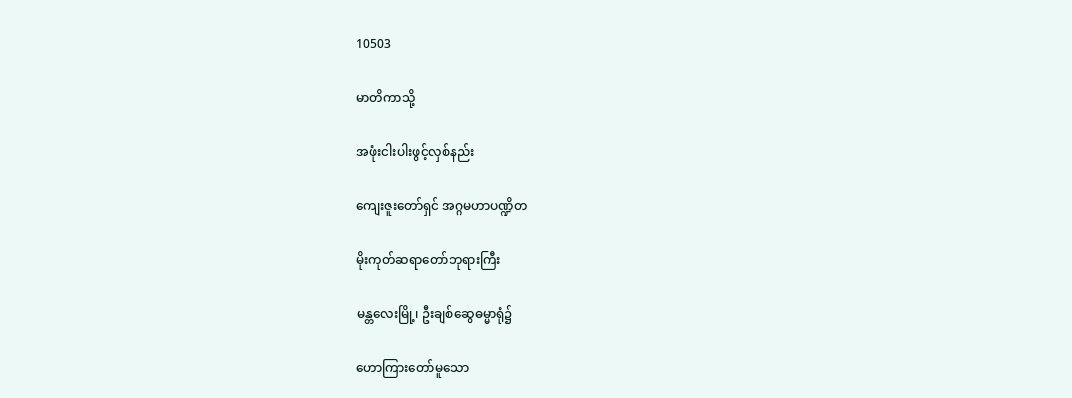10503

မာတိကာသို့

အဖုံးငါးပါးဖွင့်လှစ်နည်း

ကျေးဇူးတော်ရှင် အဂ္ဂမဟာပဏ္ဍိတ

မိုးကုတ်ဆရာတော်ဘုရားကြီး

မန္တလေးမြို့၊ ဦးချစ်ဆွေဓမ္မာရုံ၌

ဟောကြားတော်မူသော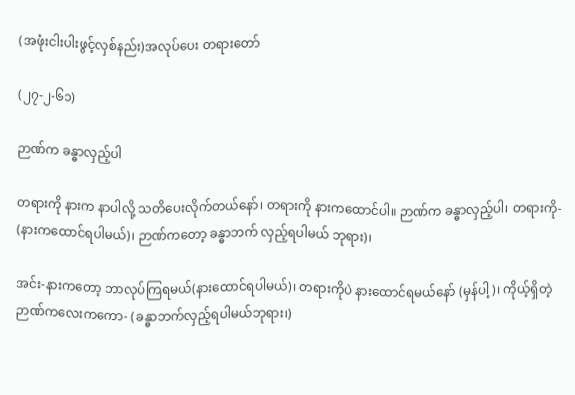(အဖုံးငါးပါးဖွင့်လှစ်နည်း)အလုပ်ပေး တရားတော်

(၂၇-၂-၆၁)

ဉာဏ်က ခန္ဓာလှည့်ပါ

တရားကို နားက နာပါလို့ သတိပေးလိုက်တယ်နော်၊ တရားကို နားကထောင်ပါ။ ဉာဏ်က ခန္ဓာလှည့်ပါ၊ တရားကို- (နားကထောင်ရပါမယ်)၊ ဉာဏ်ကတော့ ခန္ဓာဘက် လှည့်ရပါမယ် ဘုရား)၊

အင်း-နားကတော့ ဘာလုပ်ကြရမယ်(နားထောင်ရပါမယ်)၊ တရားကိုပဲ နားထောင်ရမယ်နော် (မှန်ပါ့)၊ ကိုယ့်ရှိတဲ့ ဉာဏ်ကလေးကကော- (ခန္ဓာဘက်လှည့်ရပါမယ်ဘုရား၊)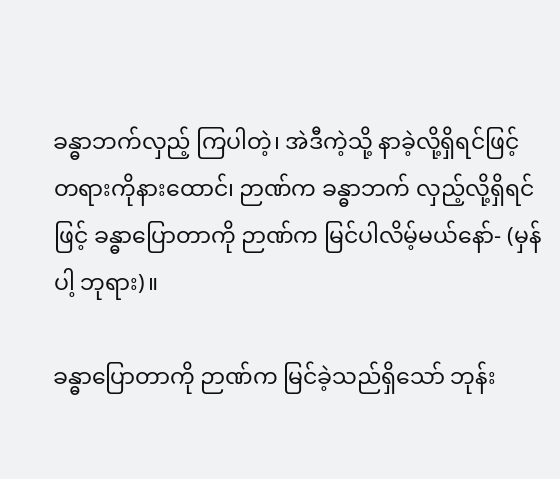ခန္ဓာဘက်လှည့် ကြပါတဲ့၊ အဲဒီကဲ့သို့ နာခဲ့လို့ရှိရင်ဖြင့် တရားကိုနားထောင်၊ ဉာဏ်က ခန္ဓာဘက် လှည့်လို့ရှိရင်ဖြင့် ခန္ဓာပြောတာကို ဉာဏ်က မြင်ပါလိမ့်မယ်နော်- (မှန်ပါ့ ဘုရား)။

ခန္ဓာပြောတာကို ဉာဏ်က မြင်ခဲ့သည်ရှိသော် ဘုန်း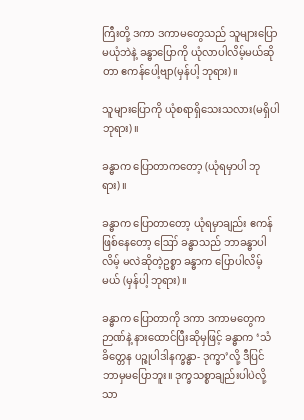ကြီးတို့ ဒကာ ဒကာမတွေသည် သူများပြော မယုံဘဲနဲ့ ခန္ဓာပြောကို ယုံလာပါလိမ့်မယ်ဆိုတာ ဧကန်ပေါ့ဗျာ(မှန်ပါ့ ဘုရား)။

သူများပြောကို ယုံစရာရှိသေးသလား(မရှိပါ ဘုရား)။

ခန္ဓာက ပြောတာကတော့ (ယုံရမှာပါ ဘုရား)။

ခန္ဓာက ပြောတာတော့ ယုံရမှာချည်း ဧကန်ဖြစ်နေတော့ ဪ ခန္ဓာသည် ဘာခန္ဓာပါလိမ့် မလဲဆိုတဲ့ဥစ္စာ ခန္ဓာက ပြောပါလိမ့်မယ် (မှန်ပါ့ ဘုရား)။

ခန္ဓာက ပြောတာကို ဒကာ ဒကာမတွေက ဉာဏ်နဲ့ နားထောင်ပြီးဆိုမှဖြင့် ခန္ဓာက ‘သံခိတ္တေန ပဉ္စုပါဒါနက္ခန္ဓာ- ဒုက္ခာ’လို့ ဒီပြင်ဘာမှမပြောဘူး။ ဒုက္ခသစ္စာချည်းပါပဲလို့သာ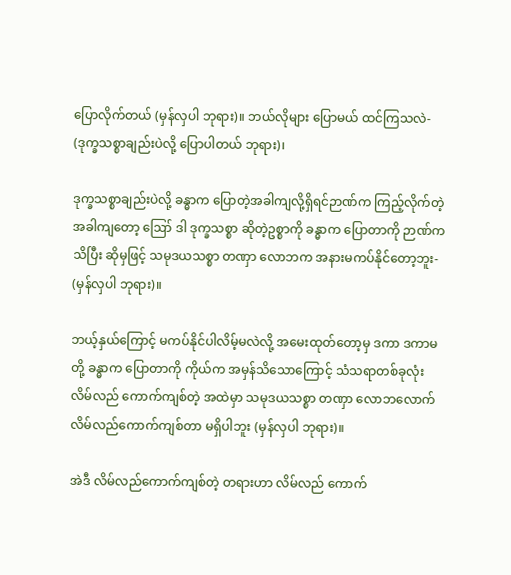ပြောလိုက်တယ် (မှန်လှပါ ဘုရား)။ ဘယ်လိုများ ပြောမယ် ထင်ကြသလဲ- (ဒုက္ခသစ္စာချည်းပဲလို့ ပြောပါတယ် ဘုရား)၊

ဒုက္ခသစ္စာချည်းပဲလို့ ခန္ဓာက ပြောတဲ့အခါကျလို့ရှိရင်ဉာဏ်က ကြည့်လိုက်တဲ့အခါကျတော့ ဪ ဒါ ဒုက္ခသစ္စာ ဆိုတဲ့ဥစ္စာကို ခန္ဓာက ပြောတာကို ဉာဏ်ကသိပြီး ဆိုမှဖြင့် သမုဒယသစ္စာ တဏှာ လောဘက အနားမကပ်နိုင်တော့ဘူး- (မှန်လှပါ ဘုရား)။

ဘယ့်နှယ်ကြောင့် မကပ်နိုင်ပါလိမ့်မလဲလို့ အမေးထုတ်တော့မှ ဒကာ ဒကာမတို့ ခန္ဓာက ပြောတာကို ကိုယ်က အမှန်သိသောကြောင့် သံသရာတစ်ခုလုံး လိမ်လည် ကောက်ကျစ်တဲ့ အထဲမှာ သမုဒယသစ္စာ တဏှာ လောဘလောက် လိမ်လည်ကောက်ကျစ်တာ မရှိပါဘူး (မှန်လှပါ ဘုရား)။

အဲဒီ လိမ်လည်ကောက်ကျစ်တဲ့ တရားဟာ လိမ်လည် ကောက်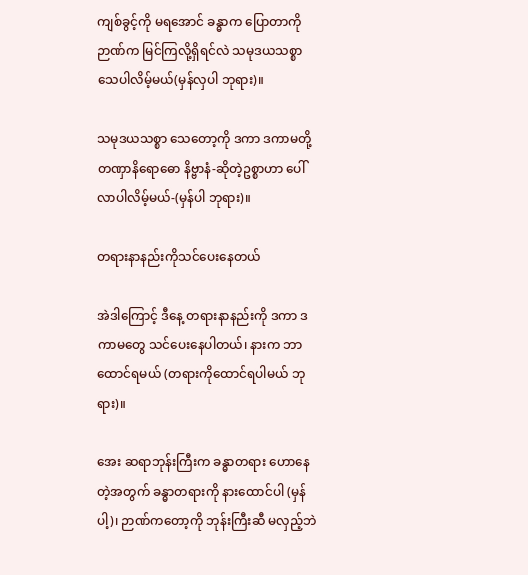ကျစ်ခွင့်ကို မရအောင် ခန္ဓာက ပြောတာကို ဉာဏ်က မြင်ကြလို့ရှိရင်လဲ သမုဒယသစ္စာ သေပါလိမ့်မယ်(မှန်လှပါ ဘုရား)။

သမုဒယသစ္စာ သေတော့ကို ဒကာ ဒကာမတို့ တဏှာနိရောဓော နိဗ္ဗာနံ-ဆိုတဲ့ဥစ္စာဟာ ပေါ်လာပါလိမ့်မယ်-(မှန်ပါ ဘုရား)။

တရားနာနည်းကိုသင်ပေးနေတယ်

အဲဒါကြောင့် ဒီနေ့ တရားနာနည်းကို ဒကာ ဒကာမတွေ သင်ပေးနေပါတယ်၊ နားက ဘာထောင်ရမယ် (တရားကိုထောင်ရပါမယ် ဘုရား)။

အေး ဆရာဘုန်းကြီးက ခန္ဓာတရား ဟောနေတဲ့အတွက် ခန္ဓာတရားကို နားထောင်ပါ (မှန်ပါ့)၊ ဉာဏ်ကတော့ကို ဘုန်းကြီးဆီ မလှည့်ဘဲ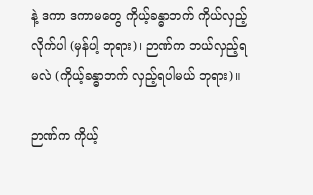နဲ့ ဒကာ ဒကာမတွေ ကိုယ့်ခန္ဓာဘက် ကိုယ်လှည့်လိုက်ပါ (မှန်ပါ့ ဘုရား)၊ ဉာဏ်က ဘယ်လှည့်ရမလဲ (ကိုယ့်ခန္ဓာဘက် လှည့်ရပါမယ် ဘုရား)။

ဉာဏ်က ကိုယ့်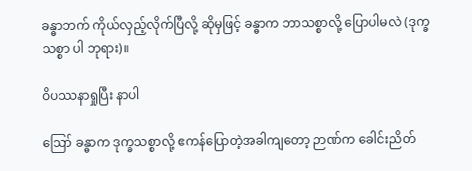ခန္ဓာဘက် ကိုယ်လှည့်လိုက်ပြီလို့ ဆိုမှဖြင့် ခန္ဓာက ဘာသစ္စာလို့ ပြောပါမလဲ (ဒုက္ခသစ္စာ ပါ ဘုရား)။

ဝိပဿနာရှုပြီး နာပါ

ဪ ခန္ဓာက ဒုက္ခသစ္စာလို့ ဧကန်ပြောတဲ့အခါကျတော့ ဉာဏ်က ခေါင်းညိတ်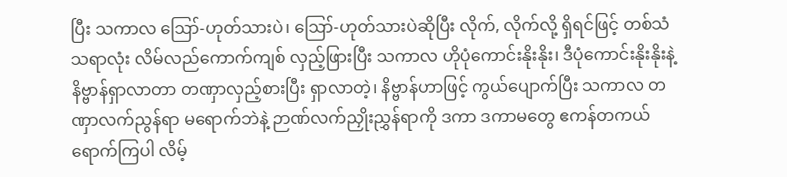ပြီး သကာလ ဪ-ဟုတ်သားပဲ၊ ဪ-ဟုတ်သားပဲဆိုပြီး လိုက်, လိုက်လို့ ရှိရင်ဖြင့် တစ်သံသရာလုံး လိမ်လည်ကောက်ကျစ် လှည့်ဖြားပြီး သကာလ ဟိုပုံကောင်းနိုးနိုး၊ ဒီပုံကောင်းနိုးနိုးနဲ့ နိဗ္ဗာန်ရှာလာတာ တဏှာလှည့်စားပြီး ရှာလာတဲ့၊ နိဗ္ဗာန်ဟာဖြင့် ကွယ်ပျောက်ပြီး သကာလ တဏှာလက်ညွန်ရာ မရောက်ဘဲနဲ့ ဉာဏ်လက်ညှိုးညွှန်ရာကို ဒကာ ဒကာမတွေ ဧကန်တကယ် ရောက်ကြပါ လိမ့်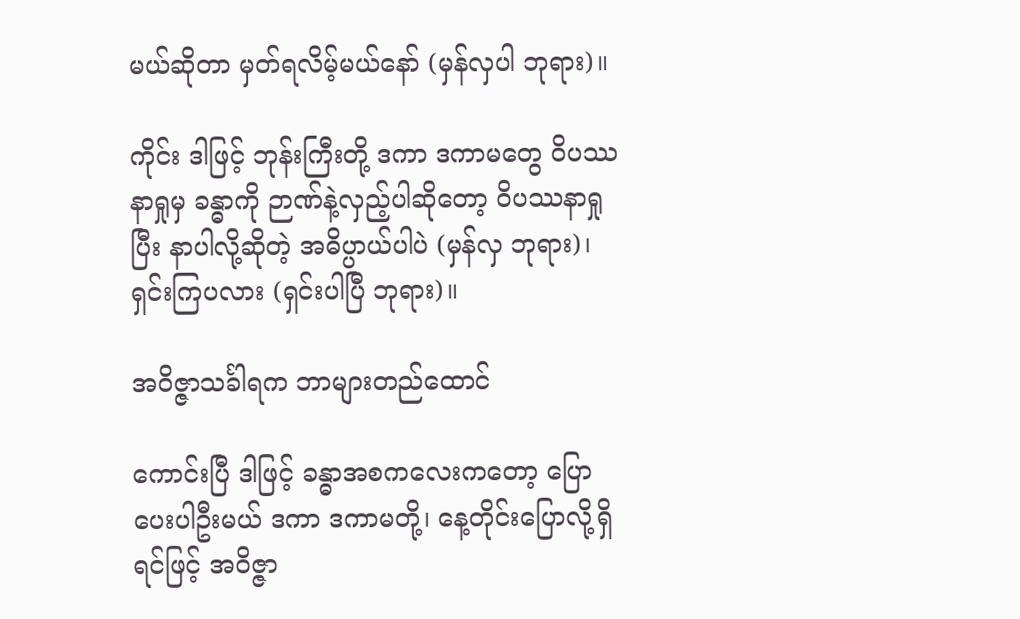မယ်ဆိုတာ မှတ်ရလိမ့်မယ်နော် (မှန်လှပါ ဘုရား)။

ကိုင်း ဒါဖြင့် ဘုန်းကြီးတို့ ဒကာ ဒကာမတွေ ဝိပဿနာရှုမှ ခန္ဓာကို ဉာဏ်နဲ့လှည့်ပါဆိုတော့ ဝိပဿနာရှုပြီး နာပါလို့ဆိုတဲ့ အဓိပ္ပာယ်ပါပဲ (မှန်လှ ဘုရား)၊ ရှင်းကြပလား (ရှင်းပါပြီ ဘုရား)။

အဝိဇ္ဇာသင်္ခါရက ဘာများတည်ထောင်

ကောင်းပြီ ဒါဖြင့် ခန္ဓာအစကလေးကတော့ ပြောပေးပါဦးမယ် ဒကာ ဒကာမတို့၊ နေ့တိုင်းပြောလို့ရှိရင်ဖြင့် အဝိဇ္ဇာ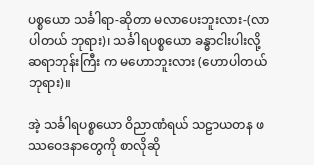ပစ္စယော သင်္ခါရာ-ဆိုတာ မလာပေးဘူးလား-(လာပါတယ် ဘုရား)၊ သင်္ခါရပစ္စယော ခန္ဓာငါးပါးလို့ ဆရာဘုန်းကြီး က မဟောဘူးလား (ဟောပါတယ် ဘုရား)။

အဲ့ သင်္ခါရပစ္စယော ဝိညာဏံရယ် သဠာယတန ဖဿဝေဒနာတွေကို စာလိုဆို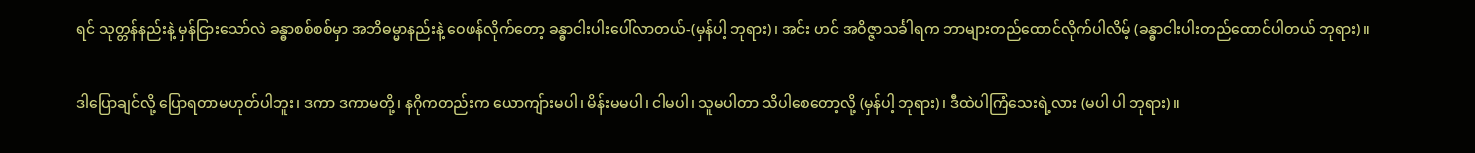ရင် သုတ္တန်နည်းနဲ့ မှန်ငြားသော်လဲ ခန္ဓာစစ်စစ်မှာ အဘိဓမ္မာနည်းနဲ့ ဝေဖန်လိုက်တော့ ခန္ဓာငါးပါးပေါ်လာတယ်-(မှန်ပါ့ ဘုရား)၊ အင်း ဟင် အဝိဇ္ဇာသင်္ခါရက ဘာများတည်ထောင်လိုက်ပါလိမ့် (ခန္ဓာငါးပါးတည်ထောင်ပါတယ် ဘုရား)။

ဒါပြောချင်လို့ ပြောရတာမဟုတ်ပါဘူး၊ ဒကာ ဒကာမတို့၊ နဂိုကတည်းက ယောကျ်ားမပါ၊ မိန်းမမပါ၊ ငါမပါ၊ သူမပါတာ သိပါစေတော့လို့ (မှန်ပါ့ ဘုရား)၊ ဒီထဲပါကြံသေးရဲ့လား (မပါ ပါ ဘုရား)။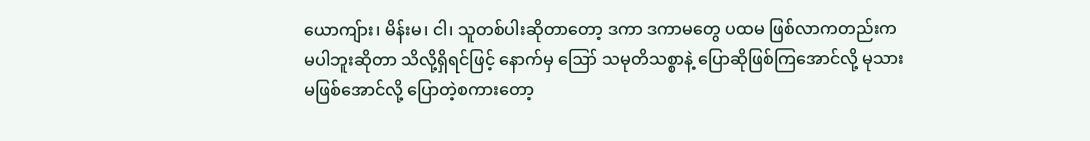ယောကျ်ား၊ မိန်းမ၊ ငါ၊ သူတစ်ပါးဆိုတာတော့ ဒကာ ဒကာမတွေ ပထမ ဖြစ်လာကတည်းက မပါဘူးဆိုတာ သိလို့ရှိရင်ဖြင့် နောက်မှ ဪ သမုတိသစ္စာနဲ့ ပြောဆိုဖြစ်ကြအောင်လို့ မုသားမဖြစ်အောင်လို့ ပြောတဲ့စကားတော့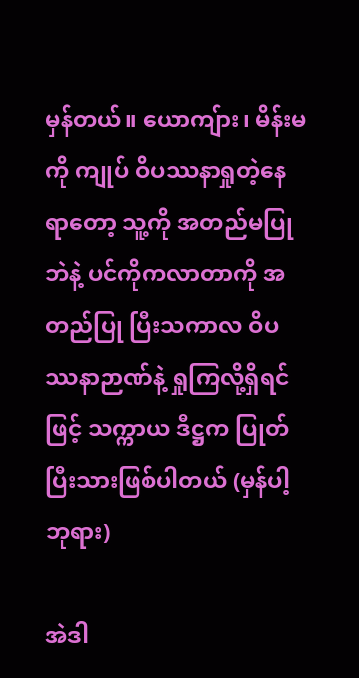မှန်တယ်။ ယောကျ်ား၊ မိန်းမကို ကျုပ် ဝိပဿနာရှုတဲ့နေရာတော့ သူ့ကို အတည်မပြုဘဲနဲ့ ပင်ကိုကလာတာကို အတည်ပြု ပြီးသကာလ ဝိပဿနာဉာဏ်နဲ့ ရှုကြလို့ရှိရင်ဖြင့် သက္ကာယ ဒီဋ္ဌက ပြုတ်ပြီးသားဖြစ်ပါတယ် (မှန်ပါ့ ဘုရား)

အဲဒါ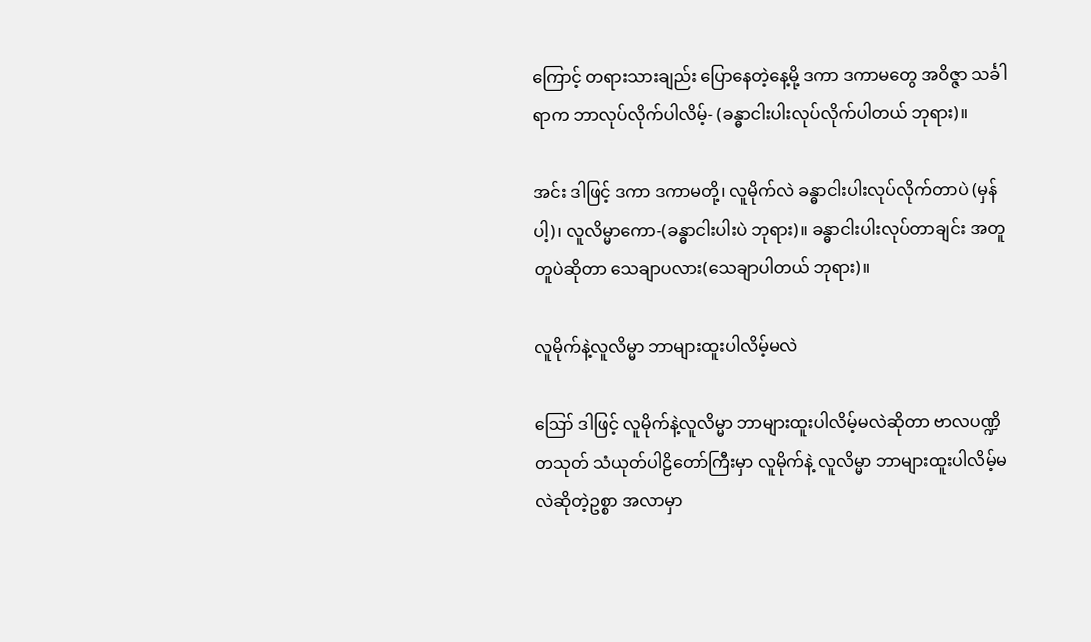ကြောင့် တရားသားချည်း ပြောနေတဲ့နေ့မို့ ဒကာ ဒကာမတွေ အဝိဇ္ဇာ သင်္ခါရာက ဘာလုပ်လိုက်ပါလိမ့်- (ခန္ဓာငါးပါးလုပ်လိုက်ပါတယ် ဘုရား)။

အင်း ဒါဖြင့် ဒကာ ဒကာမတို့၊ လူမိုက်လဲ ခန္ဓာငါးပါးလုပ်လိုက်တာပဲ (မှန်ပါ့)၊ လူလိမ္မာကော-(ခန္ဓာငါးပါးပဲ ဘုရား)။ ခန္ဓာငါးပါးလုပ်တာချင်း အတူတူပဲဆိုတာ သေချာပလား(သေချာပါတယ် ဘုရား)။

လူမိုက်နဲ့လူလိမ္မာ ဘာများထူးပါလိမ့်မလဲ

ဪ ဒါဖြင့် လူမိုက်နဲ့လူလိမ္မာ ဘာများထူးပါလိမ့်မလဲဆိုတာ ဗာလပဏ္ဍိတသုတ် သံယုတ်ပါဠိတော်ကြီးမှာ လူမိုက်နဲ့ လူလိမ္မာ ဘာများထူးပါလိမ့်မလဲဆိုတဲ့ဥစ္စာ အလာမှာ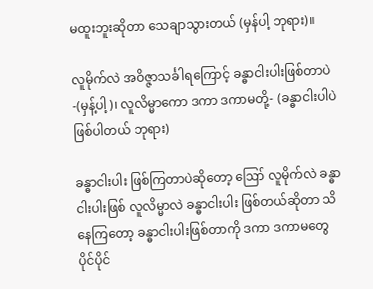မထူးဘူးဆိုတာ သေချာသွားတယ် (မှန်ပါ့ ဘုရား)။

လူမိုက်လဲ အဝိဇ္ဇာသင်္ခါရကြောင့် ခန္ဓာငါးပါးဖြစ်တာပဲ-(မှန့်ပါ့)၊ လူလိမ္မာကော ဒကာ ဒကာမတို့- (ခန္ဓာငါးပါပဲ ဖြစ်ပါတယ် ဘုရား)

ခန္ဓာငါးပါး ဖြစ်ကြတာပဲဆိုတော့ ဪ လူမိုက်လဲ ခန္ဓာငါးပါးဖြစ် လူလိမ္မာလဲ ခန္ဓာငါးပါး ဖြစ်တယ်ဆိုတာ သိနေကြတော့ ခန္ဓာငါးပါးဖြစ်တာကို ဒကာ ဒကာမတွေ ပိုင်ပိုင်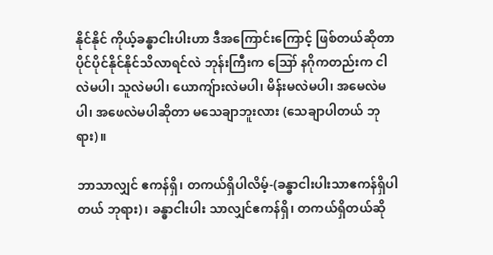နိုင်နိုင် ကိုယ့်ခန္ဓာငါးပါးဟာ ဒီအကြောင်းကြောင့် ဖြစ်တယ်ဆိုတာ ပိုင်ပိုင်နိုင်နိုင်သိလာရင်လဲ ဘုန်းကြီးက ဪ နဂိုကတည်းက ငါလဲမပါ၊ သူလဲမပါ၊ ယောကျ်ားလဲမပါ၊ မိန်းမလဲမပါ၊ အမေလဲမပါ၊ အဖေလဲမပါဆိုတာ မသေချာဘူးလား (သေချာပါတယ် ဘုရား)။

ဘာသာလျှင် ဧကန်ရှိ၊ တကယ်ရှိပါလိမ့်-(ခန္ဓာငါးပါးသာဧကန်ရှိပါတယ် ဘုရား)၊ ခန္ဓာငါးပါး သာလျှင်ဧကန်ရှိ၊ တကယ်ရှိတယ်ဆို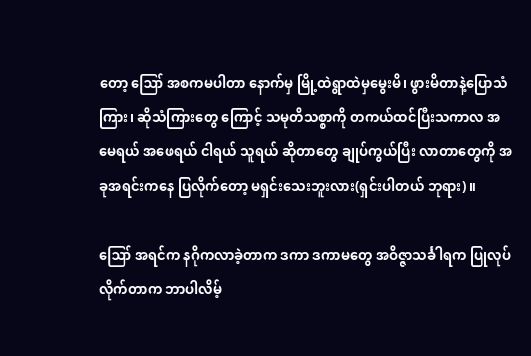တော့ ဪ အစကမပါတာ နောက်မှ မြို့ထဲရွာထဲမှမွေးမိ၊ ဖွားမိတာနဲ့ပြောသံကြား၊ ဆိုသံကြားတွေ ကြောင့် သမုတိသစ္စာကို တကယ်ထင်ပြီးသကာလ အမေရယ် အဖေရယ် ငါရယ် သူရယ် ဆိုတာတွေ ချုပ်ကွယ်ပြီး လာတာတွေကို အခုအရင်းကနေ ပြလိုက်တော့ မရှင်းသေးဘူးလား(ရှင်းပါတယ် ဘုရား)။

ဪ အရင်က နဂိုကလာခဲ့တာက ဒကာ ဒကာမတွေ အဝိဇ္ဇာသင်္ခါရက ပြုလုပ်လိုက်တာက ဘာပါလိမ့်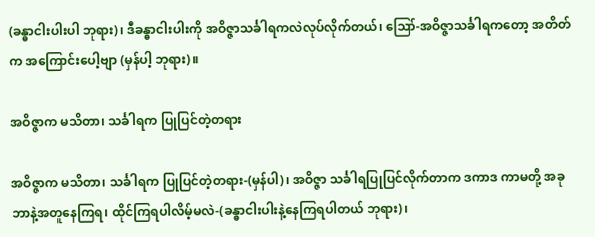(ခန္ဓာငါးပါးပါ ဘုရား)၊ ဒီခန္ဓာငါးပါးကို အဝိဇ္ဇာသင်္ခါရကလဲလုပ်လိုက်တယ်၊ ဪ-အဝိဇ္ဇာသင်္ခါရကတော့ အတိတ်က အကြောင်းပေါ့ဗျာ (မှန်ပါ့ ဘုရား)။

အဝိဇ္ဇာက မသိတာ၊ သင်္ခါရက ပြုပြင်တဲ့တရား

အဝိဇ္ဇာက မသိတာ၊ သင်္ခါရက ပြုပြင်တဲ့တရား-(မှန်ပါ)၊ အဝိဇ္ဇာ သင်္ခါရပြုပြင်လိုက်တာက ဒကာဒ ကာမတို့ အခုဘာနဲ့အတူနေကြရ၊ ထိုင်ကြရပါလိမ့်မလဲ-(ခန္ဓာငါးပါးနဲ့နေကြရပါတယ် ဘုရား)၊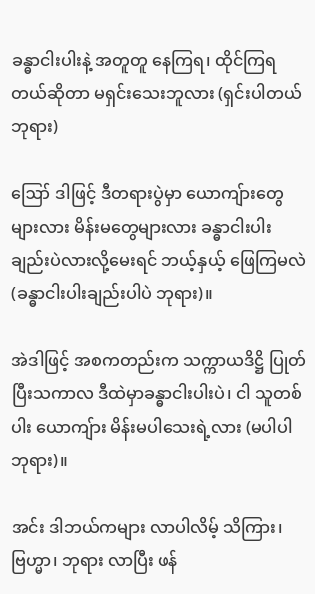ခန္ဓာငါးပါးနဲ့ အတူတူ နေကြရ၊ ထိုင်ကြရတယ်ဆိုတာ မရှင်းသေးဘူလား (ရှင်းပါတယ် ဘုရား)

ဪ ဒါဖြင့် ဒီတရားပွဲမှာ ယောကျ်ားတွေများလား မိန်းမတွေများလား ခန္ဓာငါးပါးချည်းပဲလားလို့မေးရင် ဘယ့်နှယ့် ဖြေကြမလဲ(ခန္ဓာငါးပါးချည်းပါပဲ ဘုရား)။

အဲဒါဖြင့် အစကတည်းက သက္ကာယဒိဋ္ဌိ ပြုတ်ပြီးသကာလ ဒီထဲမှာခန္ဓာငါးပါးပဲ၊ ငါ သူတစ်ပါး ယောကျ်ား မိန်းမပါသေးရဲ့လား (မပါပါ ဘုရား)။

အင်း ဒါဘယ်ကများ လာပါလိမ့် သိကြား၊ ဗြဟ္မာ၊ ဘုရား လာပြီး ဖန်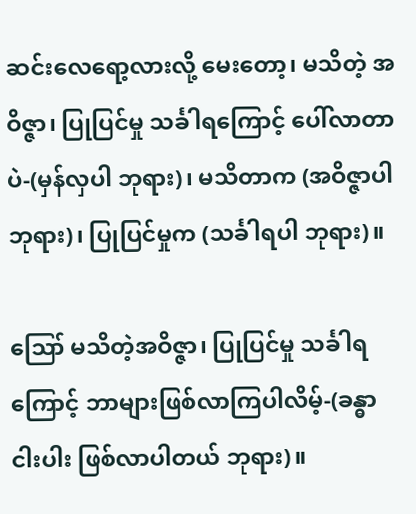ဆင်းလေရော့လားလို့ မေးတော့၊ မသိတဲ့ အဝိဇ္ဇာ၊ ပြုပြင်မှု သင်္ခါရကြောင့် ပေါ်လာတာပဲ-(မှန်လှပါ ဘုရား)၊ မသိတာက (အဝိဇ္ဇာပါ ဘုရား)၊ ပြုပြင်မှုက (သင်္ခါရပါ ဘုရား)။

ဪ မသိတဲ့အဝိဇ္ဇာ၊ ပြုပြင်မှု သင်္ခါရကြောင့် ဘာများဖြစ်လာကြပါလိမ့်-(ခန္ဓာငါးပါး ဖြစ်လာပါတယ် ဘုရား)။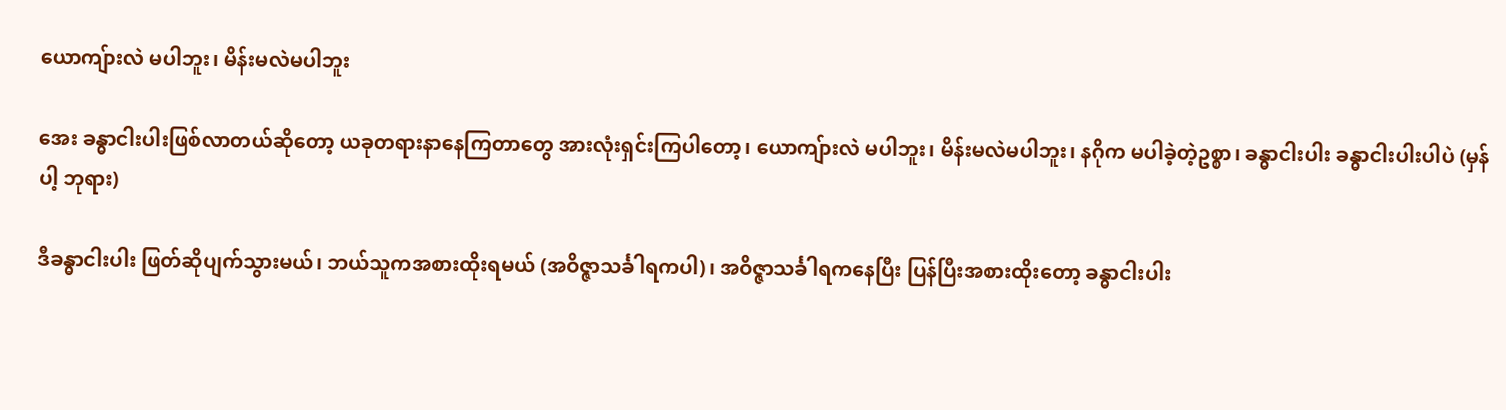ယောကျ်ားလဲ မပါဘူး၊ မိန်းမလဲမပါဘူး

အေး ခန္ဓာငါးပါးဖြစ်လာတယ်ဆိုတော့ ယခုတရားနာနေကြတာတွေ အားလုံးရှင်းကြပါတော့၊ ယောကျ်ားလဲ မပါဘူး၊ မိန်းမလဲမပါဘူး၊ နဂိုက မပါခဲ့တဲ့ဥစ္စာ၊ ခန္ဓာငါးပါး ခန္ဓာငါးပါးပါပဲ (မှန်ပါ့ ဘုရား)

ဒီခန္ဓာငါးပါး ဖြတ်ဆိုပျက်သွားမယ်၊ ဘယ်သူကအစားထိုးရမယ် (အဝိဇ္ဇာသင်္ခါရကပါ)၊ အဝိဇ္ဇာသင်္ခါရကနေပြီး ပြန်ပြီးအစားထိုးတော့ ခန္ဓာငါးပါး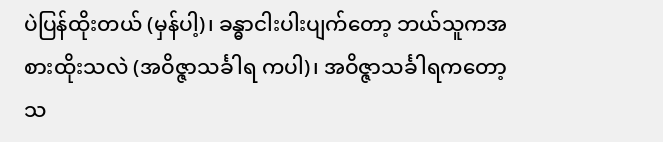ပဲပြန်ထိုးတယ် (မှန်ပါ့)၊ ခန္ဓာငါးပါးပျက်တော့ ဘယ်သူကအစားထိုးသလဲ (အဝိဇ္ဇာသင်္ခါရ ကပါ)၊ အဝိဇ္ဇာသင်္ခါရကတော့ သ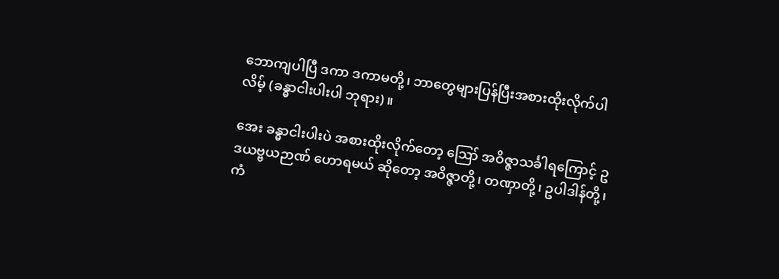ဘောကျပါပြီ ဒကာ ဒကာမတို့၊ ဘာတွေများပြန်ပြီးအစားထိုးလိုက်ပါလိမ့် (ခန္ဓာငါးပါးပါ ဘုရား)။

အေး ခန္ဓာငါးပါးပဲ အစားထိုးလိုက်တော့ ဪ အဝိဇ္ဇာသင်္ခါရကြောင့် ဥဒယဗ္ဗယဉာဏ် ဟောရမယ် ဆိုတော့ အဝိဇ္ဇာတို့၊ တဏှာတို့၊ ဥပါဒါန်တို့၊ ကံ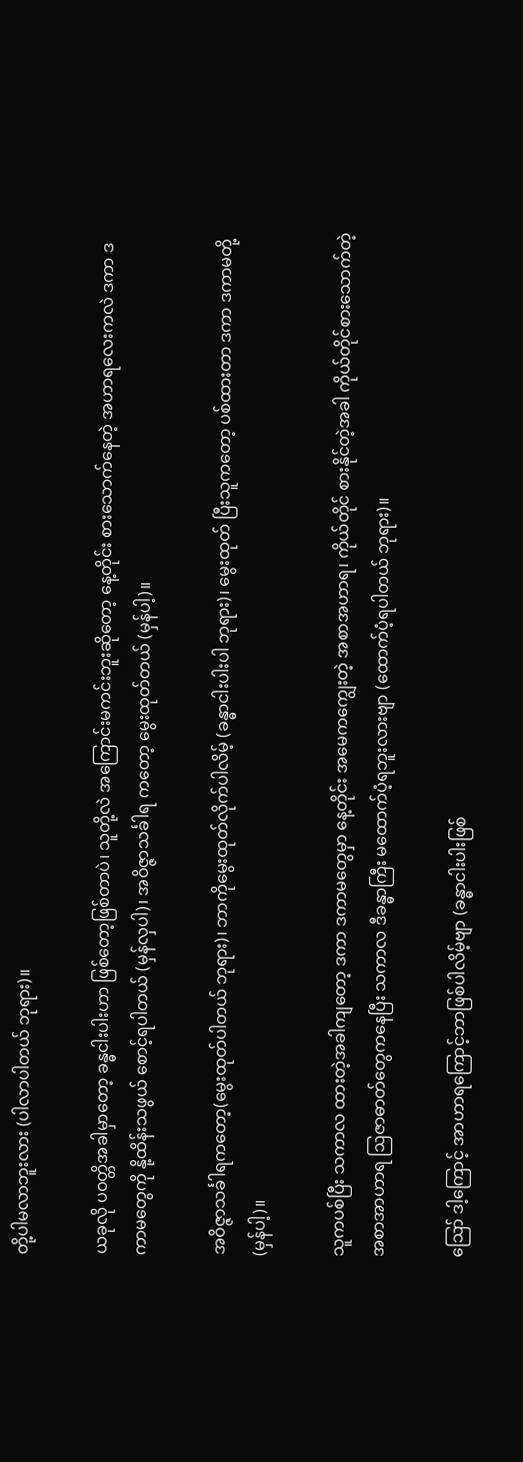တို့ပါမလာဘူးလား (ပါလာပါတယ် ဘုရား)။

ယခုလို ပဝတ္တိအခါမှာတော့ ခန္ဓငါးပါးဟာ ဖြစ်တော့ဖြစ်တာပဲ၊ သူတို့လဲ အကြောင်းမကင်းဘူးဆိုတော့ နေ့တိုင်း စားသောက်နေတဲ့ အဟာရလေးကလဲ ဒကာ ဒကာမတွေကို နို့ထိန်းသဖွယ် စောင့်ရပါတယ် (မှန်လှပါ)၊ အဝိဇ္ဇာသင်္ခါရ ကတော့ မွေးထုတ်တယ် (မှန်ပါ့)။

အဝိဇ္ဇာသင်္ခါရကတော့(မွေးထုတ်ပါတယ် ဘုရား)၊ ဘာကိုမွေးထုတ်လိုက်ပါလိမ့် (ခန္ဓာငါးပါးပါ ဘုရား)၊ မွေးထုတ် ပြီးသူကတော့ ပစ်ထားတာ ဒကာ ဒကာမတို့ (မှန်ပါ့)။

သူကပစ်ပြီး သကာလ ထားတဲ့အခါကျတော့ ဒကာ ဒကာမတွေမှာ နေ့တိုင်း အမေကကျွေးတဲ့ အစာအဟာရ၊ ကိုယ်တိုင် စားနိုင်တဲ့အခါ ကိုယ်တိုင်စားသောက်တဲ့ အစာအာဟာရ ဩဇာဓာတ်တွေကနေပြီး သကာလ ဒီခန္ဓာကြီး မထောက်ပံ့ရဘူးလားဗျာ (ထောက်ပံ့ရပါတယ် ဘုရား)။

ဪ ဒါ့ကြောင့် အာဟာရကြောင့်ဘာဖြစ်ပါလိမ့်ဗျာ (ခန္ဓာငါးပါးဖြစ်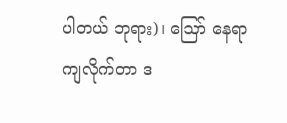ပါတယ် ဘုရား)၊ ဪ နေရာကျလိုက်တာ ဒ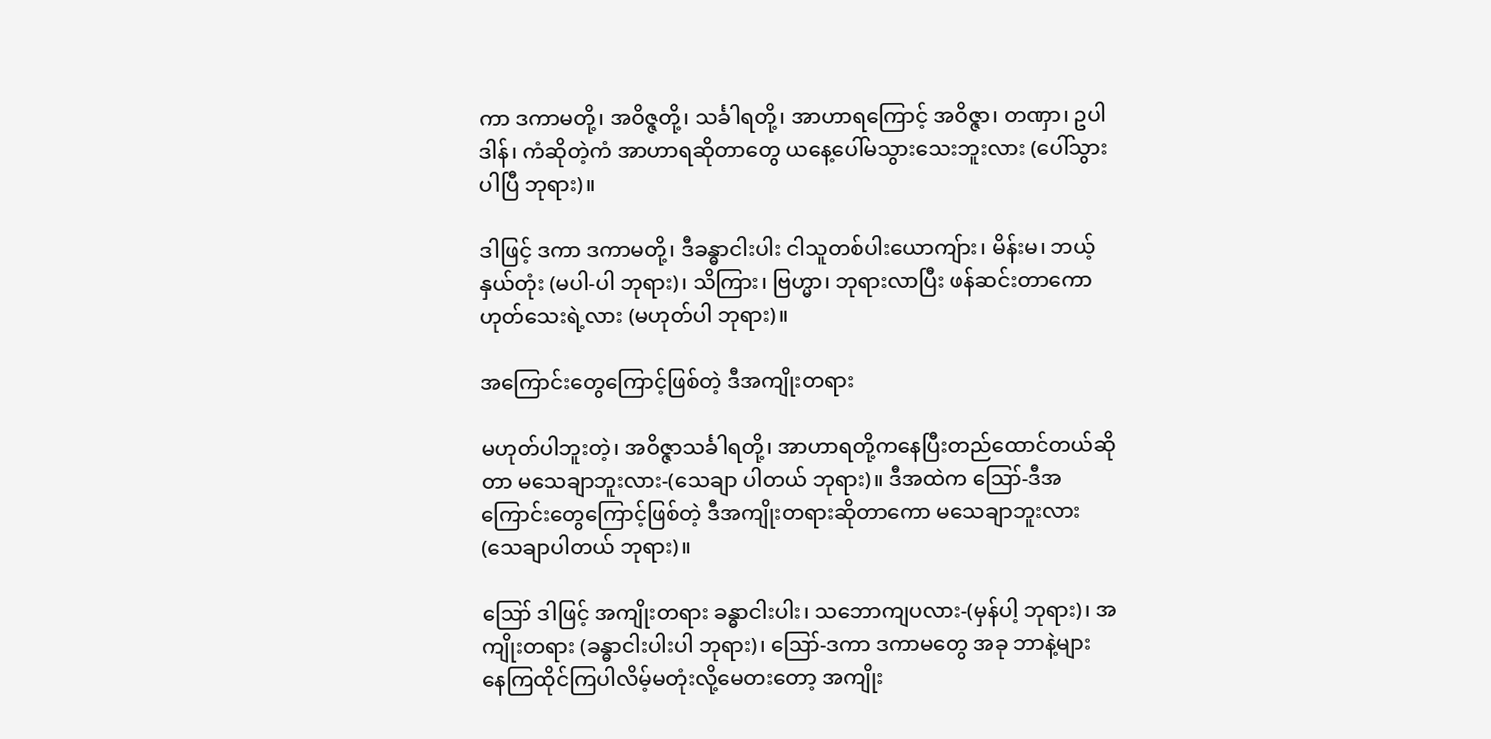ကာ ဒကာမတို့၊ အဝိဇ္ဇတို့၊ သင်္ခါရတို့၊ အာဟာရကြောင့် အဝိဇ္ဇာ၊ တဏှာ၊ ဥပါဒါန်၊ ကံဆိုတဲ့ကံ အာဟာရဆိုတာတွေ ယနေ့ပေါ်မသွားသေးဘူးလား (ပေါ်သွားပါပြီ ဘုရား)။

ဒါဖြင့် ဒကာ ဒကာမတို့၊ ဒီခန္ဓာငါးပါး ငါသူတစ်ပါးယောကျ်ား၊ မိန်းမ၊ ဘယ့်နှယ်တုံး (မပါ-ပါ ဘုရား)၊ သိကြား၊ ဗြဟ္မာ၊ ဘုရားလာပြီး ဖန်ဆင်းတာကော ဟုတ်သေးရဲ့လား (မဟုတ်ပါ ဘုရား)။

အကြောင်းတွေကြောင့်ဖြစ်တဲ့ ဒီအကျိုးတရား

မဟုတ်ပါဘူးတဲ့၊ အဝိဇ္ဇာသင်္ခါရတို့၊ အာဟာရတို့ကနေပြီးတည်ထောင်တယ်ဆိုတာ မသေချာဘူးလား-(သေချာ ပါတယ် ဘုရား)။ ဒီအထဲက ဪ-ဒီအကြောင်းတွေကြောင့်ဖြစ်တဲ့ ဒီအကျိုးတရားဆိုတာကော မသေချာဘူးလား (သေချာပါတယ် ဘုရား)။

ဪ ဒါဖြင့် အကျိုးတရား ခန္ဓာငါးပါး၊ သဘောကျပလား-(မှန်ပါ့ ဘုရား)၊ အကျိုးတရား (ခန္ဓာငါးပါးပါ ဘုရား)၊ ဪ-ဒကာ ဒကာမတွေ အခု ဘာနဲ့များ နေကြထိုင်ကြပါလိမ့်မတုံးလို့မေတးတော့ အကျိုး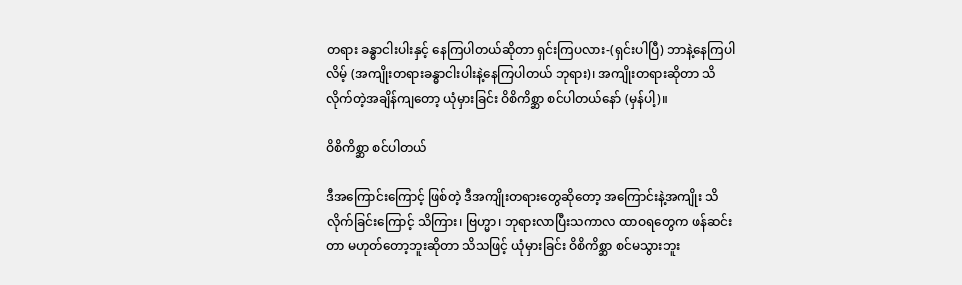တရား ခန္ဓာငါးပါးနှင့် နေကြပါတယ်ဆိုတာ ရှင်းကြပလား-(ရှင်းပါပြီ) ဘာနဲ့နေကြပါလိမ့် (အကျိုးတရားခန္ဓာငါးပါးနဲ့နေကြပါတယ် ဘုရား)၊ အကျိုးတရားဆိုတာ သိလိုက်တဲ့အချိန်ကျတော့ ယုံမှားခြင်း ဝိစိကိစ္ဆာ စင်ပါတယ်နော် (မှန်ပါ့)။

ဝိစိကိစ္ဆာ စင်ပါတယ်

ဒီအကြောင်းကြောင့် ဖြစ်တဲ့ ဒီအကျိုးတရားတွေဆိုတော့ အကြောင်းနဲ့အကျိုး သိလိုက်ခြင်းကြောင့် သိကြား၊ ဗြဟ္မာ၊ ဘုရားလာပြီးသကာလ ထာဝရတွေက ဖန်ဆင်းတာ မဟုတ်တော့ဘူးဆိုတာ သိသဖြင့် ယုံမှားခြင်း ဝိစိကိစ္ဆာ စင်မသွားဘူး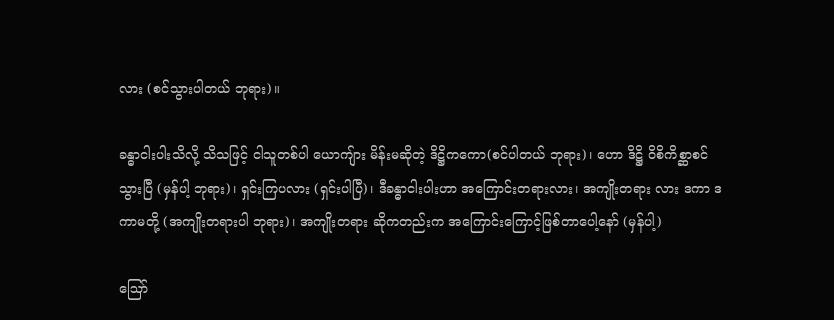လား (စင်သွားပါတယ် ဘုရား)။

ခန္ဓာငါးပါးသိလို့ သိသဖြင့် ငါသူတစ်ပါ ယောကျ်ား မိန်းမဆိုတဲ့ ဒိဋ္ဌိကကော(စင်ပါတယ် ဘုရား)၊ ဟော ဒိဋ္ဌိ ဝိစိကိစ္ဆာစင်သွားပြီ (မှန်ပါ့ ဘုရား)၊ ရှင်းကြပလား (ရှင်းပါပြီ)၊ ဒီခန္ဓာငါးပါးဟာ အကြောင်းတရားလား၊ အကျိုးတရား လား ဒကာ ဒကာမတို့ (အကျိုးတရားပါ ဘုရား)၊ အကျိုးတရား ဆိုကတည်းက အကြောင်းကြောင့်ဖြစ်တာပေါ့နော် (မှန်ပါ့)

ဪ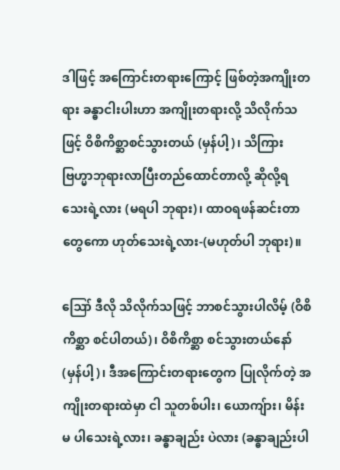ဒါဖြင့် အကြောင်းတရားကြောင့် ဖြစ်တဲ့အကျိုးတရား ခန္ဓာငါးပါးဟာ အကျိုးတရားလို့ သိလိုက်သဖြင့် ဝိစိကိစ္ဆာစင်သွားတယ် (မှန်ပါ့)၊ သိကြားဗြဟ္မာဘုရားလာပြီးတည်ထောင်တာလို့ ဆိုလို့ရသေးရဲ့လား (မရပါ ဘုရား)၊ ထာဝရဖန်ဆင်းတာတွေကော ဟုတ်သေးရဲ့လား-(မဟုတ်ပါ ဘုရား)။

ဪ ဒီလို သိလိုက်သဖြင့် ဘာစင်သွားပါလိမ့် (ဝိစိကိစ္ဆာ စင်ပါတယ်)၊ ဝိစိကိစ္ဆာ စင်သွားတယ်နော် (မှန်ပါ့)၊ ဒီအကြောင်းတရားတွေက ပြုလိုက်တဲ့ အကျိုးတရားထဲမှာ ငါ သူတစ်ပါး၊ ယောကျ်ား၊ မိန်းမ ပါသေးရဲ့လား၊ ခန္ဓာချည်း ပဲလား (ခန္ဓာချည်းပါ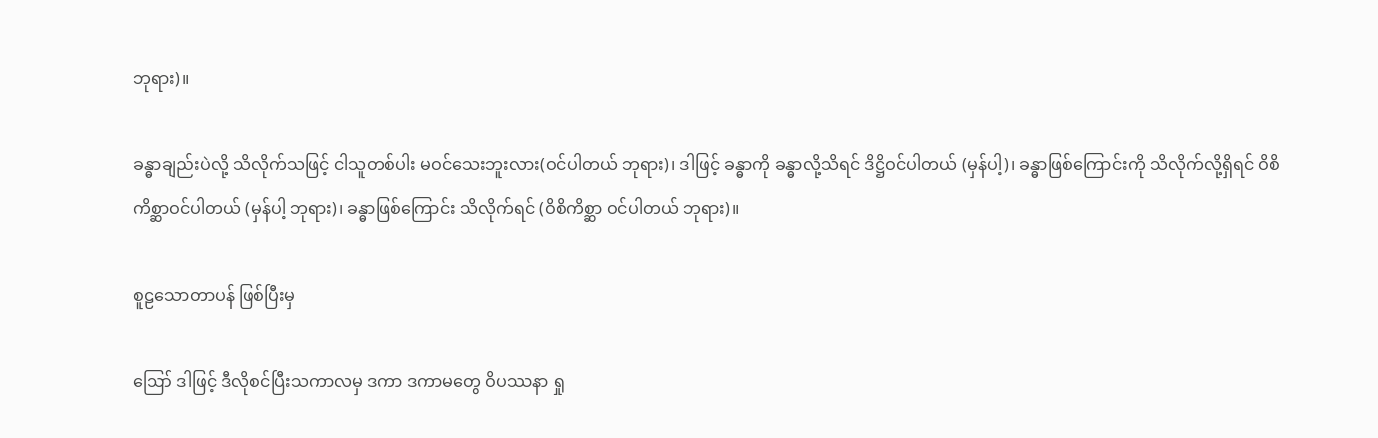ဘုရား)။

ခန္ဓာချည်းပဲလို့ သိလိုက်သဖြင့် ငါသူတစ်ပါး မဝင်သေးဘူးလား(ဝင်ပါတယ် ဘုရား)၊ ဒါဖြင့် ခန္ဓာကို ခန္ဓာလို့သိရင် ဒိဋ္ဌိဝင်ပါတယ် (မှန်ပါ့)၊ ခန္ဓာဖြစ်ကြောင်းကို သိလိုက်လို့ရှိရင် ဝိစိကိစ္ဆာဝင်ပါတယ် (မှန်ပါ့ ဘုရား)၊ ခန္ဓာဖြစ်ကြောင်း သိလိုက်ရင် (ဝိစိကိစ္ဆာ ဝင်ပါတယ် ဘုရား)။

စူဠသောတာပန် ဖြစ်ပြီးမှ

ဪ ဒါဖြင့် ဒီလိုစင်ပြီးသကာလမှ ဒကာ ဒကာမတွေ ဝိပဿနာ ရှု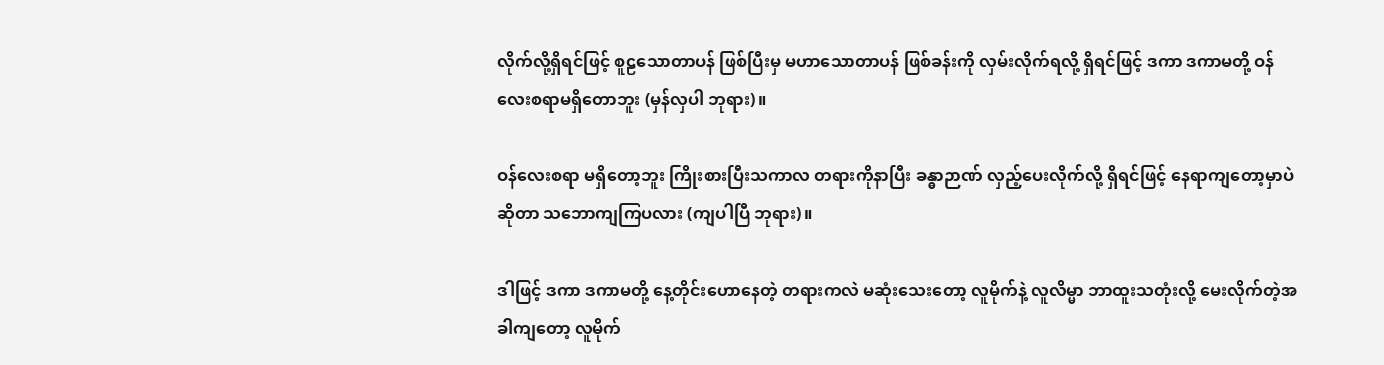လိုက်လို့ရှိရင်ဖြင့် စူဠသောတာပန် ဖြစ်ပြီးမှ မဟာသောတာပန် ဖြစ်ခန်းကို လှမ်းလိုက်ရလို့ ရှိရင်ဖြင့် ဒကာ ဒကာမတို့ ဝန်လေးစရာမရှိတောဘူး (မှန်လှပါ ဘုရား)။

ဝန်လေးစရာ မရှိတော့ဘူး ကြိုးစားပြီးသကာလ တရားကိုနာပြီး ခန္ဓာဉာဏ် လှည့်ပေးလိုက်လို့ ရှိရင်ဖြင့် နေရာကျတော့မှာပဲဆိုတာ သဘောကျကြပလား (ကျပါပြီ ဘုရား)။

ဒါဖြင့် ဒကာ ဒကာမတို့ နေ့တိုင်းဟောနေတဲ့ တရားကလဲ မဆုံးသေးတော့ လူမိုက်နဲ့ လူလိမ္မာ ဘာထူးသတုံးလို့ မေးလိုက်တဲ့အခါကျတော့ လူမိုက်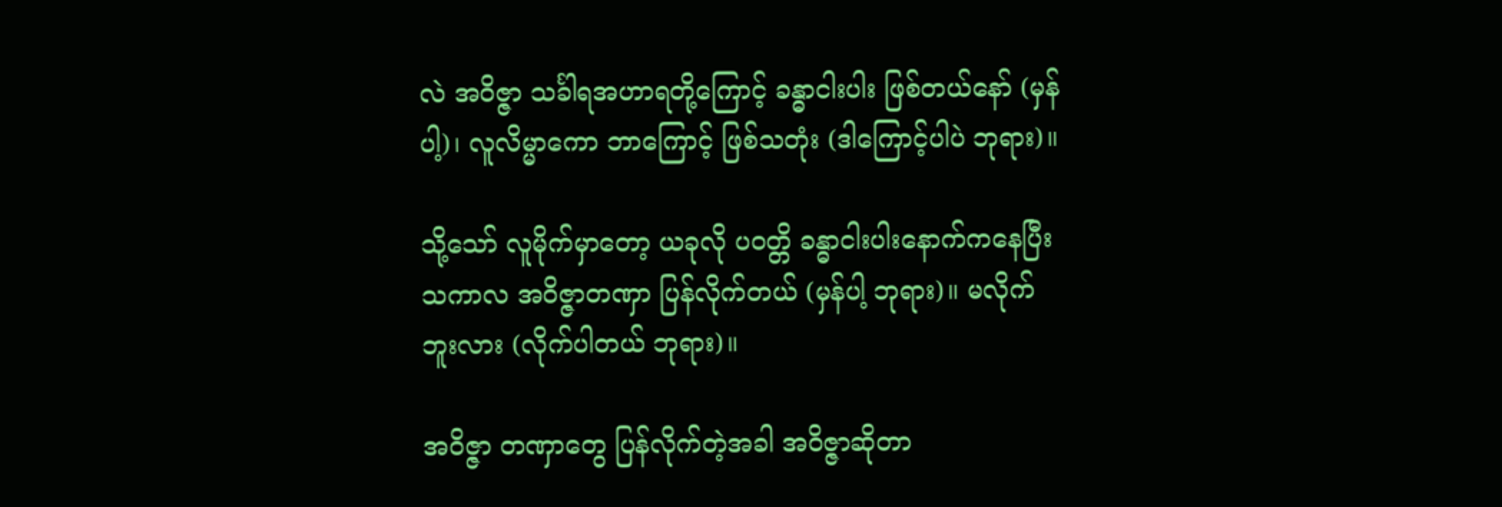လဲ အဝိဇ္ဇာ သင်္ခါရအဟာရတို့ကြောင့် ခန္ဓာငါးပါး ဖြစ်တယ်နော် (မှန်ပါ့)၊ လူလိမ္မာကော ဘာကြောင့် ဖြစ်သတုံး (ဒါကြောင့်ပါပဲ ဘုရား)။

သို့သော် လူမိုက်မှာတော့ ယခုလို ပဝတ္တိ ခန္ဓာငါးပါးနောက်ကနေပြီးသကာလ အဝိဇ္ဇာတဏှာ ပြန်လိုက်တယ် (မှန်ပါ့ ဘုရား)။ မလိုက်ဘူးလား (လိုက်ပါတယ် ဘုရား)။

အဝိဇ္ဇာ တဏှာတွေ ပြန်လိုက်တဲ့အခါ အဝိဇ္ဇာဆိုတာ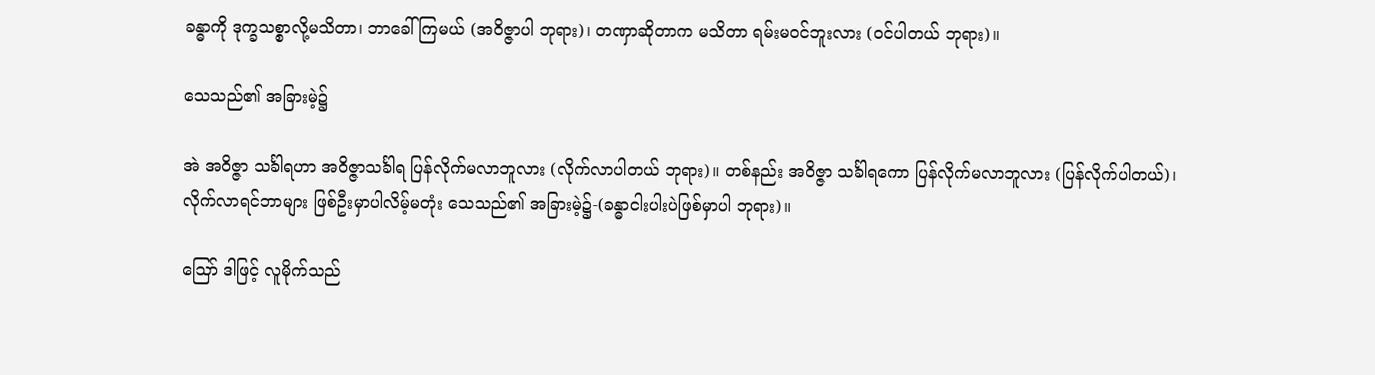ခန္ဓာကို ဒုက္ခသစ္စာလို့မသိတာ၊ ဘာခေါ်ကြမယ် (အဝိဇ္ဇာပါ ဘုရား)၊ တဏှာဆိုတာက မသိတာ ရမ်းမဝင်ဘူးလား (ဝင်ပါတယ် ဘုရား)။

သေသည်၏ အခြားမဲ့၌

အဲ အဝိဇ္ဇာ သင်္ခါရဟာ အဝိဇ္ဇာသင်္ခါရ ပြန်လိုက်မလာဘူလား (လိုက်လာပါတယ် ဘုရား)။ တစ်နည်း အဝိဇ္ဇာ သင်္ခါရကော ပြန်လိုက်မလာဘူလား (ပြန်လိုက်ပါတယ်)၊ လိုက်လာရင်ဘာများ ဖြစ်ဦးမှာပါလိမ့်မတုံး သေသည်၏ အခြားမဲ့၌-(ခန္ဓာငါးပါးပဲဖြစ်မှာပါ ဘုရား)။

ဪ ဒါဖြင့် လူမိုက်သည်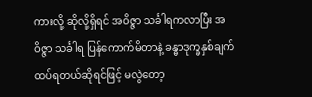ကားလို့ ဆိုလို့ရှိရင် အဝိဇ္ဇာ သင်္ခါရကလာပြီး အဝိဇ္ဇာ သင်္ခါရ ပြန်ကောက်မိတာနဲ့ ခန္ဓာဒုက္ခနှစ်ချက် ထပ်ရတယ်ဆိုရင်ဖြင့် မလွဲတော့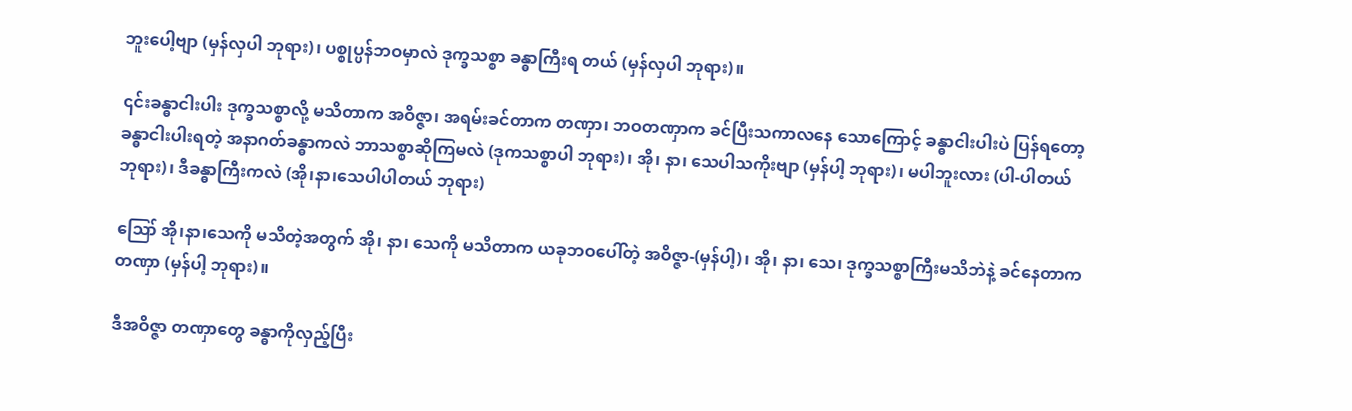ဘူးပေါ့ဗျာ (မှန်လှပါ ဘုရား)၊ ပစ္စုပ္ပန်ဘဝမှာလဲ ဒုက္ခသစ္စာ ခန္ဓာကြီးရ တယ် (မှန်လှပါ ဘုရား)။

၎င်းခန္ဓာငါးပါး ဒုက္ခသစ္စာလို့ မသိတာက အဝိဇ္ဇာ၊ အရမ်းခင်တာက တဏှာ၊ ဘဝတဏှာက ခင်ပြီးသကာလနေ သောကြောင့် ခန္ဓာငါးပါးပဲ ပြန်ရတော့ ခန္ဓာငါးပါးရတဲ့ အနာဂတ်ခန္ဓာကလဲ ဘာသစ္စာဆိုကြမလဲ (ဒုကသစ္စာပါ ဘုရား)၊ အို၊ နာ၊ သေပါသကိုးဗျာ (မှန်ပါ့ ဘုရား)၊ မပါဘူးလား (ပါ-ပါတယ် ဘုရား)၊ ဒီခန္ဓာကြီးကလဲ (အို၊နာ၊သေပါပါတယ် ဘုရား)

ဪ အို၊နာ၊သေကို မသိတဲ့အတွက် အို၊ နာ၊ သေကို မသိတာက ယခုဘဝပေါ်တဲ့ အဝိဇ္ဇာ-(မှန်ပါ့)၊ အို၊ နာ၊ သေ၊ ဒုက္ခသစ္စာကြီးမသိဘဲနဲ့ ခင်နေတာက တဏှာ (မှန်ပါ့ ဘုရား)။

ဒီအဝိဇ္ဇာ တဏှာတွေ ခန္ဓာကိုလှည့်ပြီး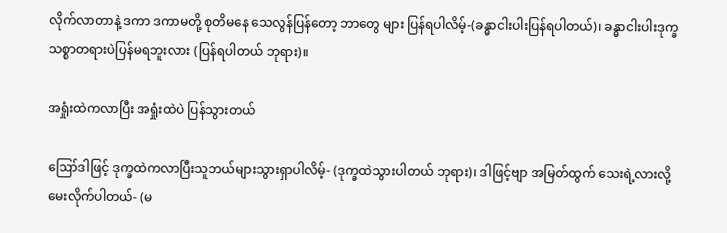လိုက်လာတာနဲ့ ဒကာ ဒကာမတို့ စုတိမနေ သေလွန်ပြန်တော့ ဘာတွေ များ ပြန်ရပါလိမ့်-(ခန္ဓာငါးပါးပြန်ရပါတယ်)၊ ခန္ဓာငါးပါးဒုက္ခသစ္စာတရားပဲပြန်မရဘူးလား (ပြန်ရပါတယ် ဘုရား)။

အရှုံးထဲကလာပြီး အရှုံးထဲပဲ ပြန်သွားတယ်

ဪဒါဖြင့် ဒုက္ခထဲကလာပြီးသူဘယ်များသွားရှာပါလိမ့်- (ဒုက္ခထဲသွားပါတယ် ဘုရား)၊ ဒါဖြင့်ဗျာ အမြတ်ထွက် သေးရဲ့လားလို့ မေးလိုက်ပါတယ်- (မ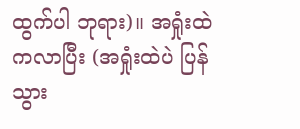ထွက်ပါ ဘုရား)။ အရှုံးထဲကလာပြီး (အရှုံးထဲပဲ ပြန်သွား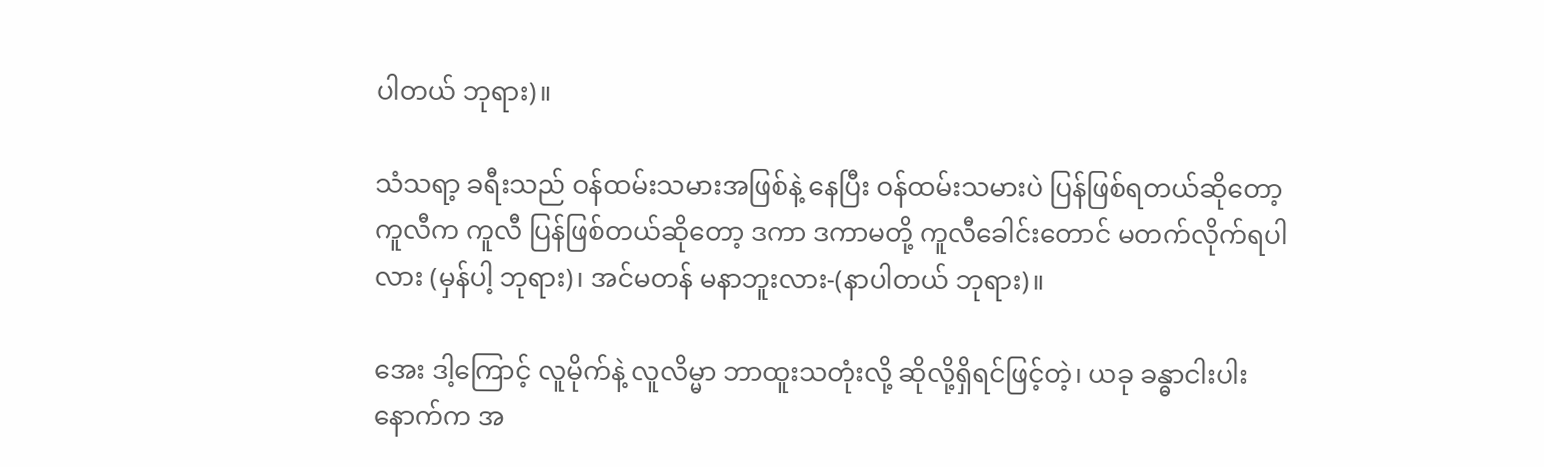ပါတယ် ဘုရား)။

သံသရာ့ ခရီးသည် ဝန်ထမ်းသမားအဖြစ်နဲ့ နေပြီး ဝန်ထမ်းသမားပဲ ပြန်ဖြစ်ရတယ်ဆိုတော့ ကူလီက ကူလီ ပြန်ဖြစ်တယ်ဆိုတော့ ဒကာ ဒကာမတို့ ကူလီခေါင်းတောင် မတက်လိုက်ရပါလား (မှန်ပါ့ ဘုရား)၊ အင်မတန် မနာဘူးလား-(နာပါတယ် ဘုရား)။

အေး ဒါ့ကြောင့် လူမိုက်နဲ့ လူလိမ္မာ ဘာထူးသတုံးလို့ ဆိုလို့ရှိရင်ဖြင့်တဲ့၊ ယခု ခန္ဓာငါးပါးနောက်က အ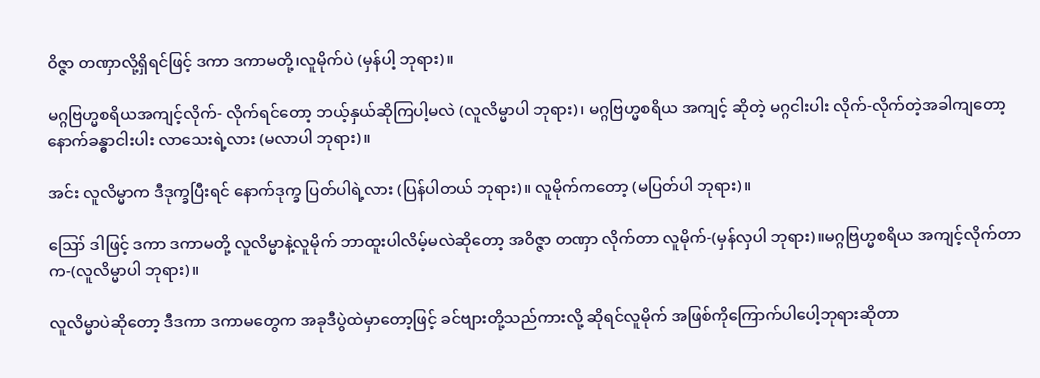ဝိဇ္ဇာ တဏှာလို့ရှိရင်ဖြင့် ဒကာ ဒကာမတို့၊လူမိုက်ပဲ (မှန်ပါ့ ဘုရား)။

မဂ္ဂဗြဟ္မစရိယအကျင့်လိုက်- လိုက်ရင်တော့ ဘယ့်နှယ်ဆိုကြပါ့မလဲ (လူလိမ္မာပါ ဘုရား)၊ မဂ္ဂဗြဟ္မစရိယ အကျင့် ဆိုတဲ့ မဂ္ဂငါးပါး လိုက်-လိုက်တဲ့အခါကျတော့ နောက်ခန္ဓာငါးပါး လာသေးရဲ့လား (မလာပါ ဘုရား)။

အင်း လူလိမ္မာက ဒီဒုက္ခပြီးရင် နောက်ဒုက္ခ ပြတ်ပါရဲ့လား (ပြန်ပါတယ် ဘုရား)။ လူမိုက်ကတော့ (မပြတ်ပါ ဘုရား)။

ဪ ဒါဖြင့် ဒကာ ဒကာမတို့ လူလိမ္မာနဲ့လူမိုက် ဘာထူးပါလိမ့်မလဲဆိုတော့ အဝိဇ္ဇာ တဏှာ လိုက်တာ လူမိုက်-(မှန်လှပါ ဘုရား)။မဂ္ဂဗြဟ္မစရိယ အကျင့်လိုက်တာက-(လူလိမ္မာပါ ဘုရား)။

လူလိမ္မာပဲဆိုတော့ ဒီဒကာ ဒကာမတွေက အခုဒီပွဲထဲမှာတော့ဖြင့် ခင်ဗျားတို့သည်ကားလို့ ဆိုရင်လူမိုက် အဖြစ်ကိုကြောက်ပါပေါ့ဘုရားဆိုတာ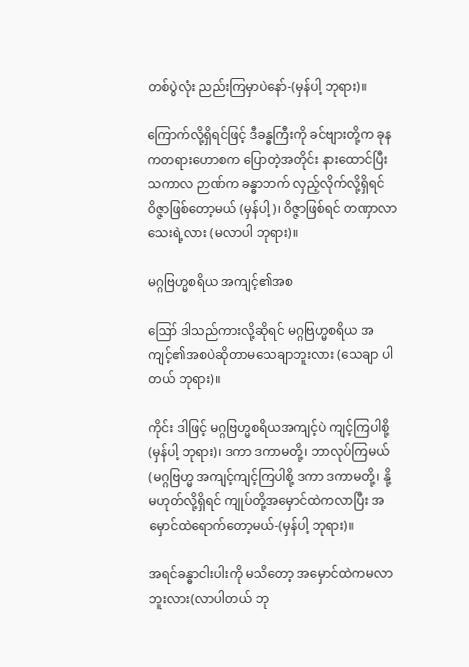တစ်ပွဲလုံး ညည်းကြမှာပဲနော်-(မှန်ပါ့ ဘုရား)။

ကြောက်လို့ရှိရင်ဖြင့် ဒီခန္ဓကြီးကို ခင်ဗျားတို့က ခုနကတရားဟောစက ပြောတဲ့အတိုင်း နားထောင်ပြီး သကာလ ဉာဏ်က ခန္ဓာဘက် လှည့်လိုက်လို့ရှိရင် ဝိဇ္ဇာဖြစ်တော့မယ် (မှန်ပါ့)၊ ဝိဇ္ဇာဖြစ်ရင် တဏှာလာသေးရဲ့လား (မလာပါ ဘုရား)။

မဂ္ဂဗြဟ္မစရိယ အကျင့်၏အစ

ဪ ဒါသည်ကားလို့ဆိုရင် မဂ္ဂဗြဟ္မစရိယ အကျင့်၏အစပဲဆိုတာမသေချာဘူးလား (သေချာ ပါတယ် ဘုရား)။

ကိုင်း ဒါဖြင့် မဂ္ဂဗြဟ္မစရိယအကျင့်ပဲ ကျင့်ကြပါစို့ (မှန်ပါ့ ဘုရား)၊ ဒကာ ဒကာမတို့၊ ဘာလုပ်ကြမယ် (မဂ္ဂဗြဟ္မ အကျင့်ကျင့်ကြပါစို့ ဒကာ ဒကာမတို့၊ နို့မဟုတ်လို့ရှိရင် ကျုပ်တို့အမှောင်ထဲကလာပြီး အမှောင်ထဲရောက်တော့မယ်-(မှန်ပါ့ ဘုရား)။

အရင်ခန္ဓာငါးပါးကို မသိတော့ အမှောင်ထဲကမလာဘူးလား(လာပါတယ် ဘု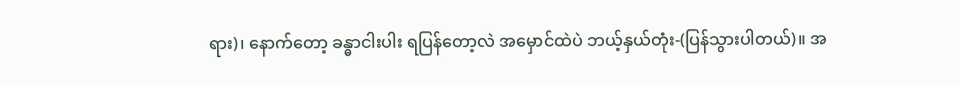ရား)၊ နောက်တော့ ခန္ဓာငါးပါး ရပြန်တော့လဲ အမှောင်ထဲပဲ ဘယ့်နှယ်တုံး-(ပြန်သွားပါတယ်)။ အ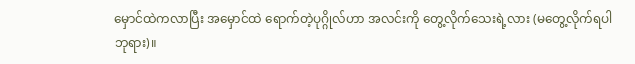မှောင်ထဲကလာပြီး အမှောင်ထဲ ရောက်တဲ့ပုဂ္ဂိုလ်ဟာ အလင်းကို တွေ့လိုက်သေးရဲ့လား (မတွေ့လိုက်ရပါ ဘုရား)။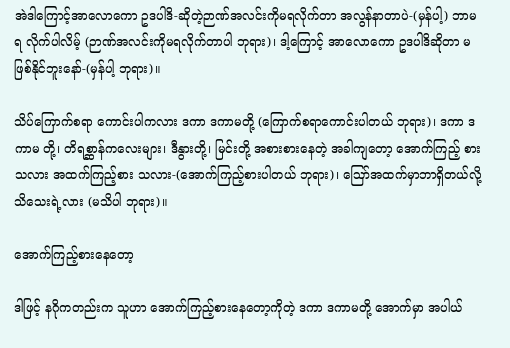အဲဒါကြောင့်အာလောကော ဥဒပါဒိ-ဆိုတဲ့ဉာဏ်အလင်းကိုမရလိုက်တာ အလွန်နာတာပဲ-(မှန်ပါ့) ဘာမရ လိုက်ပါလိမ့် (ဉာဏ်အလင်းကိုမရလိုက်တာပါ ဘုရား)၊ ဒါ့ကြောင့် အာလောကော ဥဒပါဒိဆိုတာ မဖြစ်နိုင်ဘူးနော်-(မှန်ပါ့ ဘုရား)။

သိပ်ကြောက်စရာ ကောင်းပါကလား ဒကာ ဒကာမတို့ (ကြောက်စရာကောင်းပါတယ် ဘုရား)၊ ဒကာ ဒကာမ တို့၊ တိရစ္ဆာန်ကလေးများ၊ ဒီနွားတို့၊ မြင်းတို့ အစားစားနေတဲ့ အခါကျတော့ အောက်ကြည့် စားသလား အထက်ကြည့်စား သလား-(အောက်ကြည့်စားပါတယ် ဘုရား)၊ ဪအထက်မှာဘာရှိတယ်လို့ သိသေးရဲ့လား (မသိပါ ဘုရား)။

အောက်ကြည့်စားနေတော့

ဒါဖြင့် နဂိုကတည်းက သူဟာ အောက်ကြည့်စားနေတော့ကိုတဲ့ ဒကာ ဒကာမတို့ အောက်မှာ အပါယ်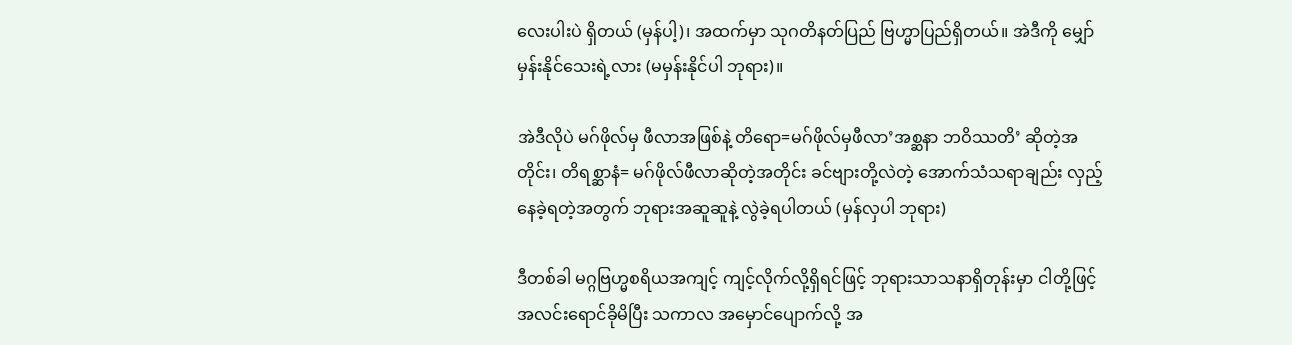လေးပါးပဲ ရှိတယ် (မှန်ပါ့)၊ အထက်မှာ သုဂတိနတ်ပြည် ဗြဟ္မာပြည်ရှိတယ်။ အဲဒီကို မျှော်မှန်းနိုင်သေးရဲ့လား (မမှန်းနိုင်ပါ ဘုရား)။

အဲဒီလိုပဲ မဂ်ဖိုလ်မှ ဖီလာအဖြစ်နဲ့ တိရော=မဂ်ဖိုလ်မှဖီလာ’အစ္ဆနာ ဘဝိဿတိ’ ဆိုတဲ့အတိုင်း၊ တိရစ္ဆာနံ= မဂ်ဖိုလ်ဖီလာဆိုတဲ့အတိုင်း ခင်ဗျားတို့လဲတဲ့ အောက်သံသရာချည်း လှည့်နေခဲ့ရတဲ့အတွက် ဘုရားအဆူဆူနဲ့ လွဲခဲ့ရပါတယ် (မှန်လှပါ ဘုရား)

ဒီတစ်ခါ မဂ္ဂဗြဟ္မစရိယအကျင့် ကျင့်လိုက်လို့ရှိရင်ဖြင့် ဘုရားသာသနာရှိတုန်းမှာ ငါတို့ဖြင့် အလင်းရောင်ခိုမိပြီး သကာလ အမှောင်ပျောက်လို့ အ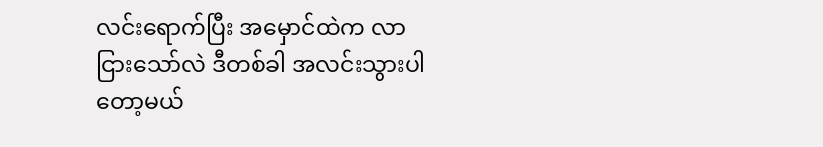လင်းရောက်ပြီး အမှောင်ထဲက လာငြားသော်လဲ ဒီတစ်ခါ အလင်းသွားပါတော့မယ်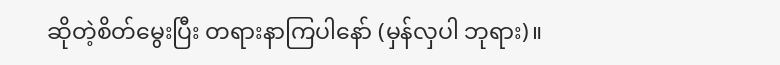ဆိုတဲ့စိတ်မွေးပြီး တရားနာကြပါနော် (မှန်လှပါ ဘုရား)။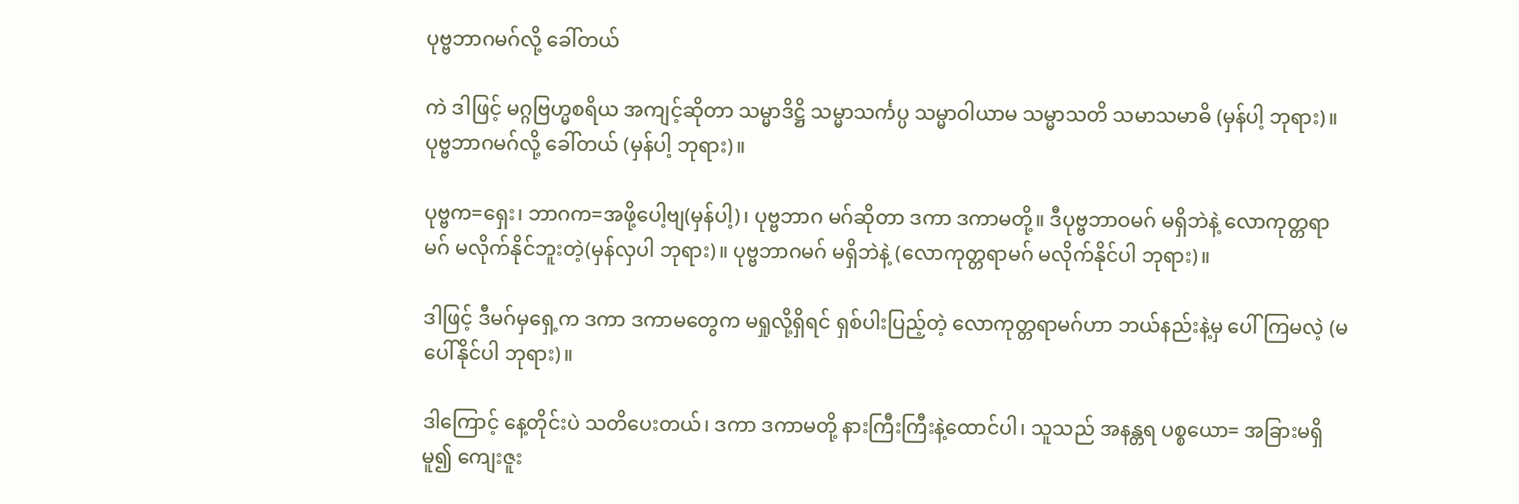ပုဗ္ဗဘာဂမဂ်လို့ ခေါ်တယ်

ကဲ ဒါဖြင့် မဂ္ဂဗြဟ္မစရိယ အကျင့်ဆိုတာ သမ္မာဒိဋ္ဌိ သမ္မာသင်္ကပ္ပ သမ္မာဝါယာမ သမ္မာသတိ သမာသမာဓိ (မှန်ပါ့ ဘုရား)။ ပုဗ္ဗဘာဂမဂ်လို့ ခေါ်တယ် (မှန်ပါ့ ဘုရား)။

ပုဗ္ဗက=ရှေး၊ ဘာဂက=အဖို့ပေါ့ဗျ(မှန်ပါ့)၊ ပုဗ္ဗဘာဂ မဂ်ဆိုတာ ဒကာ ဒကာမတို့။ ဒီပုဗ္ဗဘာဝမဂ် မရှိဘဲနဲ့ လောကုတ္တရာမဂ် မလိုက်နိုင်ဘူးတဲ့(မှန်လှပါ ဘုရား)။ ပုဗ္ဗဘာဂမဂ် မရှိဘဲနဲ့ (လောကုတ္တရာမဂ် မလိုက်နိုင်ပါ ဘုရား)။

ဒါဖြင့် ဒီမဂ်မှရှေ့က ဒကာ ဒကာမတွေက မရှုလို့ရှိရင် ရှစ်ပါးပြည့်တဲ့ လောကုတ္တရာမဂ်ဟာ ဘယ်နည်းနဲ့မှ ပေါ်ကြမလဲ့ (မပေါ်နိုင်ပါ ဘုရား)။

ဒါကြောင့် နေ့တိုင်းပဲ သတိပေးတယ်၊ ဒကာ ဒကာမတို့ နားကြီးကြီးနဲ့ထောင်ပါ၊ သူသည် အနန္တရ ပစ္စယော= အခြားမရှိမူ၍ ကျေးဇူး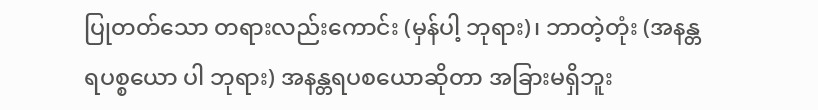ပြုတတ်သော တရားလည်းကောင်း (မှန်ပါ့ ဘုရား)၊ ဘာတဲ့တုံး (အနန္တရပစ္စယော ပါ ဘုရား) အနန္တရပစယောဆိုတာ အခြားမရှိဘူး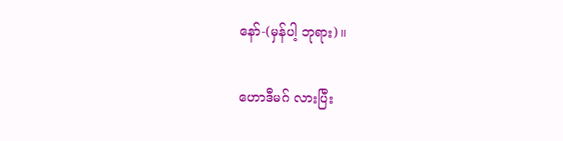နော်-(မှန်ပါ့ ဘုရား)။

ဟောဒီမဂ် လားပြီး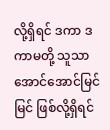လို့ရှိရင် ဒကာ ဒကာမတို့ သူသာ အောင်အောင်မြင်မြင် ဖြစ်လို့ရှိရင်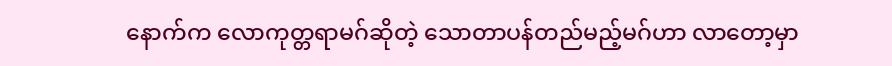နောက်က လောကုတ္တရာမဂ်ဆိုတဲ့ သောတာပန်တည်မည့်မဂ်ဟာ လာတော့မှာ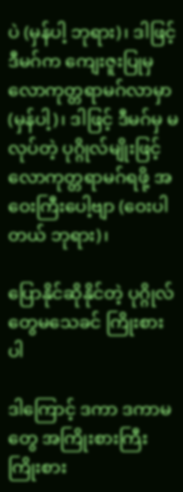ပဲ (မှန်ပါ့ ဘုရား)၊ ဒါဖြင့် ဒီမဂ်က ကျေးဇူးပြုမှ လောကုတ္တရာမဂ်လာမှာ (မှန်ပါ့)၊ ဒါဖြင့် ဒီမဂ်မှ မလုပ်တဲ့ ပုဂ္ဂိုလ်မျိုးဖြင့် လောကုတ္တရာမဂ်ရဖို့ အဝေးကြီးပေါ့ဗျာ (ဝေးပါတယ် ဘုရား)၊

ပြောနိုင်ဆိုနိုင်တဲ့ ပုဂ္ဂိုလ်တွေမသေခင် ကြိုးစားပါ

ဒါကြောင့် ဒကာ ဒကာမတွေ အကြိုးစားကြီး ကြိုးစား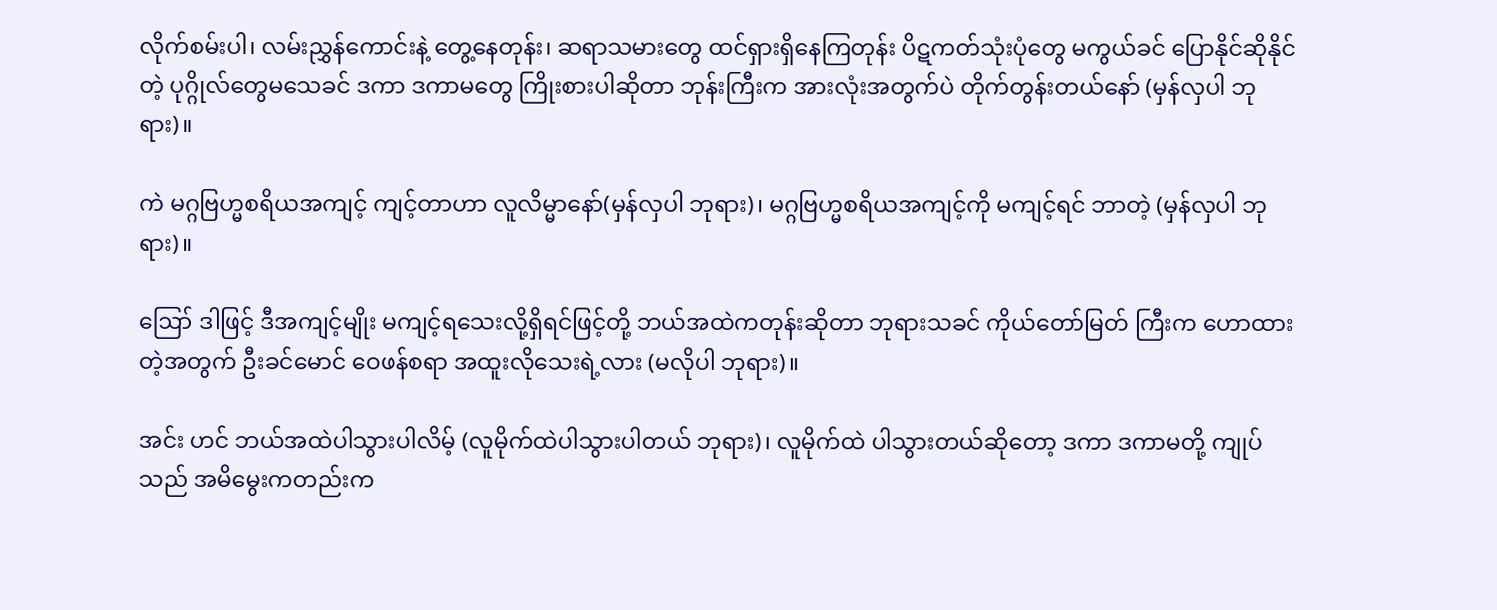လိုက်စမ်းပါ၊ လမ်းညွှန်ကောင်းနဲ့ တွေ့နေတုန်း၊ ဆရာသမားတွေ ထင်ရှားရှိနေကြတုန်း ပိဋကတ်သုံးပုံတွေ မကွယ်ခင် ပြောနိုင်ဆိုနိုင်တဲ့ ပုဂ္ဂိုလ်တွေမသေခင် ဒကာ ဒကာမတွေ ကြိုးစားပါဆိုတာ ဘုန်းကြီးက အားလုံးအတွက်ပဲ တိုက်တွန်းတယ်နော် (မှန်လှပါ ဘုရား)။

ကဲ မဂ္ဂဗြဟ္မစရိယအကျင့် ကျင့်တာဟာ လူလိမ္မာနော်(မှန်လှပါ ဘုရား)၊ မဂ္ဂဗြဟ္မစရိယအကျင့်ကို မကျင့်ရင် ဘာတဲ့ (မှန်လှပါ ဘုရား)။

ဪ ဒါဖြင့် ဒီအကျင့်မျိုး မကျင့်ရသေးလို့ရှိရင်ဖြင့်တို့ ဘယ်အထဲကတုန်းဆိုတာ ဘုရားသခင် ကိုယ်တော်မြတ် ကြီးက ဟောထားတဲ့အတွက် ဦးခင်မောင် ဝေဖန်စရာ အထူးလိုသေးရဲ့လား (မလိုပါ ဘုရား)။

အင်း ဟင် ဘယ်အထဲပါသွားပါလိမ့် (လူမိုက်ထဲပါသွားပါတယ် ဘုရား)၊ လူမိုက်ထဲ ပါသွားတယ်ဆိုတော့ ဒကာ ဒကာမတို့ ကျုပ်သည် အမိမွေးကတည်းက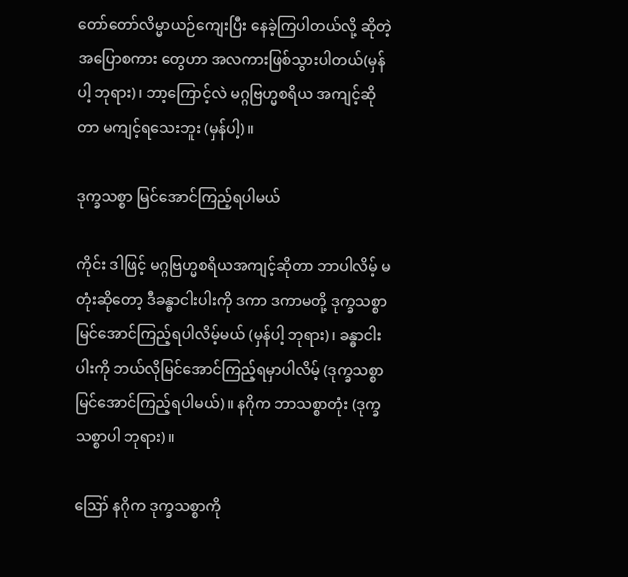တော်တော်လိမ္မာယဉ်ကျေးပြီး နေခဲ့ကြပါတယ်လို့ ဆိုတဲ့ အပြောစကား တွေဟာ အလကားဖြစ်သွားပါတယ်(မှန်ပါ့ ဘုရား)၊ ဘာ့ကြောင့်လဲ မဂ္ဂဗြဟ္မစရိယ အကျင့်ဆိုတာ မကျင့်ရသေးဘူး (မှန်ပါ့)။

ဒုက္ခသစ္စာ မြင်အောင်ကြည့်ရပါမယ်

ကိုင်း ဒါဖြင့် မဂ္ဂဗြဟ္မစရိယအကျင့်ဆိုတာ ဘာပါလိမ့် မတုံးဆိုတော့ ဒီခန္ဓာငါးပါးကို ဒကာ ဒကာမတို့ ဒုက္ခသစ္စာ မြင်အောင်ကြည့်ရပါလိမ့်မယ် (မှန်ပါ့ ဘုရား)၊ ခန္ဓာငါးပါးကို ဘယ်လိုမြင်အောင်ကြည့်ရမှာပါလိမ့် (ဒုက္ခသစ္စာ မြင်အောင်ကြည့်ရပါမယ်)။ နဂိုက ဘာသစ္စာတုံး (ဒုက္ခသစ္စာပါ ဘုရား)။

ဪ နဂိုက ဒုက္ခသစ္စာကို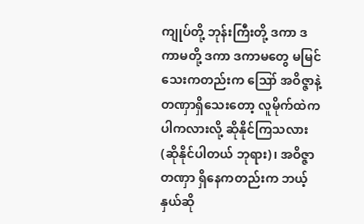ကျုပ်တို့ ဘုန်းကြီးတို့ ဒကာ ဒကာမတို့ ဒကာ ဒကာမတွေ မမြင်သေးကတည်းက ဪ အဝိဇ္ဇာနဲ့ တဏှာရှိသေးတော့ လူမိုက်ထဲကပါကလားလို့ ဆိုနိုင်ကြသလား (ဆိုနိုင်ပါတယ် ဘုရား)၊ အဝိဇ္ဇာတဏှာ ရှိနေကတည်းက ဘယ့်နှယ်ဆို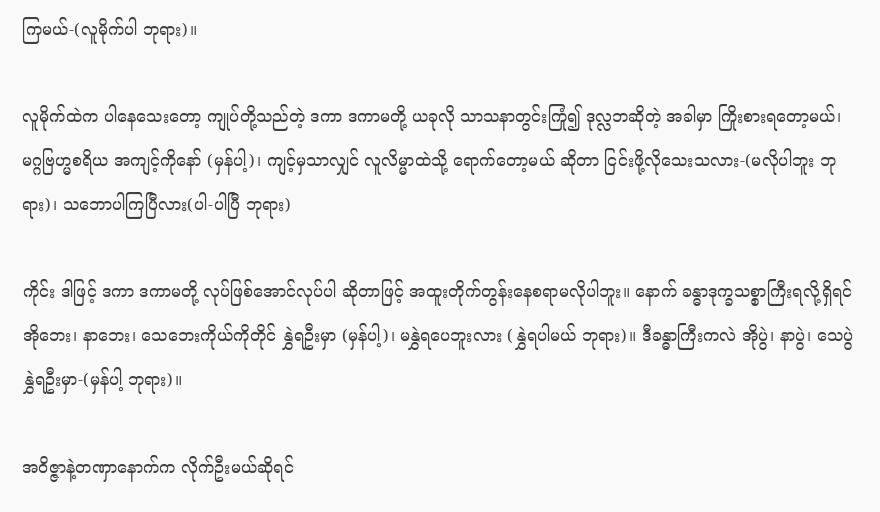ကြမယ်-(လူမိုက်ပါ ဘုရား)။

လူမိုက်ထဲက ပါနေသေးတော့ ကျုပ်တို့သည်တဲ့ ဒကာ ဒကာမတို့ ယခုလို သာသနာတွင်းကြုံ၍ ဒုလ္လဘဆိုတဲ့ အခါမှာ ကြိုးစားရတော့မယ်၊ မဂ္ဂဗြဟ္မစရိယ အကျင့်ကိုနော် (မှန်ပါ့)၊ ကျင့်မှသာလျှင် လူလိမ္မာထဲသို့ ရောက်တော့မယ် ဆိုတာ ငြင်းဖို့လိုသေးသလား-(မလိုပါဘူး ဘုရား)၊ သဘောပါကြပြီလား(ပါ-ပါပြီ ဘုရား)

ကိုင်း ဒါဖြင့် ဒကာ ဒကာမတို့ လုပ်ဖြစ်အောင်လုပ်ပါ ဆိုတာဖြင့် အထူးတိုက်တွန်းနေစရာမလိုပါဘူး။ နောက် ခန္ဓာဒုက္ခသစ္စာကြီးရလို့ရှိရင် အိုဘေး၊ နာဘေး၊ သေဘေးကိုယ်ကိုတိုင် နွှဲရဦးမှာ (မှန်ပါ့)၊ မနွှဲရပေဘူးလား (နွှဲရပါမယ် ဘုရား)။ ဒီခန္ဓာကြီးကလဲ အိုပွဲ၊ နာပွဲ၊ သေပွဲနွှဲရဦးမှာ-(မှန်ပါ့ ဘုရား)။

အဝိဇ္ဇာနဲ့တဏှာနောက်က လိုက်ဦးမယ်ဆိုရင်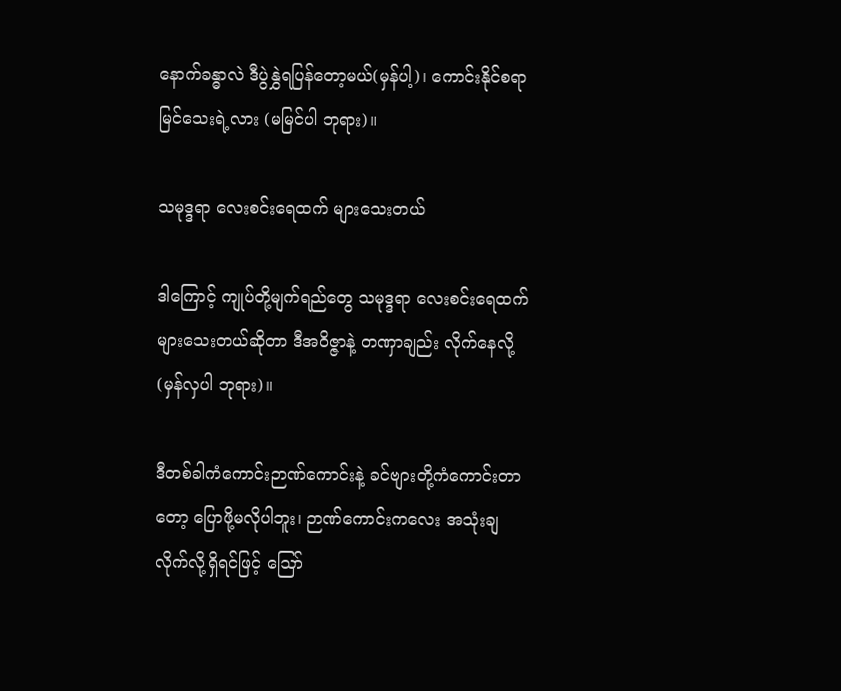နောက်ခန္ဓာလဲ ဒီပွဲနွှဲရပြန်တော့မယ်(မှန်ပါ့)၊ ကောင်းနိုင်စရာ မြင်သေးရဲ့လား (မမြင်ပါ ဘုရား)။

သမုဒ္ဒရာ လေးစင်းရေထက် များသေးတယ်

ဒါကြောင့် ကျုပ်တို့မျက်ရည်တွေ သမုဒ္ဒရာ လေးစင်းရေထက် များသေးတယ်ဆိုတာ ဒီအဝိဇ္ဇာနဲ့ တဏှာချည်း လိုက်နေလို့ (မှန်လှပါ ဘုရား)။

ဒီတစ်ခါကံကောင်းဉာဏ်ကောင်းနဲ့ ခင်ဗျားတို့ကံကောင်းတာတော့ ပြောဖို့မလိုပါဘူး၊ ဉာဏ်ကောင်းကလေး အသုံးချလိုက်လို့ရှိရင်ဖြင့် ဪ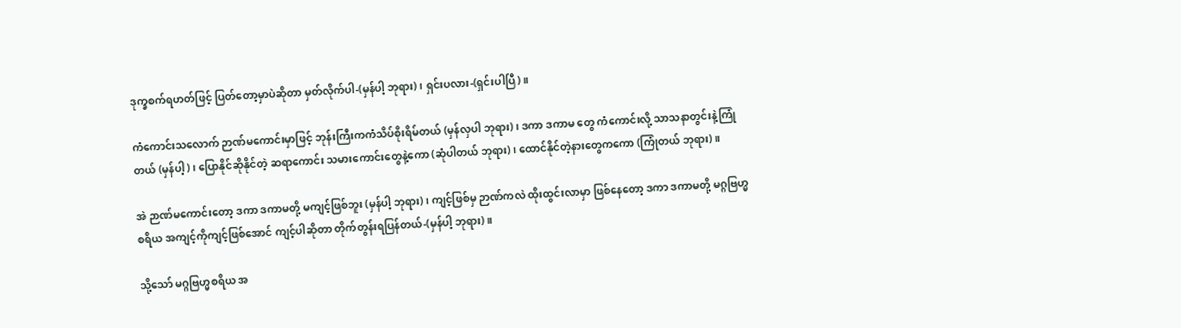ဒုက္ခစက်ရဟတ်ဖြင့် ပြတ်တော့မှာပဲဆိုတာ မှတ်လိုက်ပါ-(မှန်ပါ့ ဘုရား)၊ ရှင်းပလား-(ရှင်းပါပြီ)။

ကံကောင်းသလောက် ဉာဏ်မကောင်းမှာဖြင့် ဘုန်းကြီးကကံသိပ်စိုးရိမ်တယ် (မှန်လှပါ ဘုရား)၊ ဒကာ ဒကာမ တွေ ကံကောင်းလို့ သာသနာတွင်းနဲ့ကြုံတယ် (မှန်ပါ့)၊ ပြောနိုင်ဆိုနိုင်တဲ့ ဆရာကောင်း သမားကောင်းတွေနဲ့ကော (ဆုံပါတယ် ဘုရား)၊ ထောင်နိုင်တဲ့နားတွေကကော (ကြုံတယ် ဘုရား)။

အဲ ဉာဏ်မကောင်းတော့ ဒကာ ဒကာမတို့ မကျင့်ဖြစ်ဘူး (မှန်ပါ့ ဘုရား)၊ ကျင့်ဖြစ်မှ ဉာဏ်ကလဲ ထိုးထွင်းလာမှာ ဖြစ်နေတော့ ဒကာ ဒကာမတို့ မဂ္ဂဗြဟ္မစရိယ အကျင့်ကိုကျင့်ဖြစ်အောင် ကျင့်ပါဆိုတာ တိုက်တွန်းရပြန်တယ်-(မှန်ပါ့ ဘုရား)။

သို့သော် မဂ္ဂဗြဟ္မစရိယ အ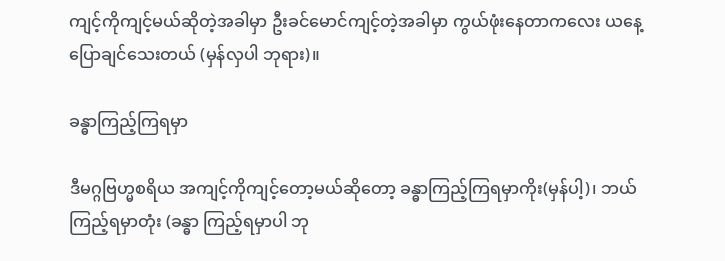ကျင့်ကိုကျင့်မယ်ဆိုတဲ့အခါမှာ ဦးခင်မောင်ကျင့်တဲ့အခါမှာ ကွယ်ဖုံးနေတာကလေး ယနေ့ပြောချင်သေးတယ် (မှန်လှပါ ဘုရား)။

ခန္ဓာကြည့်ကြရမှာ

ဒီမဂ္ဂဗြဟ္မစရိယ အကျင့်ကိုကျင့်တော့မယ်ဆိုတော့ ခန္ဓာကြည့်ကြရမှာကိုး(မှန်ပါ့)၊ ဘယ်ကြည့်ရမှာတုံး (ခန္ဓာ ကြည့်ရမှာပါ ဘု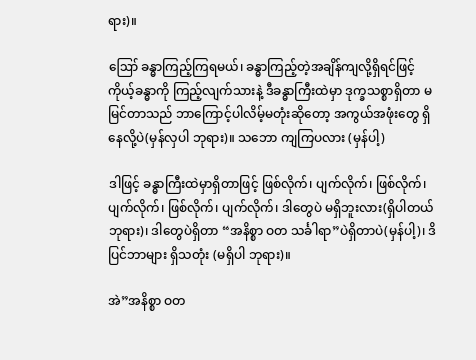ရား)။

ဪ ခန္ဓာကြည့်ကြရမယ်၊ ခန္ဓာကြည့်တဲ့အချိန်ကျလို့ရှိရင်ဖြင့် ကိုယ့်ခန္ဓာကို ကြည့်လျက်သားနဲ့ ဒီခန္ဓာကြီးထဲမှာ ဒုက္ခသစ္စာရှိတာ မမြင်တာသည် ဘာကြောင့်ပါလိမ့်မတုံးဆိုတော့ အကွယ်အဖုံးတွေ ရှိနေလို့ပဲ(မှန်လှပါ ဘုရား)။ သဘော ကျကြပလား (မှန်ပါ့)

ဒါဖြင့် ခန္ဓာကြီးထဲမှာရှိတာဖြင့် ဖြစ်လိုက်၊ ပျက်လိုက်၊ ဖြစ်လိုက်၊ ပျက်လိုက်၊ ဖြစ်လိုက်၊ ပျက်လိုက်၊ ဒါတွေပဲ မရှိဘူးလား(ရှိပါတယ် ဘုရား)၊ ဒါတွေပဲရှိတာ “အနိစ္စာ ဝတ သင်္ခါရာ”ပဲရှိတာပဲ(မှန်ပါ့)၊ ဒိပြင်ဘာများ ရှိသတုံး (မရှိပါ ဘုရား)။

အဲ”အနိစ္စာ ဝတ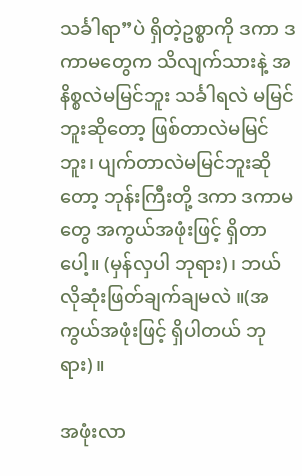သင်္ခါရာ”ပဲ ရှိတဲ့ဥစ္စာကို ဒကာ ဒကာမတွေက သိလျက်သားနဲ့ အနိစ္စလဲမမြင်ဘူး သင်္ခါရလဲ မမြင်ဘူးဆိုတော့ ဖြစ်တာလဲမမြင်ဘူး၊ ပျက်တာလဲမမြင်ဘူးဆိုတော့ ဘုန်းကြီးတို့ ဒကာ ဒကာမတွေ အကွယ်အဖုံးဖြင့် ရှိတာပေါ့။ (မှန်လှပါ ဘုရား)၊ ဘယ်လိုဆုံးဖြတ်ချက်ချမလဲ ။(အကွယ်အဖုံးဖြင့် ရှိပါတယ် ဘုရား)။

အဖုံးလာ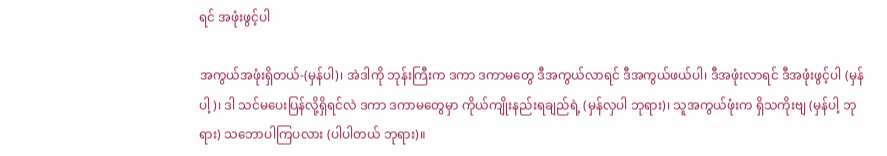ရင် အဖုံးဖွင့်ပါ

အကွယ်အဖုံးရှိတယ်-(မှန်ပါ)၊ အဲဒါကို ဘုန်းကြီးက ဒကာ ဒကာမတွေ ဒီအကွယ်လာရင် ဒီအကွယ်ဖယ်ပါ၊ ဒီအဖုံးလာရင် ဒီအဖုံးဖွင့်ပါ (မှန်ပါ့)၊ ဒါ သင်မပေးပြန်လို့ရှိရင်လဲ ဒကာ ဒကာမတွေမှာ ကိုယ်ကျိုးနည်းရချည်ရဲ့ (မှန်လှပါ ဘုရား)၊ သူအကွယ်ဖုံးက ရှိသကိုးဗျ (မှန်ပါ့ ဘုရား) သဘောပါကြပလား (ပါပါတယ် ဘုရား)။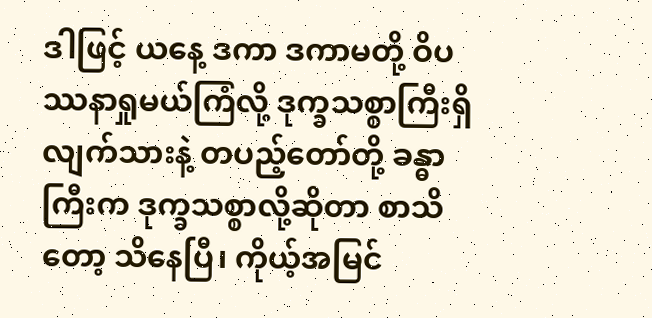ဒါဖြင့် ယနေ့ ဒကာ ဒကာမတို့ ဝိပဿနာရှုမယ်ကြံလို့ ဒုက္ခသစ္စာကြီးရှိလျက်သားနဲ့ တပည့်တော်တို့ ခန္ဓာကြီးက ဒုက္ခသစ္စာလို့ဆိုတာ စာသိတော့ သိနေပြီ၊ ကိုယ့်အမြင်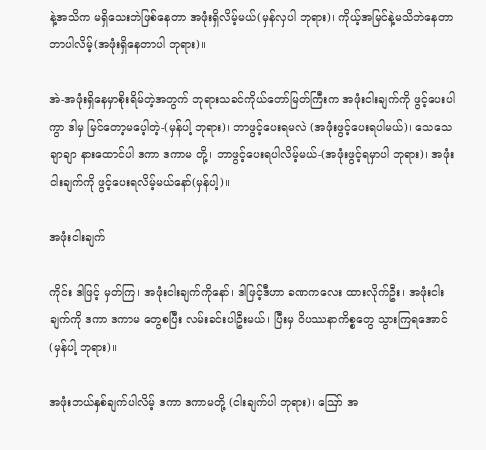နဲ့အသိက မရှိသေးဘဲဖြစ်နေတာ အဖုံးရှိလိမ့်မယ်(မှန်လှပါ ဘုရား)၊ ကိုယ့်အမြင်နဲ့မသိဘဲနေတာဘာပါလိမ့်(အဖုံးရှိနေတာပါ ဘုရား)။

အဲ-အဖုံးရှိနေမှာစိုးရိမ်တဲ့အတွက် ဘုရားသခင်ကိုယ်တော်မြတ်ကြီးက အဖုံးငါးချက်ကို ဖွင့်ပေးပါကွာ ဒါမှ မြင်တော့မပေ့ါတဲ့-(မှန်ပါ့ ဘုရား)၊ ဘာဖွင့်ပေးရမလဲ (အဖုံးဖွင့်ပေးရပါမယ်)၊ သေသေချာချာ နားထောင်ပါ ဒကာ ဒကာမ တို့၊ ဘာဖွင့်ပေးရပါလိမ့်မယ်-(အဖုံးဖွင့်ရမှာပါ ဘုရား)၊ အဖုံးငါးချက်ကို ဖွင့်ပေးရလိမ့်မယ်နော်(မှန်ပါ့)။

အဖုံးငါးချက်

ကိုင်း ဒါဖြင့် မှတ်ကြ၊ အဖုံးငါးချက်ကိုနော်၊ ဒါဖြင့်ဒီဟာ ခဏကလေး ထားလိုက်ဦး၊ အဖုံးငါးချက်ကို ဒကာ ဒကာမ တွေစပြီး လမ်းခင်းပါဦးမယ်၊ ပြီးမှ ဝိပဿနာကိစ္စတွေ သွားကြရအောင် (မှန်ပါ့ ဘုရား)။

အဖုံးဘယ်နှစ်ချက်ပါလိမ့် ဒကာ ဒကာမတို့ (ငါးချက်ပါ ဘုရား)၊ ဪ အ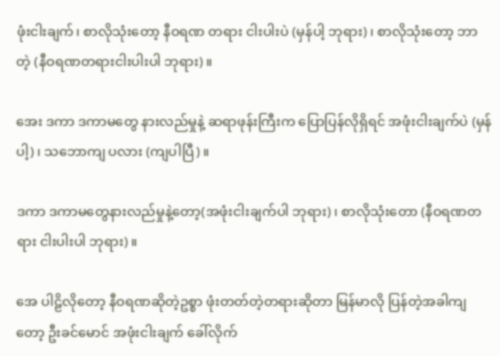ဖုံးငါးချက်၊ စာလိုသုံးတော့ နီဝရဏ တရား ငါးပါးပဲ (မှန်ပါ့ ဘုရား)၊ စာလိုသုံးတော့ ဘာတဲ့ (နီဝရဏတရားငါးပါးပါ ဘုရား)။

အေး ဒကာ ဒကာမတွေ နားလည်မှုနဲ့ ဆရာဖုန်းကြီးက ပြောပြန်လိုရှိရင် အဖုံးငါးချက်ပဲ (မှန်ပါ့)၊ သဘောကျ ပလား (ကျပါပြီ)။

ဒကာ ဒကာမတွေနားလည်မှုနဲ့တော့(အဖုံးငါးချက်ပါ ဘုရား)၊ စာလိုသုံးတော (နီဝရဏတရား ငါးပါးပါ ဘုရား)။

အေ ပါဠိလိုတော့ နီဝရဏဆိုတဲ့ဥစ္စာ ဖုံးတတ်တဲ့တရားဆိုတာ မြန်မာလို ပြန်တဲ့အခါကျတော့ ဦးခင်မောင် အဖုံးငါးချက် ခေါ်လိုက်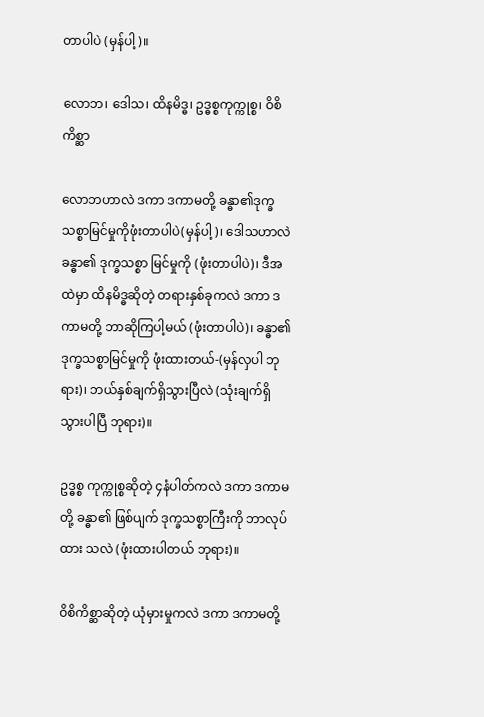တာပါပဲ (မှန်ပါ့)။

လောဘ၊ ဒေါသ၊ ထိနမိဒ္ဓ၊ ဥဒ္ဓစ္စကုက္ကုစ္စ၊ ဝိစိကိစ္ဆာ

လောဘဟာလဲ ဒကာ ဒကာမတို့ ခန္ဓာ၏ဒုက္ခသစ္စာမြင်မှုကိုဖုံးတာပါပဲ(မှန်ပါ့)၊ ဒေါသဟာလဲ ခန္ဓာ၏ ဒုက္ခသစ္စာ မြင်မှုကို (ဖုံးတာပါပဲ)၊ ဒီအထဲမှာ ထိနမိဒ္ဓဆိုတဲ့ တရားနှစ်ခုကလဲ ဒကာ ဒကာမတို့ ဘာဆိုကြပါ့မယ် (ဖုံးတာပါပဲ)၊ ခန္ဓာ၏ ဒုက္ခသစ္စာမြင်မှုကို ဖုံးထားတယ်-(မှန်လှပါ ဘုရား)၊ ဘယ်နှစ်ချက်ရှိသွားပြီလဲ (သုံးချက်ရှိ သွားပါပြီ ဘုရား)။

ဥဒ္ဓစ္စ ကုက္ကုစ္စဆိုတဲ့ ၄နံပါတ်ကလဲ ဒကာ ဒကာမတို့ ခန္ဓာ၏ ဖြစ်ပျက် ဒုက္ခသစ္စာကြီးကို ဘာလုပ်ထား သလဲ (ဖုံးထားပါတယ် ဘုရား)။

ဝိစိကိစ္ဆာဆိုတဲ့ ယုံမှားမှုကလဲ ဒကာ ဒကာမတို့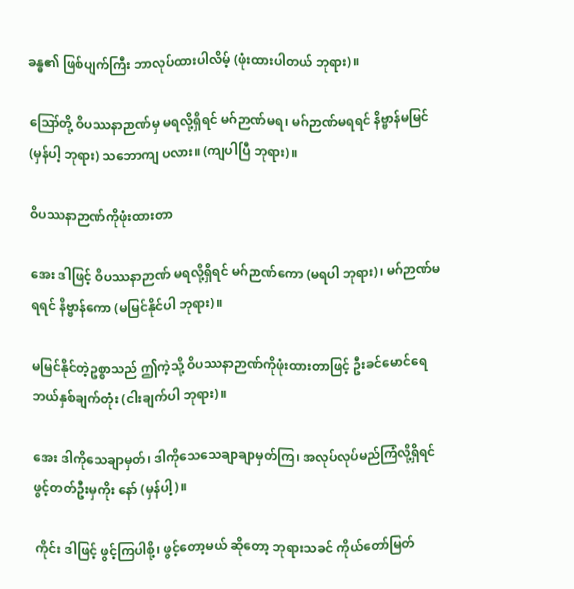ခန္ဓ၏ ဖြစ်ပျက်ကြီး ဘာလုပ်ထားပါလိမ့် (ဖုံးထားပါတယ် ဘုရား)။

ဪတို့ ဝိပဿနာဉာဏ်မှ မရလို့ရှိရင် မဂ်ဉာဏ်မရ၊ မဂ်ဉာဏ်မရရင် နိဗ္ဗာန်မမြင် (မှန်ပါ့ ဘုရား) သဘောကျ ပလား။ (ကျပါပြီ ဘုရား)။

ဝိပဿနာဉာဏ်ကိုဖုံးထားတာ

အေး ဒါဖြင့် ဝိပဿနာဉာဏ် မရလို့ရှိရင် မဂ်ဉာဏ်ကော (မရပါ ဘုရား)၊ မဂ်ဉာဏ်မရရင် နိဗ္ဗာန်ကော (မမြင်နိုင်ပါ ဘုရား)။

မမြင်နိုင်တဲ့ဥစ္စာသည် ဤကဲ့သို့ ဝိပဿနာဉာဏ်ကိုဖုံးထားတာဖြင့် ဦးခင်မောင်ရေ ဘယ်နှစ်ချက်တုံး (ငါးချက်ပါ ဘုရား)။

အေး ဒါကိုသေချာမှတ်၊ ဒါကိုသေသေချာချာမှတ်ကြ၊ အလုပ်လုပ်မည်ကြံလို့ရှိရင် ဖွင့်တတ်ဦးမှကိုး နော် (မှန်ပါ့)။

ကိုင်း ဒါဖြင့် ဖွင့်ကြပါစို့၊ ဖွင့်တော့မယ် ဆိုတော့ ဘုရားသခင် ကိုယ်တော်မြတ်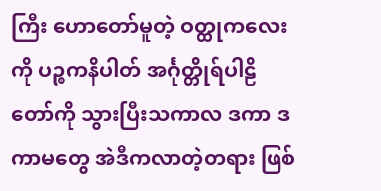ကြီး ဟောတော်မူတဲ့ ဝတ္ထုကလေး ကို ပဉ္စကနိပါတ် အင်္ဂုတ္တိုရ်ပါဠိတော်ကို သွားပြီးသကာလ ဒကာ ဒကာမတွေ အဲဒီကလာတဲ့တရား ဖြစ်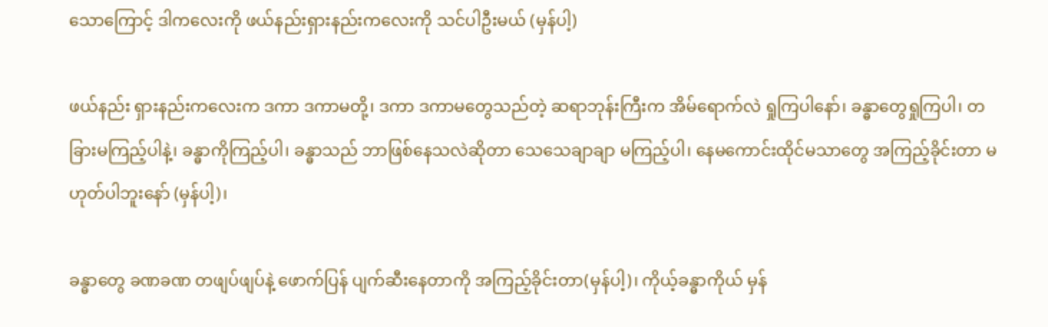သောကြောင့် ဒါကလေးကို ဖယ်နည်းရှားနည်းကလေးကို သင်ပါဦးမယ် (မှန်ပါ့)

ဖယ်နည်း ရှားနည်းကလေးက ဒကာ ဒကာမတို့၊ ဒကာ ဒကာမတွေသည်တဲ့ ဆရာဘုန်းကြီးက အိမ်ရောက်လဲ ရှုကြပါနော်၊ ခန္ဓာတွေရှုကြပါ၊ တခြားမကြည့်ပါနဲ့၊ ခန္ဓာကိုကြည့်ပါ၊ ခန္ဓာသည် ဘာဖြစ်နေသလဲဆိုတာ သေသေချာချာ မကြည့်ပါ၊ နေမကောင်းထိုင်မသာတွေ အကြည့်ခိုင်းတာ မဟုတ်ပါဘူးနော် (မှန်ပါ့)၊

ခန္ဓာတွေ ခဏခဏ တဖျပ်ဖျပ်နဲ့ ဖောက်ပြန် ပျက်ဆီးနေတာကို အကြည့်ခိုင်းတာ(မှန်ပါ့)၊ ကိုယ့်ခန္ဓာကိုယ် မှန်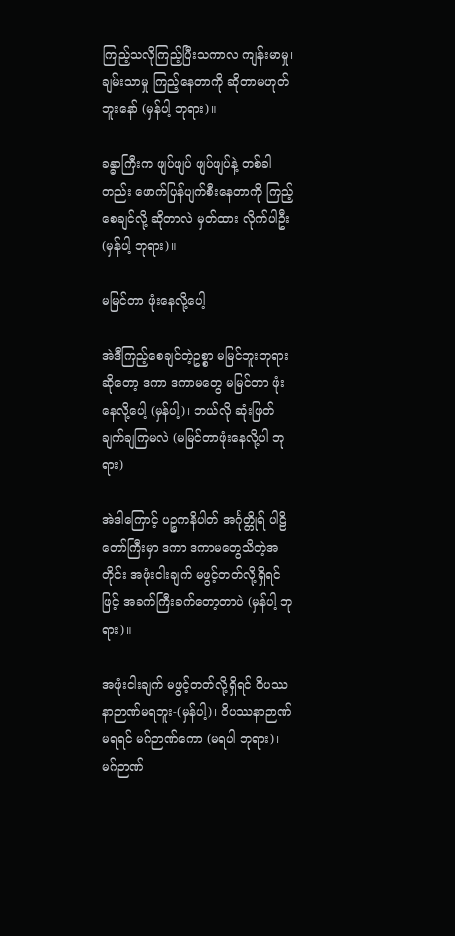ကြည့်သလိုကြည့်ပြီးသကာလ ကျန်းမာမှု၊ ချမ်းသာမှု ကြည့်နေတာကို ဆိုတာမဟုတ်ဘူးနော် (မှန်ပါ့ ဘုရား)။

ခန္ဓာကြီးက ဖျပ်ဖျပ် ဖျပ်ဖျပ်နဲ့ တစ်ခါတည်း ဖောက်ပြန်ပျက်စီးနေတာကို ကြည့်စေချင်လို့ ဆိုတာလဲ မှတ်ထား လိုက်ပါဦး (မှန်ပါ့ ဘုရား)။

မမြင်တာ ဖုံးနေလို့ပေါ့

အဲဒီကြည့်စေချင်တဲ့ဥစ္စာ မမြင်ဘူးဘုရားဆိုတော့ ဒကာ ဒကာမတွေ မမြင်တာ ဖုံးနေလို့ပေါ့ (မှန်ပါ့)၊ ဘယ်လို ဆုံးဖြတ်ချက်ချကြမလဲ (မမြင်တာဖုံးနေလို့ပါ ဘုရား)

အဲဒါကြောင့် ပဉ္စကနိပါတ် အင်္ဂုတ္တိုရ် ပါဠိတော်ကြီးမှာ ဒကာ ဒကာမတွေသိတဲ့အတိုင်း အဖုံးငါးချက် မဖွင့်တတ်လို့ရှိရင်ဖြင့် အခက်ကြီးခက်တော့တာပဲ (မှန်ပါ့ ဘုရား)။

အဖုံးငါးချက် မဖွင့်တတ်လို့ရှိရင် ဝိပဿနာဉာဏ်မရဘူး-(မှန်ပါ့)၊ ဝိပဿနာဉာဏ် မရရင် မဂ်ဉာဏ်ကော (မရပါ ဘုရား)၊ မဂ်ဉာဏ်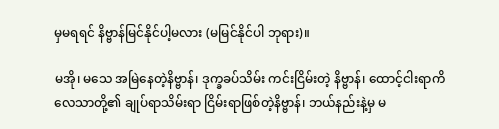မှမရရင် နိဗ္ဗာန်မြင်နိုင်ပါ့မလား (မမြင်နိုင်ပါ ဘုရား)။

မအို၊ မသေ အမြဲနေတဲ့နိဗ္ဗာန်၊ ဒုက္ခခပ်သိမ်း ကင်းငြိမ်းတဲ့ နိဗ္ဗာန်၊ ထောင့်ငါးရာကိလေသာတို့၏ ချုပ်ရာသိမ်းရာ ငြိမ်းရာဖြစ်တဲ့နိဗ္ဗာန်၊ ဘယ်နည်းနဲ့မှ မ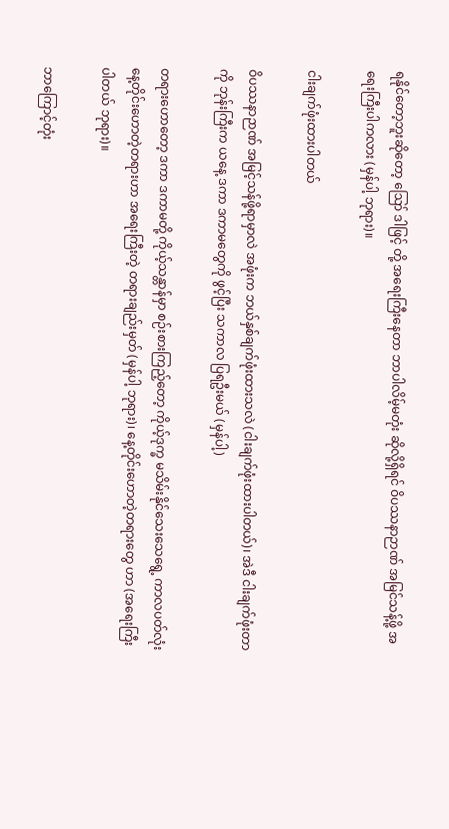ရနိုင်တော့ဘူးဆိုတော့ ဪ ဒါဖြင့် တို့ အရေးကြီးနေတာ ဘာပါလိမ့်မတုံး ဆိုလို့ရှိရင် ဝိပဿနာဉာဏ် အမြင်သန့်ဖို့ အရေးကြီးပါကလား (မှန်ပါ့ ဘုရား)။

ငါးချက်ဖုံးထားပါတယ်

ဝိပဿနာဉာဏ် အမြင့်သန်ဖို့ရာမှာလဲ အဖုံးက ဘယ်နှစ်ချက်ဖုံးထားသလဲ (ငါးချက်ဖုံးထားပါတယ်)၊ အဲဒီ ငါးချက်ဖုံးတာကို ဘုန်းကြီးက ယနေ့ ဒကာ ဒကာမတွေကို ဖွင့်ပြီး သကာလ ပြရဦးမယ် (မှန်ပါ့)

တရားဟောတော့ ဒကာ ဒကာမတို့ ကိုယ့်သန္တာန်မှာ စဉ်းစားကြည့်တော့ ကိုယ့်ဒုက္ခ မသိမ်းနိုင်သေးသေရွေ့ ကာလပတ်လုံး နေ့တိုင်းဟောတဲ့တရားဟာ အရေးကြီးတဲ့ တရားချည်းမှတ် (မှန်ပါ့ ဘုရား)၊ နေ့တိုင်းဟောတဲ့တရားတွေ ဟာ (အရေးကြီးပါတယ် ဘုရား)။

ဘာကြောင့်တုံး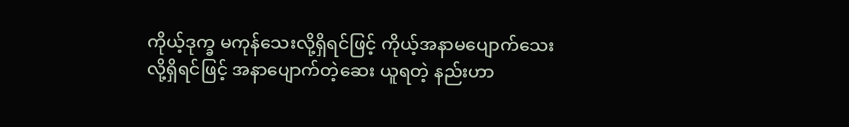ကိုယ့်ဒုက္ခ မကုန်သေးလို့ရှိရင်ဖြင့် ကိုယ့်အနာမပျောက်သေးလို့ရှိရင်ဖြင့် အနာပျောက်တဲ့ဆေး ယူရတဲ့ နည်းဟာ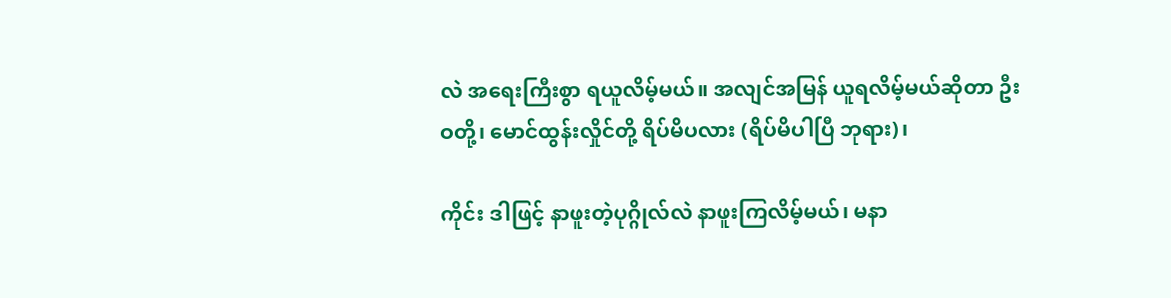လဲ အရေးကြီးစွာ ရယူလိမ့်မယ်။ အလျင်အမြန် ယူရလိမ့်မယ်ဆိုတာ ဦးဝတို့၊ မောင်ထွန်းလှိုင်တို့ ရိပ်မိပလား (ရိပ်မိပါပြီ ဘုရား)၊

ကိုင်း ဒါဖြင့် နာဖူးတဲ့ပုဂ္ဂိုလ်လဲ နာဖူးကြလိမ့်မယ်၊ မနာ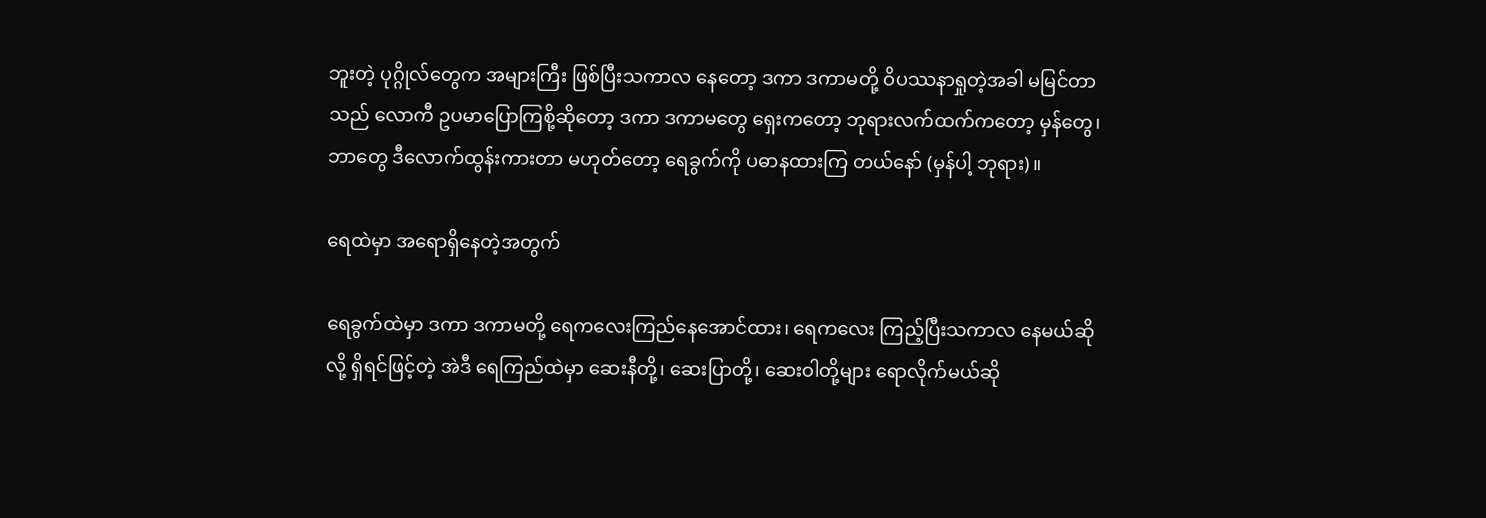ဘူးတဲ့ ပုဂ္ဂိုလ်တွေက အများကြီး ဖြစ်ပြီးသကာလ နေတော့ ဒကာ ဒကာမတို့ ဝိပဿနာရှုတဲ့အခါ မမြင်တာသည် လောကီ ဥပမာပြောကြစို့ဆိုတော့ ဒကာ ဒကာမတွေ ရှေးကတော့ ဘုရားလက်ထက်ကတော့ မှန်တွေ၊ ဘာတွေ ဒီလောက်ထွန်းကားတာ မဟုတ်တော့ ရေခွက်ကို ပဓာနထားကြ တယ်နော် (မှန်ပါ့ ဘုရား)။

ရေထဲမှာ အရောရှိနေတဲ့အတွက်

ရေခွက်ထဲမှာ ဒကာ ဒကာမတို့ ရေကလေးကြည်နေအောင်ထား၊ ရေကလေး ကြည့်ပြီးသကာလ နေမယ်ဆိုလို့ ရှိရင်ဖြင့်တဲ့ အဲဒီ ရေကြည်ထဲမှာ ဆေးနီတို့၊ ဆေးပြာတို့၊ ဆေးဝါတို့များ ရောလိုက်မယ်ဆို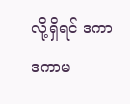လို့ရှိရင် ဒကာ ဒကာမ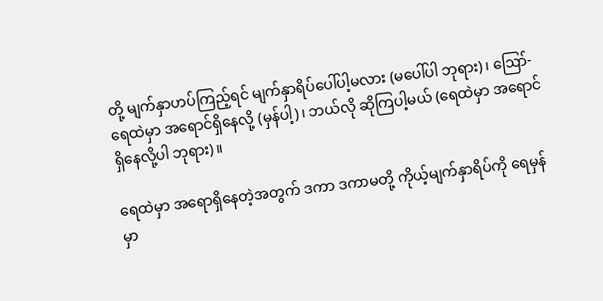တို့ မျက်နှာဟပ်ကြည့်ရင် မျက်နှာရိပ်ပေါ်ပါ့မလား (မပေါ်ပါ ဘုရား)၊ ဪ-ရေထဲမှာ အရောင်ရှိနေလို့ (မှန်ပါ့)၊ ဘယ်လို ဆိုကြပါ့မယ် (ရေထဲမှာ အရောင်ရှိနေလို့ပါ ဘုရား)။

ရေထဲမှာ အရောရှိနေတဲ့အတွက် ဒကာ ဒကာမတို့ ကိုယ့်မျက်နှာရိပ်ကို ရေမှန်မှာ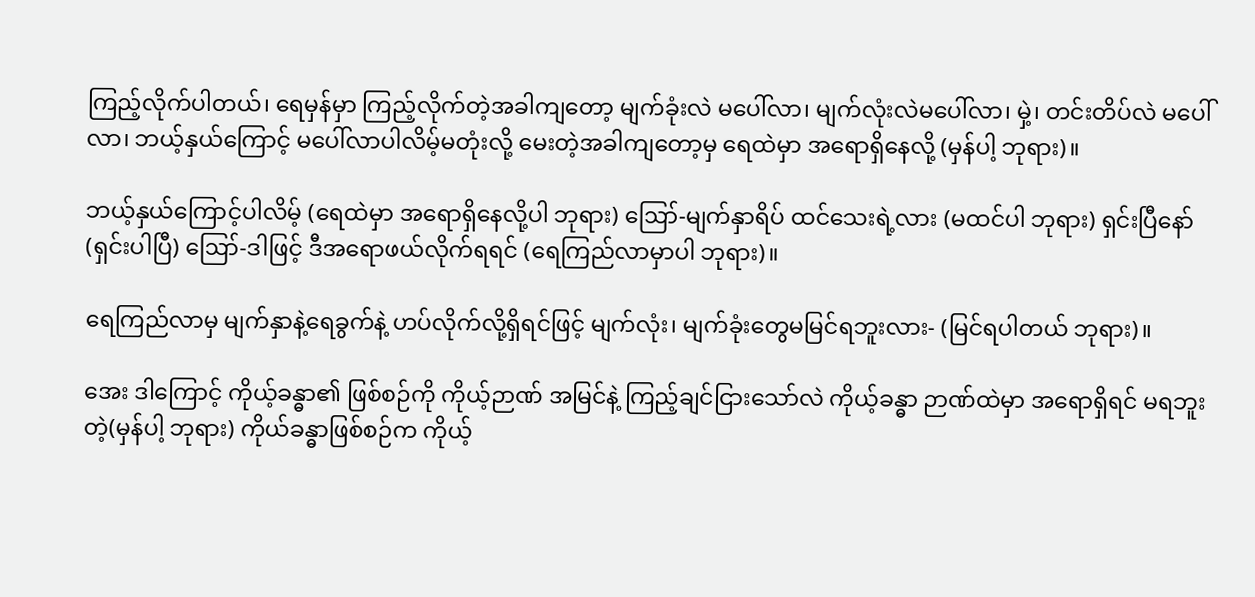ကြည့်လိုက်ပါတယ်၊ ရေမှန်မှာ ကြည့်လိုက်တဲ့အခါကျတော့ မျက်ခုံးလဲ မပေါ်လာ၊ မျက်လုံးလဲမပေါ်လာ၊ မှဲ့၊ တင်းတိပ်လဲ မပေါ်လာ၊ ဘယ့်နှယ်ကြောင့် မပေါ်လာပါလိမ့်မတုံးလို့ မေးတဲ့အခါကျတော့မှ ရေထဲမှာ အရောရှိနေလို့ (မှန်ပါ့ ဘုရား)။

ဘယ့်နှယ်ကြောင့်ပါလိမ့် (ရေထဲမှာ အရောရှိနေလို့ပါ ဘုရား) ဪ-မျက်နှာရိပ် ထင်သေးရဲ့လား (မထင်ပါ ဘုရား) ရှင်းပြီနော် (ရှင်းပါပြီ) ဪ-ဒါဖြင့် ဒီအရောဖယ်လိုက်ရရင် (ရေကြည်လာမှာပါ ဘုရား)။

ရေကြည်လာမှ မျက်နှာနဲ့ရေခွက်နဲ့ ဟပ်လိုက်လို့ရှိရင်ဖြင့် မျက်လုံး၊ မျက်ခုံးတွေမမြင်ရဘူးလား- (မြင်ရပါတယ် ဘုရား)။

အေး ဒါကြောင့် ကိုယ့်ခန္ဓာ၏ ဖြစ်စဉ်ကို ကိုယ့်ဉာဏ် အမြင်နဲ့ ကြည့်ချင်ငြားသော်လဲ ကိုယ့်ခန္ဓာ ဉာဏ်ထဲမှာ အရောရှိရင် မရဘူးတဲ့(မှန်ပါ့ ဘုရား) ကိုယ်ခန္ဓာဖြစ်စဉ်က ကိုယ့်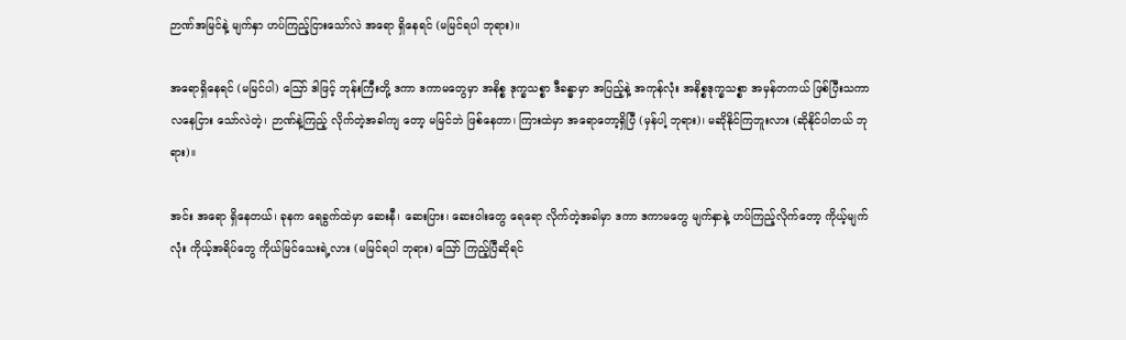ဉာဏ်အမြင်နဲ့ မျက်နှာ ဟပ်ကြည့်ငြားသော်လဲ အရော ရှိနေရင် (မမြင်ရပါ ဘုရား)။

အရောရှိနေရင် (မမြင်ပါ) ဪ ဒါဖြင့် ဘုန်းကြီးတို့ ဒကာ ဒကာမတွေမှာ အနိစ္စ ဒုက္ခသစ္စာ ဒီခန္ဓာမှာ အပြည့်နဲ့ အကုန်လုံး အနိစ္စဒုက္ခသစ္စာ အမှန်တကယ် ဖြစ်ပြီးသကာလနေငြား သော်လဲတဲ့၊ ဉာဏ်နဲ့ကြည့် လိုက်တဲ့အခါကျ တော့ မမြင်ဘဲ ဖြစ်နေတာ၊ ကြားထဲမှာ အရောတော့ရှိပြီ (မှန်ပါ့ ဘုရား)၊ မဆိုနိုင်ကြဘူးလား (ဆိုနိုင်ပါတယ် ဘုရား)။

အင်း အရော ရှိနေတယ်၊ ခုနက ရေခွက်ထဲမှာ ဆေးနီ၊ ဆေးပြား၊ ဆေးဝါးတွေ ရေရော လိုက်တဲ့အခါမှာ ဒကာ ဒကာမတွေ မျက်နှာနဲ့ ဟပ်ကြည့်လိုက်တော့ ကိုယ့်မျက်လုံး ကိုယ့်အရိပ်တွေ ကိုယ်မြင်သေးရဲ့လား (မမြင်ရပါ ဘုရား) ဪ ကြည့်ပြီဆိုရင်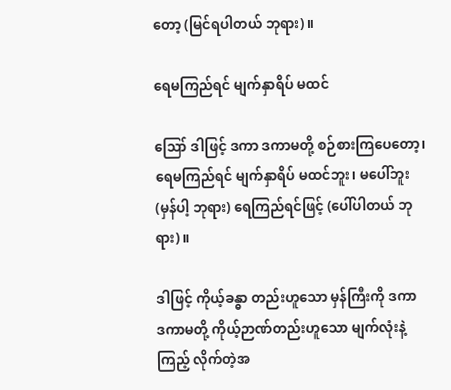တော့ (မြင်ရပါတယ် ဘုရား)။

ရေမကြည်ရင် မျက်နှာရိပ် မထင်

ဪ ဒါဖြင့် ဒကာ ဒကာမတို့ စဉ်စားကြပေတော့၊ ရေမကြည်ရင် မျက်နှာရိပ် မထင်ဘူး၊ မပေါ်ဘူး(မှန်ပါ့ ဘုရား) ရေကြည်ရင်ဖြင့် (ပေါ်ပါတယ် ဘုရား)။

ဒါဖြင့် ကိုယ့်ခန္ဓာ တည်းဟူသော မှန်ကြီးကို ဒကာ ဒကာမတို့ ကိုယ့်ဉာဏ်တည်းဟူသော မျက်လုံးနဲ့ကြည့် လိုက်တဲ့အ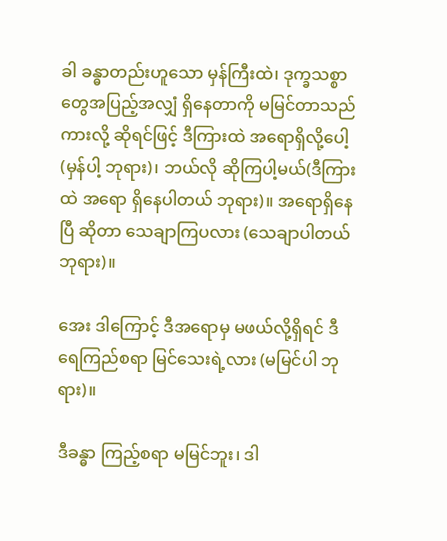ခါ ခန္ဓာတည်းဟူသော မှန်ကြီးထဲ၊ ဒုက္ခသစ္စာတွေအပြည့်အလျှံ ရှိနေတာကို မမြင်တာသည်ကားလို့ ဆိုရင်ဖြင့် ဒီကြားထဲ အရောရှိလို့ပေါ့ (မှန်ပါ့ ဘုရား)၊ ဘယ်လို ဆိုကြပါ့မယ်(ဒီကြားထဲ အရော ရှိနေပါတယ် ဘုရား)။ အရောရှိနေပြီ ဆိုတာ သေချာကြပလား (သေချာပါတယ် ဘုရား)။

အေး ဒါကြောင့် ဒီအရောမှ မဖယ်လို့ရှိရင် ဒီရေကြည်စရာ မြင်သေးရဲ့လား (မမြင်ပါ ဘုရား)။

ဒီခန္ဓာ ကြည့်စရာ မမြင်ဘူး၊ ဒါ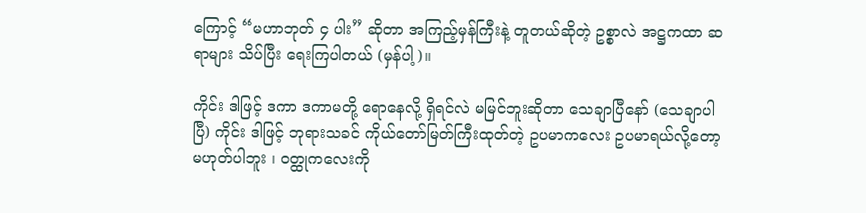ကြောင့် “မဟာဘုတ် ၄ ပါး” ဆိုတာ အကြည့်မှန်ကြီးနဲ့ တူတယ်ဆိုတဲ့ ဥစ္စာလဲ အဋ္ဌကထာ ဆရာများ သိပ်ပြီး ရေးကြပါတယ် (မှန်ပါ့)။

ကိုင်း ဒါဖြင့် ဒကာ ဒကာမတို့ ရောနေလို့ ရှိရင်လဲ မမြင်ဘူးဆိုတာ သေချာပြီနော် (သေချာပါပြီ) ကိုင်း ဒါဖြင့် ဘုရားသခင် ကိုယ်တော်မြတ်ကြီးထုတ်တဲ့ ဥပမာကလေး ဥပမာရယ်လို့တော့ မဟုတ်ပါဘူး ၊ ဝတ္ထုကလေးကို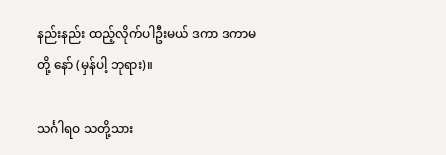နည်းနည်း ထည့်လိုက်ပါဦးမယ် ဒကာ ဒကာမတို့ နော် (မှန်ပါ့ ဘုရား)။

သင်္ဂါရဝ သတို့သား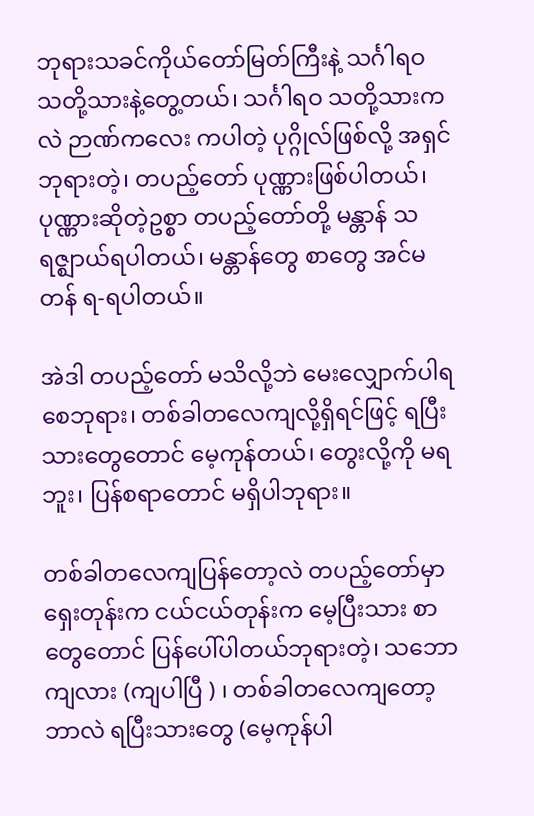ဘုရားသခင်ကိုယ်တော်မြတ်ကြီးနဲ့ သင်္ဂါရဝ သတို့သားနဲ့တွေ့တယ်၊ သင်္ဂါရဝ သတို့သားကလဲ ဉာဏ်ကလေး ကပါတဲ့ ပုဂ္ဂိုလ်ဖြစ်လို့ အရှင်ဘုရားတဲ့၊ တပည့်တော် ပုဏ္ဏားဖြစ်ပါတယ်၊ ပုဏ္ဏားဆိုတဲ့ဥစ္စာ တပည့်တော်တို့ မန္တာန် သရဇ္ဈာယ်ရပါတယ်၊ မန္တာန်တွေ စာတွေ အင်မတန် ရ-ရပါတယ်။

အဲဒါ တပည့်တော် မသိလို့ဘဲ မေးလျှောက်ပါရစေဘုရား၊ တစ်ခါတလေကျလို့ရှိရင်ဖြင့် ရပြီးသားတွေတောင် မေ့ကုန်တယ်၊ တွေးလို့ကို မရဘူး၊ ပြန်စရာတောင် မရှိပါဘုရား။

တစ်ခါတလေကျပြန်တော့လဲ တပည့်တော်မှာ ရှေးတုန်းက ငယ်ငယ်တုန်းက မေ့ပြီးသား စာတွေတောင် ပြန်ပေါ်ပါတယ်ဘုရားတဲ့၊ သဘောကျလား (ကျပါပြီ ) ၊ တစ်ခါတလေကျတော့ ဘာလဲ ရပြီးသားတွေ (မေ့ကုန်ပါ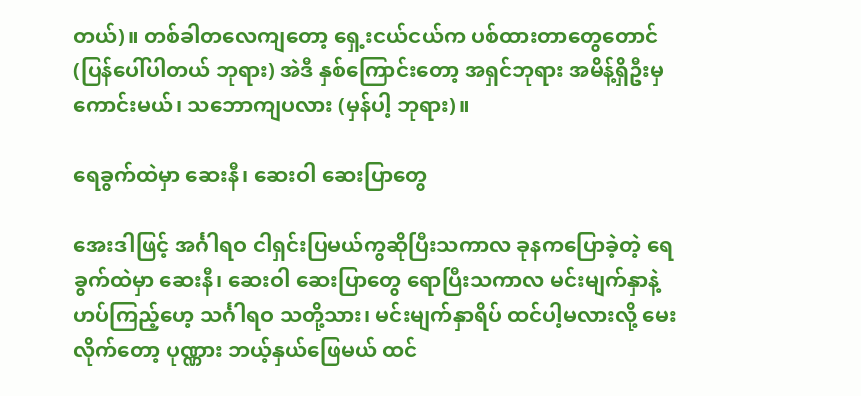တယ်)။ တစ်ခါတလေကျတော့ ရှေ့းငယ်ငယ်က ပစ်ထားတာတွေတောင် (ပြန်ပေါ်ပါတယ် ဘုရား) အဲဒီ နှစ်ကြောင်းတော့ အရှင်ဘုရား အမိန့်ရှိဦးမှ ကောင်းမယ်၊ သဘောကျပလား (မှန်ပါ့ ဘုရား)။

ရေခွက်ထဲမှာ ဆေးနီ၊ ဆေးဝါ ဆေးပြာတွေ

အေးဒါဖြင့် အင်္ဂါရဝ ငါရှင်းပြမယ်ကွဆိုပြီးသကာလ ခုနကပြောခဲ့တဲ့ ရေခွက်ထဲမှာ ဆေးနီ၊ ဆေးဝါ ဆေးပြာတွေ ရောပြီးသကာလ မင်းမျက်နှာနဲ့ ဟပ်ကြည့်ဟေ့ သင်္ဂါရဝ သတို့သား၊ မင်းမျက်နှာရိပ် ထင်ပါ့မလားလို့ မေးလိုက်တော့ ပုဏ္ဏား ဘယ့်နှယ်ဖြေမယ် ထင်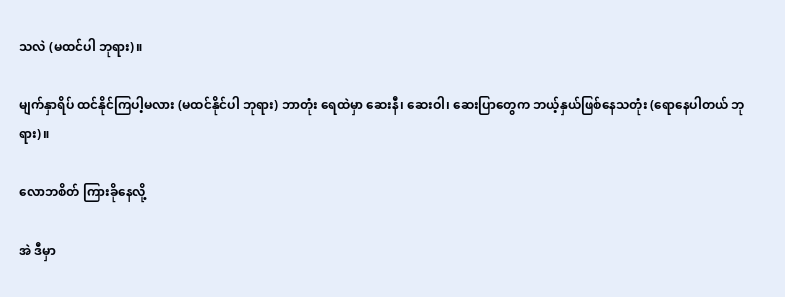သလဲ (မထင်ပါ ဘုရား)။

မျက်နှာရိပ် ထင်နိုင်ကြပါ့မလား (မထင်နိုင်ပါ ဘုရား) ဘာတုံး ရေထဲမှာ ဆေးနီ၊ ဆေးဝါ၊ ဆေးပြာတွေက ဘယ့်နှယ်ဖြစ်နေသတုံး (ရောနေပါတယ် ဘုရား)။

လောဘစိတ် ကြားခိုနေလို့

အဲ ဒီမှာ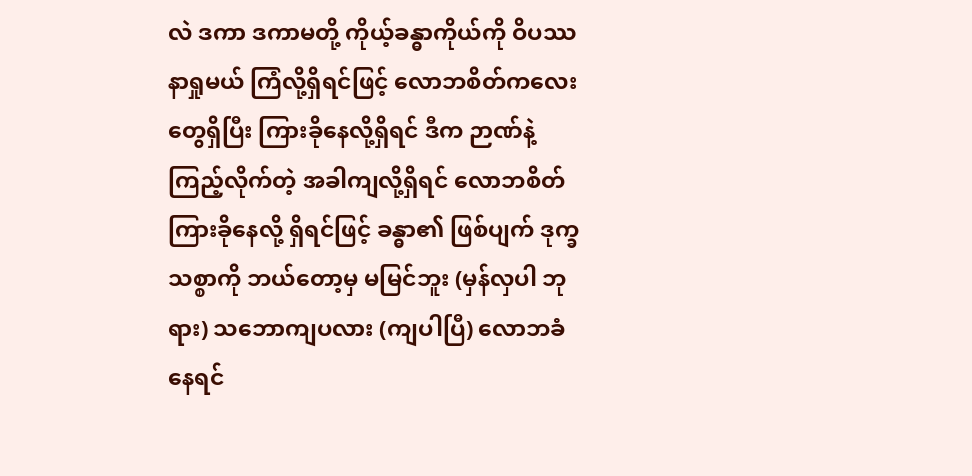လဲ ဒကာ ဒကာမတို့ ကိုယ့်ခန္ဓာကိုယ်ကို ဝိပဿနာရှုမယ် ကြံလို့ရှိရင်ဖြင့် လောဘစိတ်ကလေးတွေရှိပြီး ကြားခိုနေလို့ရှိရင် ဒီက ဉာဏ်နဲ့ ကြည့်လိုက်တဲ့ အခါကျလို့ရှိရင် လောဘစိတ် ကြားခိုနေလို့ ရှိရင်ဖြင့် ခန္ဓာ၏ ဖြစ်ပျက် ဒုက္ခသစ္စာကို ဘယ်တော့မှ မမြင်ဘူး (မှန်လှပါ ဘုရား) သဘောကျပလား (ကျပါပြီ) လောဘခံနေရင်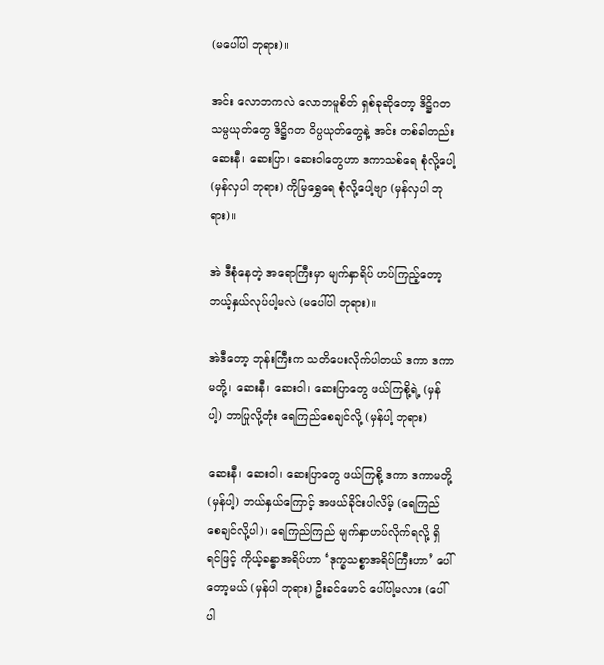(မပေါ်ပါ ဘုရား)။

အင်း လောဘကလဲ လောဘမူစိတ် ရှစ်ခုဆိုတော့ ဒိဋ္ဌိဂတ သမ္ပယုတ်တွေ ဒိဋ္ဌိဂတ ဝိပ္ပယုတ်တွေနဲ့ အင်း တစ်ခါတည်း ဆေးနီ၊ ဆေးပြာ၊ ဆေးဝါတွေဟာ ဒကာသစ်ရေ စုံလို့ပေါ့ (မှန်လှပါ ဘုရား) ကိုမြရွှေရေ စုံလို့ပေါ့ဗျာ (မှန်လှပါ ဘုရား)။

အဲ ဒီစုံနေတဲ့ အရောကြီးမှာ မျက်နှာရိပ် ဟပ်ကြည့်တော့ ဘယ့်နှယ်လုပ်ပါ့မလဲ (မပေါ်ပါ ဘုရား)။

အဲဒီတော့ ဘုန်းကြီးက သတိပေးလိုက်ပါတယ် ဒကာ ဒကာမတို့၊ ဆေးနီ၊ ဆေးဝါ၊ ဆေးပြာတွေ ဖယ်ကြစို့ရဲ့ (မှန်ပါ့) ဘာပြုလို့တုံး ရေကြည်စေချင်လို့ (မှန်ပါ့ ဘုရား)

ဆေးနီ၊ ဆေးဝါ၊ ဆေးပြာတွေ ဖယ်ကြစို့ ဒကာ ဒကာမတို့ (မှန်ပါ့) ဘယ်နှယ်ကြောင့် အဖယ်ခိုင်းပါလိမ့် (ရေကြည်စေချင်လို့ပါ)၊ ရေကြည်ကြည် မျက်နှာဟပ်လိုက်ရလို့ ရှိရင်ဖြင့် ကိုယ့်ခန္ဓာအရိပ်ဟာ ‘ဒုက္ခသစ္စာအရိပ်ကြီးဟာ’ ပေါ်တော့မယ် (မှန်ပါ ဘုရား) ဦးခင်မောင် ပေါ်ပါ့မလား (ပေါ်ပါ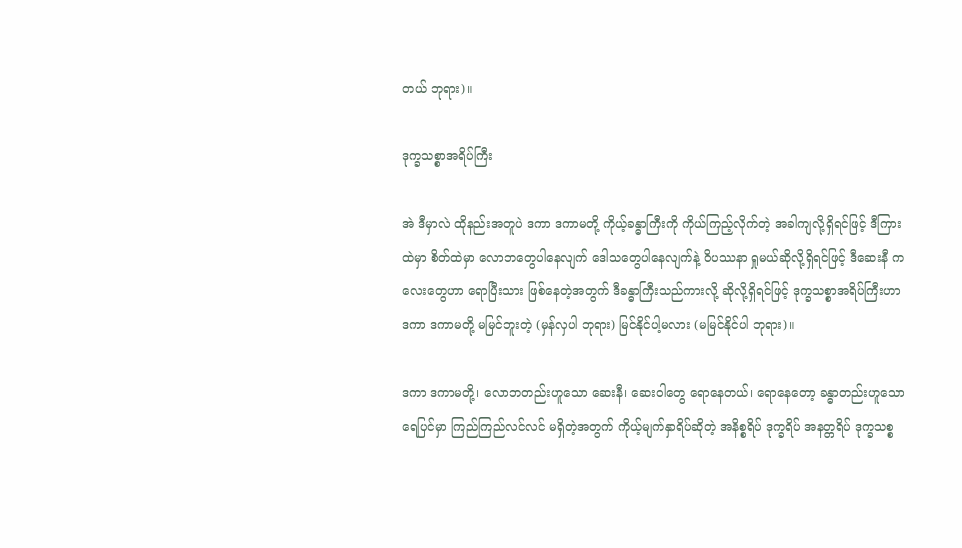တယ် ဘုရား)။

ဒုက္ခသစ္စာအရိပ်ကြီး

အဲ ဒီမှာလဲ ထိုနည်းအတူပဲ ဒကာ ဒကာမတို့ ကိုယ့်ခန္ဓာကြီးကို ကိုယ်ကြည့်လိုက်တဲ့ အခါကျလို့ရှိရင်ဖြင့် ဒီကြားထဲမှာ စိတ်ထဲမှာ လောဘတွေပါနေလျက် ဒေါသတွေပါနေလျက်နဲ့ ဝိပဿနာ ရှုမယ်ဆိုလို့ရှိရင်ဖြင့် ဒီဆေးနီ ကလေးတွေဟာ ရောပြီးသား ဖြစ်နေတဲ့အတွက် ဒီခန္ဓာကြီးသည်ကားလို့ ဆိုလို့ရှိရင်ဖြင့် ဒုက္ခသစ္စာအရိပ်ကြီးဟာ ဒကာ ဒကာမတို့ မမြင်ဘူးတဲ့ (မှန်လှပါ ဘုရား) မြင်နိုင်ပါ့မလား (မမြင်နိုင်ပါ ဘုရား)။

ဒကာ ဒကာမတို့၊ လောဘတည်းဟူသော ဆေးနီ၊ ဆေးဝါတွေ ရောနေတယ်၊ ရောနေတော့ ခန္ဓာတည်းဟူသော ရေပြင်မှာ ကြည်ကြည်လင်လင် မရှိတဲ့အတွက် ကိုယ့်မျက်နှာရိပ်ဆိုတဲ့ အနိစ္စရိပ် ဒုက္ခရိပ် အနတ္တရိပ် ဒုက္ခသစ္စ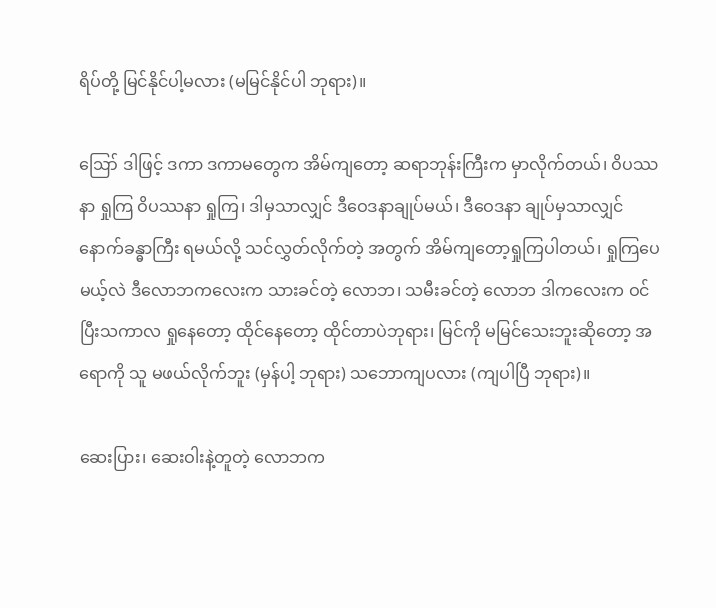ရိပ်တို့ မြင်နိုင်ပါ့မလား (မမြင်နိုင်ပါ ဘုရား)။

ဪ ဒါဖြင့် ဒကာ ဒကာမတွေက အိမ်ကျတော့ ဆရာဘုန်းကြီးက မှာလိုက်တယ်၊ ဝိပဿနာ ရှုကြ ဝိပဿနာ ရှုကြ၊ ဒါမှသာလျှင် ဒီဝေဒနာချုပ်မယ်၊ ဒီဝေဒနာ ချုပ်မှသာလျှင် နောက်ခန္ဓာကြီး ရမယ်လို့ သင်လွှတ်လိုက်တဲ့ အတွက် အိမ်ကျတော့ရှုကြပါတယ်၊ ရှုကြပေမယ့်လဲ ဒီလောဘကလေးက သားခင်တဲ့ လောဘ၊ သမီးခင်တဲ့ လောဘ ဒါကလေးက ဝင်ပြီးသကာလ ရှုနေတော့ ထိုင်နေတော့ ထိုင်တာပဲဘုရား၊ မြင်ကို မမြင်သေးဘူးဆိုတော့ အရောကို သူ မဖယ်လိုက်ဘူး (မှန်ပါ့ ဘုရား) သဘောကျပလား (ကျပါပြီ ဘုရား)။

ဆေးပြား၊ ဆေးဝါးနဲ့တူတဲ့ လောဘက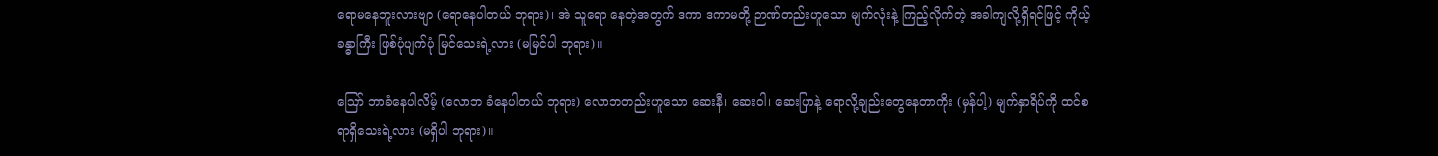ရောမနေဘူးလားဗျာ (ရောနေပါတယ် ဘုရား)၊ အဲ သူရော နေတဲ့အတွက် ဒကာ ဒကာမတို့ ဉာဏ်တည်းဟူသော မျက်လုံးနဲ့ ကြည့်လိုက်တဲ့ အခါကျလို့ရှိရင်ဖြင့် ကိုယ့်ခန္ဓာကြီး ဖြစ်ပုံပျက်ပုံ မြင်သေးရဲ့လား (မမြင်ပါ ဘုရား)။

ဪ ဘာခံနေပါလိမ့် (လောဘ ခံနေပါတယ် ဘုရား) လောဘတည်းဟူသော ဆေးနီ၊ ဆေးဝါ၊ ဆေးပြာနဲ့ ရောလို့ချည်းတွေနေတာကိုး (မှန်ပါ့) မျက်နှာရိပ်ကို ထင်စရာရှိသေးရဲ့လား (မရှိပါ ဘုရား)။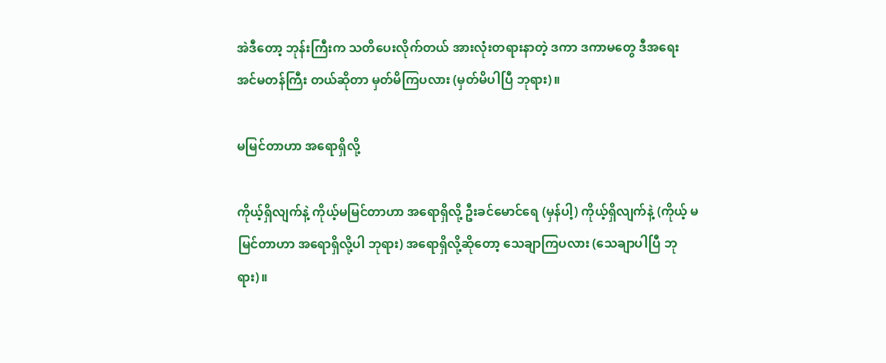အဲဒီတော့ ဘုန်းကြီးက သတိပေးလိုက်တယ် အားလုံးတရားနာတဲ့ ဒကာ ဒကာမတွေ ဒီအရေးအင်မတန်ကြီး တယ်ဆိုတာ မှတ်မိကြပလား (မှတ်မိပါပြီ ဘုရား)။

မမြင်တာဟာ အရောရှိလို့

ကိုယ့်ရှိလျက်နဲ့ ကိုယ့်မမြင်တာဟာ အရောရှိလို့ ဦးခင်မောင်ရေ (မှန်ပါ့) ကိုယ့်ရှိလျက်နဲ့ (ကိုယ့် မမြင်တာဟာ အရောရှိလို့ပါ ဘုရား) အရောရှိလို့ဆိုတော့ သေချာကြပလား (သေချာပါပြီ ဘုရား)။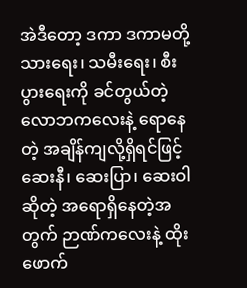အဲဒီတော့ ဒကာ ဒကာမတို့ သားရေး၊ သမီးရေး၊ စီးပွားရေးကို ခင်တွယ်တဲ့ လောဘကလေးနဲ့ ရောနေတဲ့ အချိန်ကျလို့ရှိရင်ဖြင့် ဆေးနီ၊ ဆေးပြာ၊ ဆေးဝါဆိုတဲ့ အရောရှိနေတဲ့အတွက် ဉာဏ်ကလေးနဲ့ ထိုးဖောက်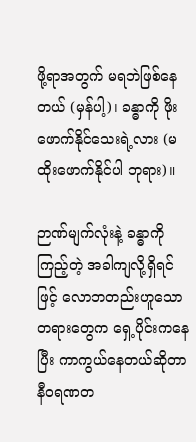ဖို့ရာအတွက် မရဘဲဖြစ်နေတယ် (မှန်ပါ့)၊ ခန္ဓာကို ဖိုးဖောက်နိုင်သေးရဲ့လား (မထိုးဖောက်နိုင်ပါ ဘုရား)။

ဉာဏ်မျက်လုံးနဲ့ ခန္ဓာကိုကြည့်တဲ့ အခါကျလို့ရှိရင်ဖြင့် လောဘတည်းဟူသော တရားတွေက ရှေ့ပိုင်းကနေပြီး ကာကွယ်နေတယ်ဆိုတာ နီဝရဏတ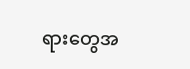ရားတွေအ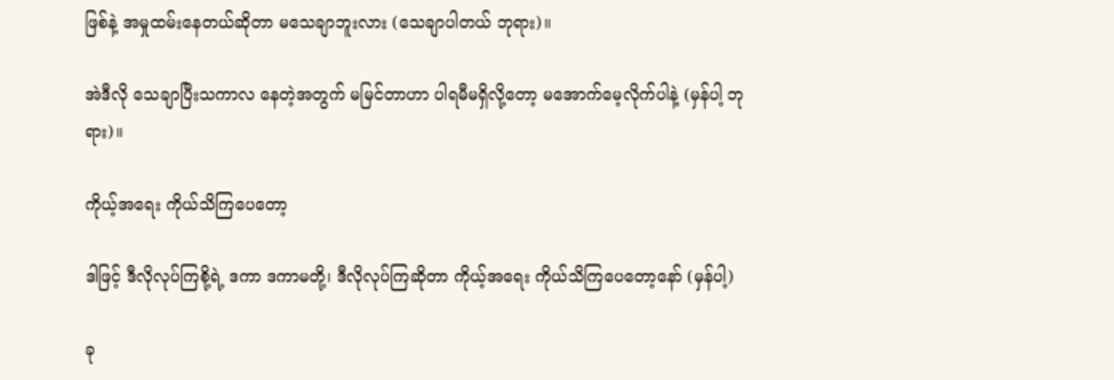ဖြစ်နဲ့ အမှုထမ်းနေတယ်ဆိုတာ မသေချာဘူးလား (သေချာပါတယ် ဘုရား)။

အဲဒီလို သေချာပြီးသကာလ နေတဲ့အတွက် မမြင်တာဟာ ပါရမီမရှိလို့တော့ မအောက်မေ့လိုက်ပါနဲ့ (မှန်ပါ့ ဘုရား)။

ကိုယ့်အရေး ကိုယ်သိကြပေတော့

ဒါဖြင့် ဒီလိုလုပ်ကြစို့ရဲ့ ဒကာ ဒကာမတို့၊ ဒီလိုလုပ်ကြဆိုတာ ကိုယ့်အရေး ကိုယ်သိကြပေတော့နော် (မှန်ပါ့)

ခု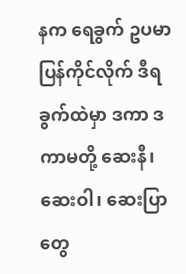နက ရေခွက် ဥပမာ ပြန်ကိုင်လိုက် ဒီရခွက်ထဲမှာ ဒကာ ဒကာမတို့ ဆေးနီ၊ ဆေးဝါ၊ ဆေးပြာတွေ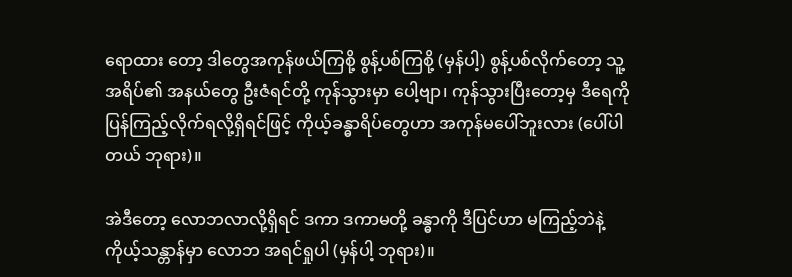ရောထား တော့ ဒါတွေအကုန်ဖယ်ကြစို့ စွန့်ပစ်ကြစို့ (မှန်ပါ့) စွန့်ပစ်လိုက်တော့ သူ့အရိပ်၏ အနယ်တွေ ဦးဇံရင်တို့ ကုန်သွားမှာ ပေါ့ဗျာ၊ ကုန်သွားပြီးတော့မှ ဒီရေကို ပြန်ကြည့်လိုက်ရလို့ရှိရင်ဖြင့် ကိုယ့်ခန္ဓာရိပ်တွေဟာ အကုန်မပေါ်ဘူးလား (ပေါ်ပါ တယ် ဘုရား)။

အဲဒီတော့ လောဘလာလို့ရှိရင် ဒကာ ဒကာမတို့ ခန္ဓာကို ဒီပြင်ဟာ မကြည့်ဘဲနဲ့ ကိုယ့်သန္တာန်မှာ လောဘ အရင်ရှုပါ (မှန်ပါ့ ဘုရား)။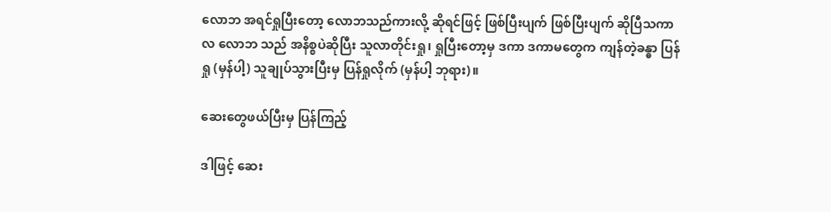လောဘ အရင်ရှုပြီးတော့ လောဘသည်ကားလို့ ဆိုရင်ဖြင့် ဖြစ်ပြီးပျက် ဖြစ်ပြီးပျက် ဆိုပြီသကာလ လောဘ သည် အနိစ္စပဲဆိုပြီး သူလာတိုင်းရှု၊ ရှုပြီးတော့မှ ဒကာ ဒကာမတွေက ကျန်တဲ့ခန္ဓာ ပြန်ရှု (မှန်ပါ့) သူချုပ်သွားပြီးမှ ပြန်ရှုလိုက် (မှန်ပါ့ ဘုရား)။

ဆေးတွေဖယ်ပြီးမှ ပြန်ကြည့်

ဒါဖြင့် ဆေး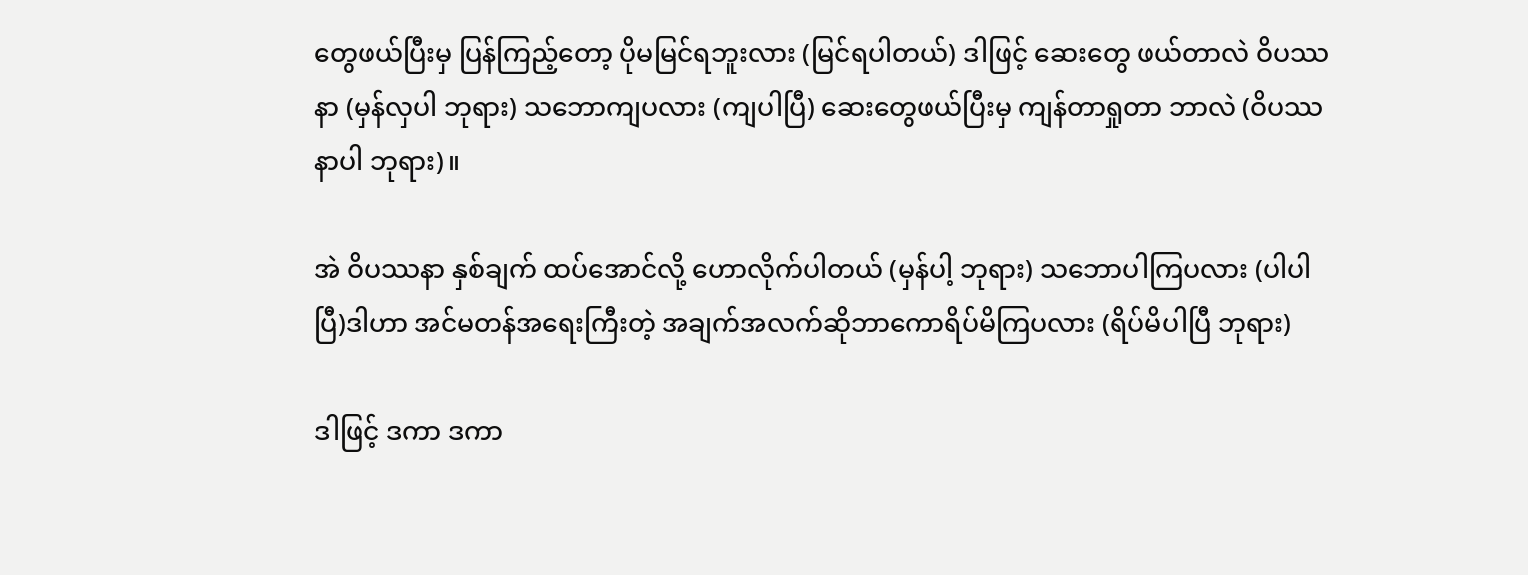တွေဖယ်ပြီးမှ ပြန်ကြည့်တော့ ပိုမမြင်ရဘူးလား (မြင်ရပါတယ်) ဒါဖြင့် ဆေးတွေ ဖယ်တာလဲ ဝိပဿနာ (မှန်လှပါ ဘုရား) သဘောကျပလား (ကျပါပြီ) ဆေးတွေဖယ်ပြီးမှ ကျန်တာရှုတာ ဘာလဲ (ဝိပဿနာပါ ဘုရား)။

အဲ ဝိပဿနာ နှစ်ချက် ထပ်အောင်လို့ ဟောလိုက်ပါတယ် (မှန်ပါ့ ဘုရား) သဘောပါကြပလား (ပါပါပြီ)ဒါဟာ အင်မတန်အရေးကြီးတဲ့ အချက်အလက်ဆိုဘာကောရိပ်မိကြပလား (ရိပ်မိပါပြီ ဘုရား)

ဒါဖြင့် ဒကာ ဒကာ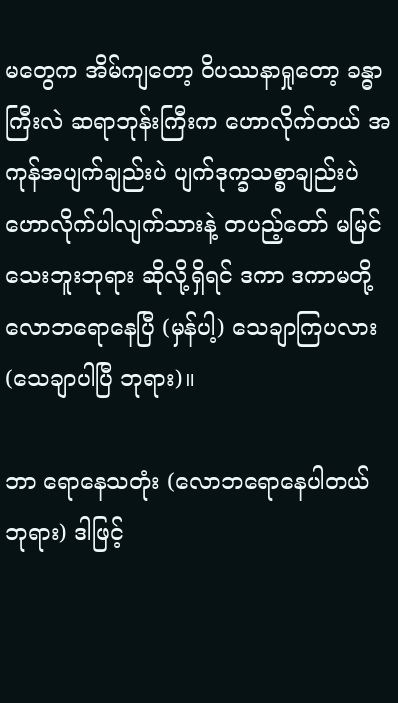မတွေက အိမ်ကျတော့ ဝိပဿနာရှုတော့ ခန္ဓာကြီးလဲ ဆရာဘုန်းကြီးက ဟောလိုက်တယ် အကုန်အပျက်ချည်းပဲ ပျက်ဒုက္ခသစ္စာချည်းပဲ ဟောလိုက်ပါလျက်သားနဲ့ တပည့်တော် မမြင်သေးဘူးဘုရား ဆိုလို့ရှိရင် ဒကာ ဒကာမတို့ လောဘရောနေပြီ (မှန်ပါ့) သေချာကြပလား (သေချာပါပြီ ဘုရား)။

ဘာ ရောနေသတုံး (လောဘရောနေပါတယ် ဘုရား) ဒါဖြင့်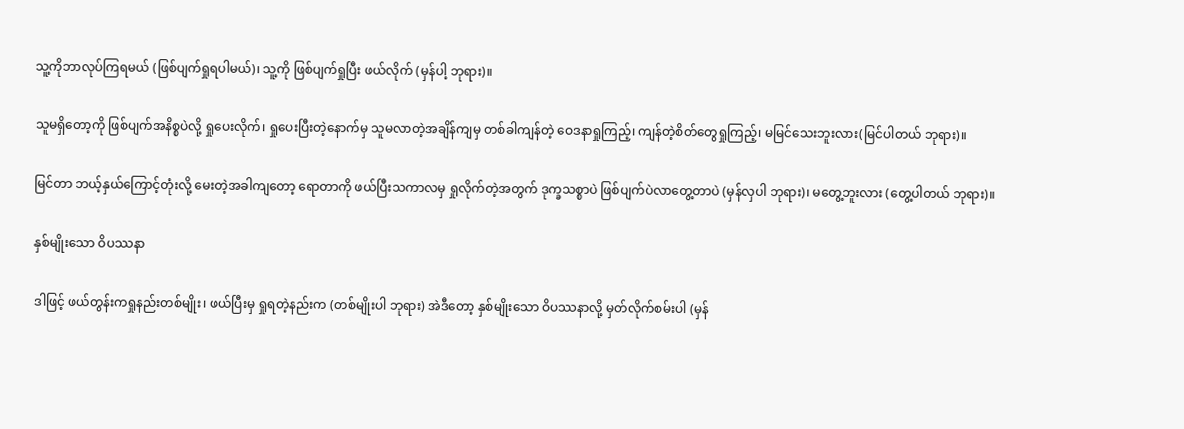သူ့ကိုဘာလုပ်ကြရမယ် (ဖြစ်ပျက်ရှုရပါမယ်)၊ သူ့ကို ဖြစ်ပျက်ရှုပြီး ဖယ်လိုက် (မှန်ပါ့ ဘုရား)။

သူမရှိတော့ကို ဖြစ်ပျက်အနိစ္စပဲလို့ ရှုပေးလိုက်၊ ရှုပေးပြီးတဲ့နောက်မှ သူမလာတဲ့အချိန်ကျမှ တစ်ခါကျန်တဲ့ ဝေဒနာရှုကြည့်၊ ကျန်တဲ့စိတ်တွေရှုကြည့်၊ မမြင်သေးဘူးလား(မြင်ပါတယ် ဘုရား)။

မြင်တာ ဘယ့်နှယ်ကြောင့်တုံးလို့ မေးတဲ့အခါကျတော့ ရောတာကို ဖယ်ပြီးသကာလမှ ရှုလိုက်တဲ့အတွက် ဒုက္ခသစ္စာပဲ ဖြစ်ပျက်ပဲလာတွေ့တာပဲ (မှန်လှပါ ဘုရား)၊ မတွေ့ဘူးလား (တွေ့ပါတယ် ဘုရား)။

နှစ်မျိုးသော ဝိပဿနာ

ဒါဖြင့် ဖယ်တွန်းကရှုနည်းတစ်မျိုး၊ ဖယ်ပြီးမှ ရှုရတဲ့နည်းက (တစ်မျိုးပါ ဘုရား) အဲဒီတော့ နှစ်မျိုးသော ဝိပဿနာလို့ မှတ်လိုက်စမ်းပါ (မှန်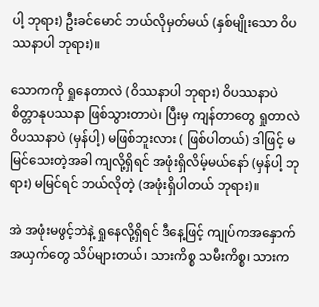ပါ့ ဘုရား) ဦးခင်မောင် ဘယ်လိုမှတ်မယ် (နှစ်မျိုးသော ဝိပဿနာပါ ဘုရား)။

သောကကို ရှုနေတာလဲ (ဝိဿနာပါ ဘုရား) ဝိပဿနာပဲစိတ္တာနုပဿနာ ဖြစ်သွားတာပဲ၊ ပြီးမှ ကျန်တာတွေ ရှုတာလဲ ဝိပဿနာပဲ (မှန်ပါ့) မဖြစ်ဘူးလား ( ဖြစ်ပါတယ်) ဒါဖြင့် မမြင်သေးတဲ့အခါ ကျလို့ရှိရင် အဖုံးရှိလိမ့်မယ်နော် (မှန်ပါ့ ဘုရား) မမြင်ရင် ဘယ်လိုတဲ့ (အဖုံးရှိပါတယ် ဘုရား)။

အဲ အဖုံးမဖွင့်ဘဲနဲ့ ရှုနေလို့ရှိရင် ဒီနေ့ဖြင့် ကျုပ်ကအနှောက်အယှက်တွေ သိပ်များတယ်၊ သားကိစ္စ သမီးကိစ္စ၊ သားက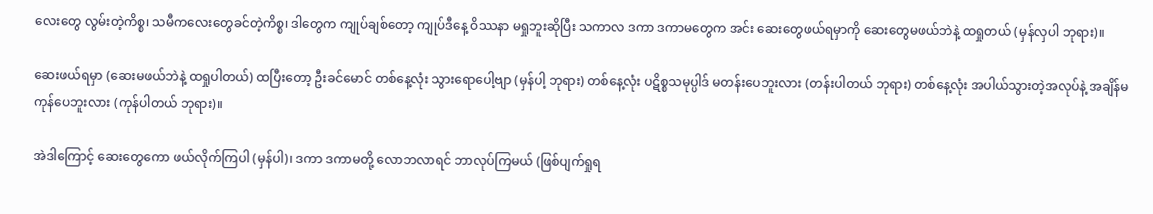လေးတွေ လွမ်းတဲ့ကိစ္စ၊ သမီကလေးတွေခင်တဲ့ကိစ္စ၊ ဒါတွေက ကျုပ်ချစ်တော့ ကျုပ်ဒီနေ့ ဝိဿနာ မရှုဘူးဆိုပြီး သကာလ ဒကာ ဒကာမတွေက အင်း ဆေးတွေဖယ်ရမှာကို ဆေးတွေမဖယ်ဘဲနဲ့ ထရှုတယ် (မှန်လှပါ ဘုရား)။

ဆေးဖယ်ရမှာ (ဆေးမဖယ်ဘဲနဲ့ ထရှုပါတယ်) ထပြီးတော့ ဦးခင်မောင် တစ်နေ့လုံး သွားရောပေါ့ဗျာ (မှန်ပါ့ ဘုရား) တစ်နေ့လုံး ပဋိစ္စသမုပ္ပါဒ် မတန်းပေဘူးလား (တန်းပါတယ် ဘုရား) တစ်နေ့လုံး အပါယ်သွားတဲ့အလုပ်နဲ့ အချိန်မကုန်ပေဘူးလား (ကုန်ပါတယ် ဘုရား)။

အဲဒါကြောင့် ဆေးတွေကော ဖယ်လိုက်ကြပါ (မှန်ပါ)၊ ဒကာ ဒကာမတို့ လောဘလာရင် ဘာလုပ်ကြမယ် (ဖြစ်ပျက်ရှုရ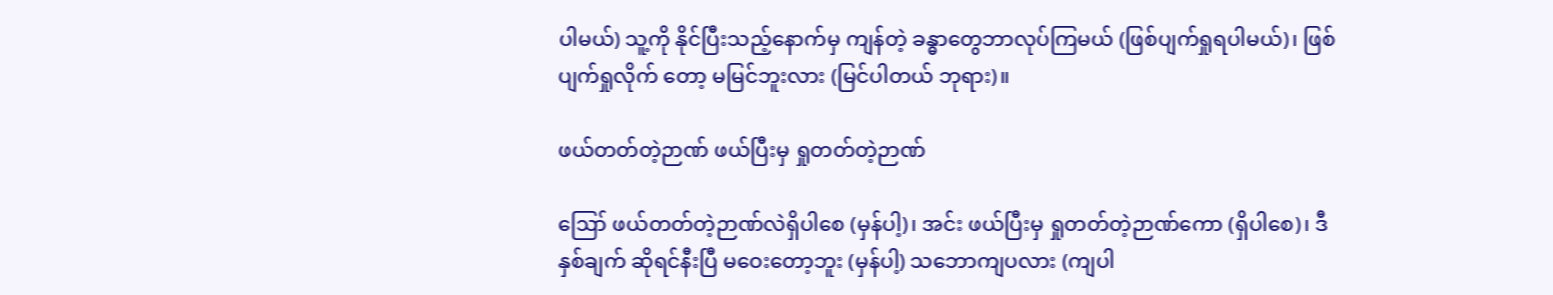ပါမယ်) သူ့ကို နိုင်ပြီးသည့်နောက်မှ ကျန်တဲ့ ခန္ဓာတွေဘာလုပ်ကြမယ် (ဖြစ်ပျက်ရှုရပါမယ်)၊ ဖြစ်ပျက်ရှုလိုက် တော့ မမြင်ဘူးလား (မြင်ပါတယ် ဘုရား)။

ဖယ်တတ်တဲ့ဉာဏ် ဖယ်ပြီးမှ ရှုတတ်တဲ့ဉာဏ်

ဪ ဖယ်တတ်တဲ့ဉာဏ်လဲရှိပါစေ (မှန်ပါ့)၊ အင်း ဖယ်ပြီးမှ ရှုတတ်တဲ့ဉာဏ်ကော (ရှိပါစေ)၊ ဒီနှစ်ချက် ဆိုရင်နီးပြီ မဝေးတော့ဘူး (မှန်ပါ့) သဘောကျပလား (ကျပါ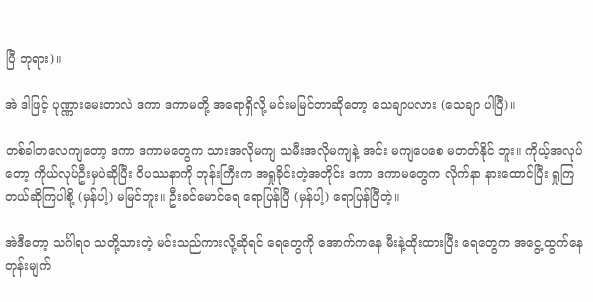ပြီ ဘုရား)။

အဲ ဒါဖြင့် ပုဏ္ဏားမေးတာလဲ ဒကာ ဒကာမတို့ အရောရှိလို့ မင်းမမြင်တာဆိုတော့ သေချာပလား (သေချာ ပါပြီ)။

တစ်ခါတလေကျတော့ ဒကာ ဒကာမတွေက သားအလိုမကျ သမီးအလိုမကျနဲ့ အင်း မကျပေစေ မတတ်နိုင် ဘူး။ ကိုယ့်အလုပ်တော့ ကိုယ်လုပ်ဦးမှပဲဆိုပြီး ဝိပဿနာကို ဘုန်းကြီးက အရှုခိုင်းတဲ့အတိုင်း ဒကာ ဒကာမတွေက လိုက်နာ နားထောင်ပြီး ရှုကြတယ်ဆိုကြပါစို့ (မှန်ပါ့) မမြင်ဘူး။ ဦးခင်မောင်ရေ ရောပြန်ပြီ (မှန်ပါ့) ရောပြန်ပြီတဲ့။

အဲဒီတော့ သင်္ဂါရဝ သတို့သားတဲ့ မင်းသည်ကားလို့ဆိုရင် ရေတွေကို အောက်ကနေ မီးနဲ့ထိုးထားပြီး ရေတွေက အငွေ့ထွက်နေတုန်းမျက်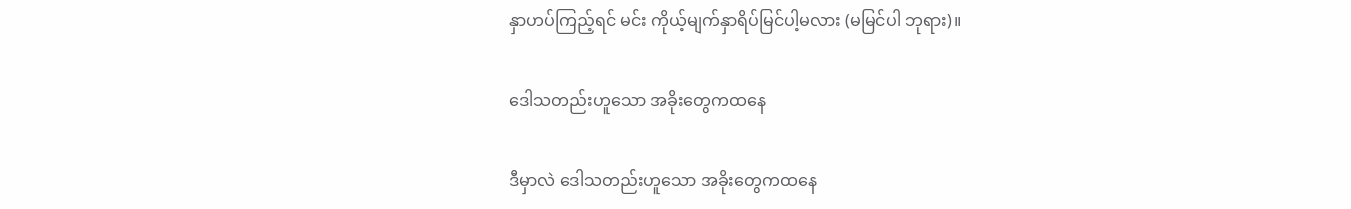နှာဟပ်ကြည့်ရင် မင်း ကိုယ့်မျက်နှာရိပ်မြင်ပါ့မလား (မမြင်ပါ ဘုရား)။

ဒေါသတည်းဟူသော အခိုးတွေကထနေ

ဒီမှာလဲ ဒေါသတည်းဟူသော အခိုးတွေကထနေ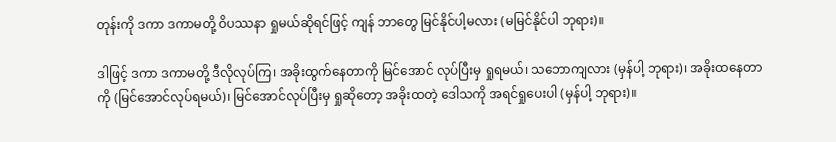တုန်းကို ဒကာ ဒကာမတို့ ဝိပဿနာ ရှုမယ်ဆိုရင်ဖြင့် ကျန် ဘာတွေ မြင်နိုင်ပါ့မလား (မမြင်နိုင်ပါ ဘုရား)။

ဒါဖြင့် ဒကာ ဒကာမတို့ ဒီလိုလုပ်ကြ၊ အခိုးထွက်နေတာကို မြင်အောင် လုပ်ပြီးမှ ရှုရမယ်၊ သဘောကျလား (မှန်ပါ့ ဘုရား)၊ အခိုးထနေတာကို (မြင်အောင်လုပ်ရမယ်)၊ မြင်အောင်လုပ်ပြီးမှ ရှုဆိုတော့ အခိုးထတဲ့ ဒေါသကို အရင်ရှုပေးပါ (မှန်ပါ့ ဘုရား)။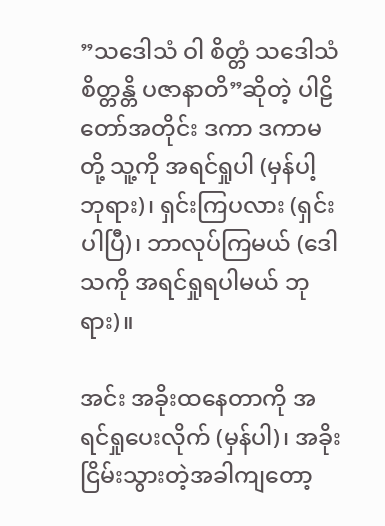”သဒေါသံ ဝါ စိတ္တံ သဒေါသံ စိတ္တန္တိ ပဇာနာတိ”ဆိုတဲ့ ပါဠိတော်အတိုင်း ဒကာ ဒကာမတို့ သူ့ကို အရင်ရှုပါ (မှန်ပါ့ ဘုရား)၊ ရှင်းကြပလား (ရှင်းပါပြီ)၊ ဘာလုပ်ကြမယ် (ဒေါသကို အရင်ရှုရပါမယ် ဘုရား)။

အင်း အခိုးထနေတာကို အရင်ရှုပေးလိုက် (မှန်ပါ)၊ အခိုးငြိမ်းသွားတဲ့အခါကျတော့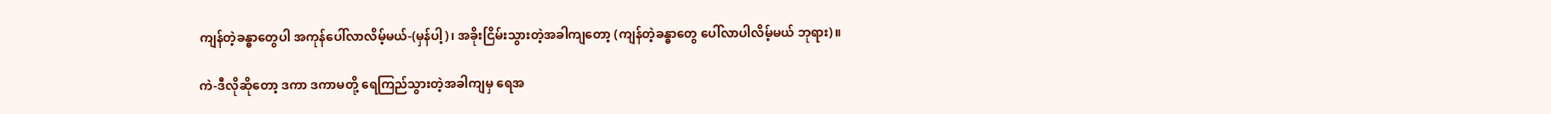ကျန်တဲ့ခန္ဓာတွေပါ အကုန်ပေါ်လာလိမ့်မယ်-(မှန်ပါ့)၊ အခိုးငြိမ်းသွားတဲ့အခါကျတော့ (ကျန်တဲ့ခန္ဓာတွေ ပေါ်လာပါလိမ့်မယ် ဘုရား)။

ကဲ-ဒီလိုဆိုတော့ ဒကာ ဒကာမတို့ ရေကြည်သွားတဲ့အခါကျမှ ရေအ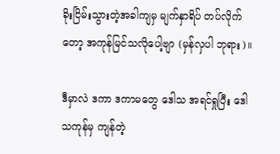ခိုးငြိမ်းသွားတဲ့အခါကျမှ မျက်နှာရိပ် တပ်လိုက်တော့ အကုန်မြင်သလိုပေါ့ဗျာ (မှန်လှပါ ဘုရား)။

ဒီမှာလဲ ဒကာ ဒကာမတွေ ဒေါသ အရင်ရှုပြီး ဒေါသကုန်မှ ကျန်တဲ့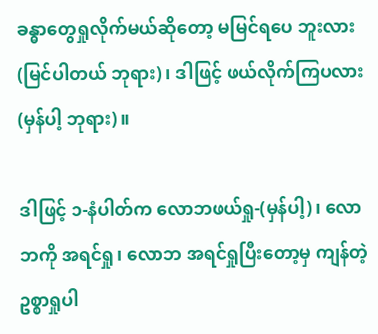ခန္ဓာတွေရှုလိုက်မယ်ဆိုတော့ မမြင်ရပေ ဘူးလား (မြင်ပါတယ် ဘုရား)၊ ဒါဖြင့် ဖယ်လိုက်ကြပလား (မှန်ပါ့ ဘုရား)။

ဒါဖြင့် ၁-နံပါတ်က လောဘဖယ်ရှု-(မှန်ပါ့)၊ လောဘကို အရင်ရှု၊ လောဘ အရင်ရှုပြီးတော့မှ ကျန်တဲ့ဥစ္စာရှုပါ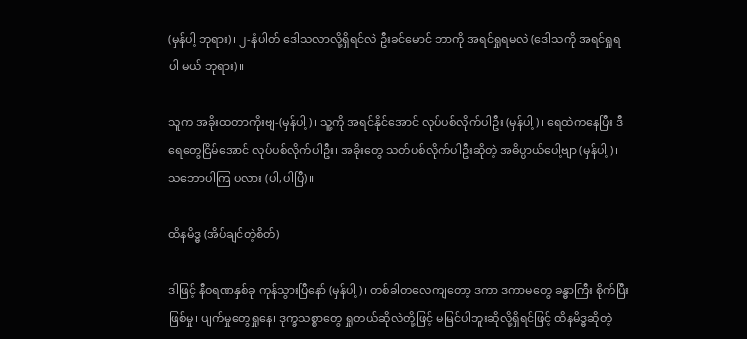(မှန်ပါ့ ဘုရား)၊ ၂-နံပါတ် ဒေါသလာလို့ရှိရင်လဲ ဦးခင်မောင် ဘာကို အရင်ရှုရမလဲ (ဒေါသကို အရင်ရှုရပါ မယ် ဘုရား)။

သူက အခိုးထတာကိုးဗျ-(မှန်ပါ့)၊ သူ့ကို အရင်နိုင်အောင် လုပ်ပစ်လိုက်ပါဦး (မှန်ပါ့)၊ ရေထဲကနေပြီး ဒီရေတွေငြိမ်အောင် လုပ်ပစ်လိုက်ပါဦး၊ အခိုးတွေ သတ်ပစ်လိုက်ပါဦးဆိုတဲ့ အဓိပ္ပာယ်ပေါ့ဗျာ (မှန်ပါ့)၊ သဘောပါကြ ပလား (ပါ,ပါပြီ)။

ထိနမိဒ္ဓ (အိပ်ချင်တဲ့စိတ်)

ဒါဖြင့် နီဝရဏနှစ်ခု ကုန်သွားပြီနော် (မှန်ပါ့)၊ တစ်ခါတလေကျတော့ ဒကာ ဒကာမတွေ ခန္ဓာကြီး စိုက်ပြီး ဖြစ်မှု၊ ပျက်မှုတွေရှုနေ၊ ဒုက္ခသစ္စာတွေ ရှုတယ်ဆိုလဲတို့ဖြင့် မမြင်ပါဘူးဆိုလို့ရှိရင်ဖြင့် ထိနမိဒ္ဓဆိုတဲ့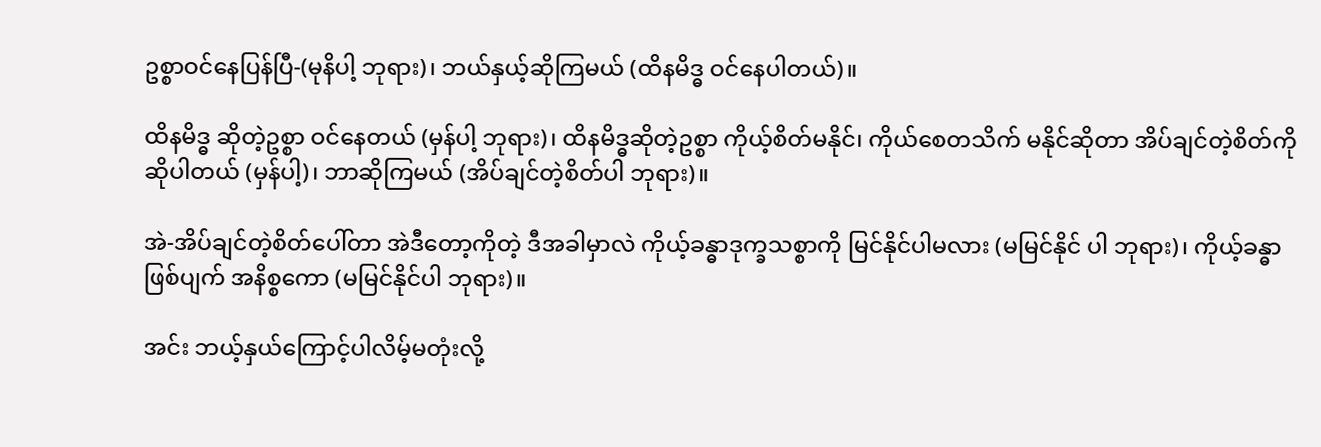ဥစ္စာဝင်နေပြန်ပြီ-(မုနိပါ့ ဘုရား)၊ ဘယ်နှယ့်ဆိုကြမယ် (ထိနမိဒ္ဓ ဝင်နေပါတယ်)။

ထိနမိဒ္ဓ ဆိုတဲ့ဥစ္စာ ဝင်နေတယ် (မှန်ပါ့ ဘုရား)၊ ထိနမိဒ္ဓဆိုတဲ့ဥစ္စာ ကိုယ့်စိတ်မနိုင်၊ ကိုယ်စေတသိက် မနိုင်ဆိုတာ အိပ်ချင်တဲ့စိတ်ကို ဆိုပါတယ် (မှန်ပါ့)၊ ဘာဆိုကြမယ် (အိပ်ချင်တဲ့စိတ်ပါ ဘုရား)။

အဲ-အိပ်ချင်တဲ့စိတ်ပေါ်တာ အဲဒီတော့ကိုတဲ့ ဒီအခါမှာလဲ ကိုယ့်ခန္ဓာဒုက္ခသစ္စာကို မြင်နိုင်ပါမလား (မမြင်နိုင် ပါ ဘုရား)၊ ကိုယ့်ခန္ဓာဖြစ်ပျက် အနိစ္စကော (မမြင်နိုင်ပါ ဘုရား)။

အင်း ဘယ့်နှယ်ကြောင့်ပါလိမ့်မတုံးလို့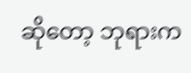ဆိုတော့ ဘုရားက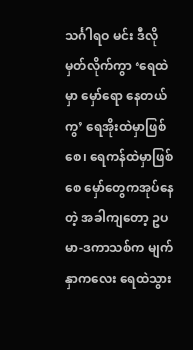သင်္ဂါရဝ မင်း ဒီလိုမှတ်လိုက်ကွာ ‘ရေထဲမှာ မှော်ရော နေတယ်ကွ’ ရေအိုးထဲမှာဖြစ်စေ၊ ရေကန်ထဲမှာဖြစ်စေ မှော်တွေကအုပ်နေတဲ့ အခါကျတော့ ဥပမာ-ဒကာသစ်က မျက်နှာကလေး ရေထဲသွား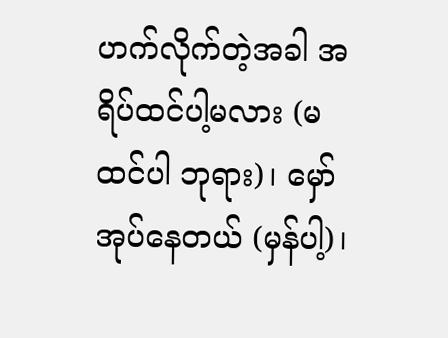ဟက်လိုက်တဲ့အခါ အရိပ်ထင်ပါ့မလား (မထင်ပါ ဘုရား)၊ မှော်အုပ်နေတယ် (မှန်ပါ့)၊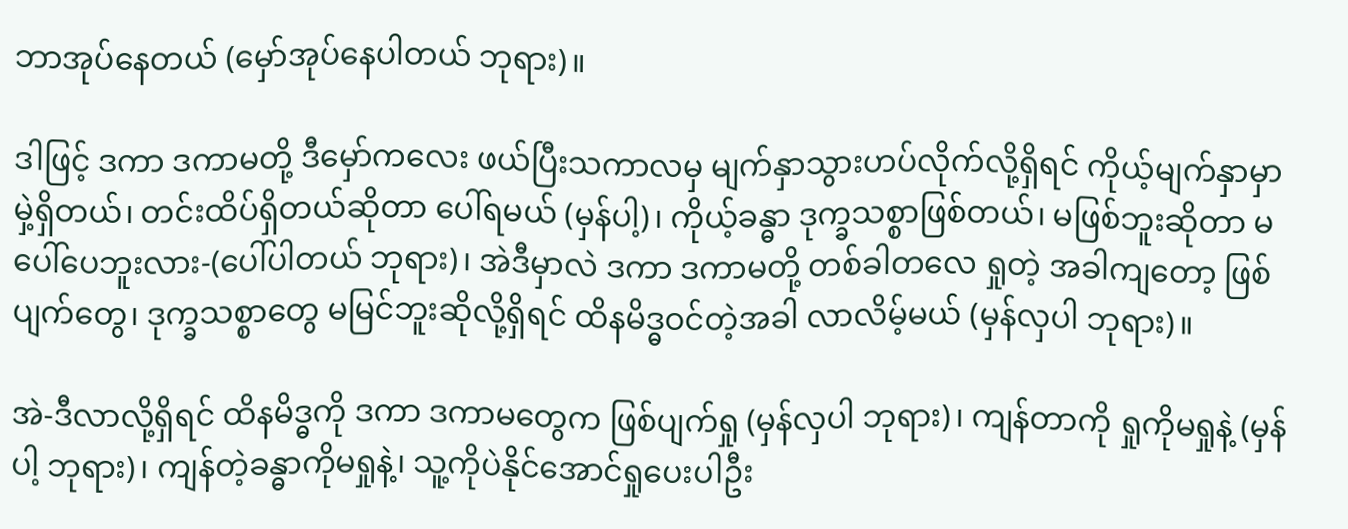ဘာအုပ်နေတယ် (မှော်အုပ်နေပါတယ် ဘုရား)။

ဒါဖြင့် ဒကာ ဒကာမတို့ ဒီမှော်ကလေး ဖယ်ပြီးသကာလမှ မျက်နှာသွားဟပ်လိုက်လို့ရှိရင် ကိုယ့်မျက်နှာမှာ မှဲ့ရှိတယ်၊ တင်းထိပ်ရှိတယ်ဆိုတာ ပေါ်ရမယ် (မှန်ပါ့)၊ ကိုယ့်ခန္ဓာ ဒုက္ခသစ္စာဖြစ်တယ်၊ မဖြစ်ဘူးဆိုတာ မပေါ်ပေဘူးလား-(ပေါ်ပါတယ် ဘုရား)၊ အဲဒီမှာလဲ ဒကာ ဒကာမတို့ တစ်ခါတလေ ရှုတဲ့ အခါကျတော့ ဖြစ်ပျက်တွေ၊ ဒုက္ခသစ္စာတွေ မမြင်ဘူးဆိုလို့ရှိရင် ထိနမိဒ္ဓဝင်တဲ့အခါ လာလိမ့်မယ် (မှန်လှပါ ဘုရား)။

အဲ-ဒီလာလို့ရှိရင် ထိနမိဒ္ဓကို ဒကာ ဒကာမတွေက ဖြစ်ပျက်ရှု (မှန်လှပါ ဘုရား)၊ ကျန်တာကို ရှုကိုမရှုနဲ့ (မှန်ပါ့ ဘုရား)၊ ကျန်တဲ့ခန္ဓာကိုမရှုနဲ့၊ သူ့ကိုပဲနိုင်အောင်ရှုပေးပါဦး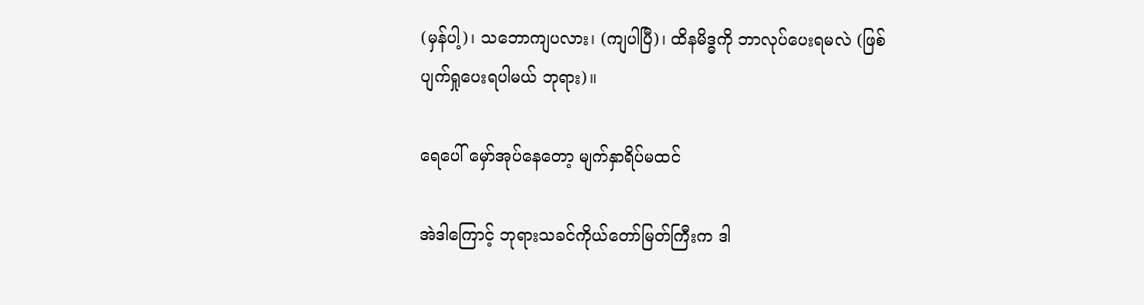(မှန်ပါ့)၊ သဘောကျပလား၊ (ကျပါပြီ)၊ ထိနမိဒ္ဓကို ဘာလုပ်ပေးရမလဲ (ဖြစ်ပျက်ရှုပေးရပါမယ် ဘုရား)။

ရေပေါ် မှော်အုပ်နေတော့ မျက်နှာရိပ်မထင်

အဲဒါကြောင့် ဘုရားသခင်ကိုယ်တော်မြတ်ကြီးက ဒါ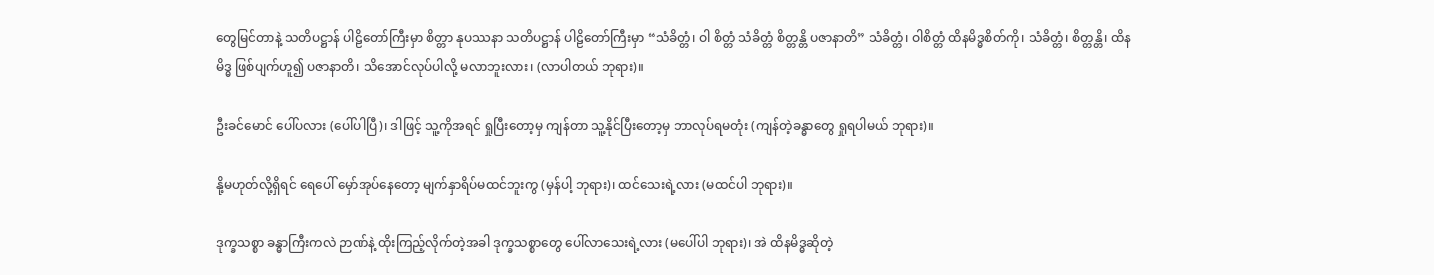တွေမြင်တာနဲ့ သတိပဋ္ဌာန် ပါဠိတော်ကြီးမှာ စိတ္တာ နုပဿနာ သတိပဋ္ဌာန် ပါဠိတော်ကြီးမှာ “သံခိတ္တံ၊ ဝါ စိတ္တံ သံခိတ္တံ စိတ္တန္တိ ပဇာနာတိ” သံခိတ္တံ၊ ဝါစိတ္တံ ထိနမိဒ္ဓစိတ်ကို၊ သံခိတ္တံ၊ စိတ္တန္တိ၊ ထိနမိဒ္ဓ ဖြစ်ပျက်ဟူ၍ ပဇာနာတိ၊ သိအောင်လုပ်ပါလို့ မလာဘူးလား၊ (လာပါတယ် ဘုရား)။

ဦးခင်မောင် ပေါ်ပလား (ပေါ်ပါပြီ)၊ ဒါဖြင့် သူ့ကိုအရင် ရှုပြီးတော့မှ ကျန်တာ သူ့နိုင်ပြီးတော့မှ ဘာလုပ်ရမတုံး (ကျန်တဲ့ခန္ဓာတွေ ရှုရပါမယ် ဘုရား)။

နို့မဟုတ်လို့ရှိရင် ရေပေါ် မှော်အုပ်နေတော့ မျက်နှာရိပ်မထင်ဘူးကွ (မှန်ပါ့ ဘုရား)၊ ထင်သေးရဲ့လား (မထင်ပါ ဘုရား)။

ဒုက္ခသစ္စာ ခန္ဓာကြီးကလဲ ဉာဏ်နဲ့ ထိုးကြည့်လိုက်တဲ့အခါ ဒုက္ခသစ္စာတွေ ပေါ်လာသေးရဲ့လား (မပေါ်ပါ ဘုရား)၊ အဲ ထိနမိဒ္ဓဆိုတဲ့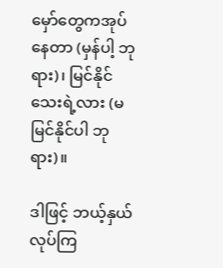မှော်တွေကအုပ်နေတာ (မှန်ပါ့ ဘုရား)၊ မြင်နိုင်သေးရဲ့လား (မမြင်နိုင်ပါ ဘုရား)။

ဒါဖြင့် ဘယ့်နှယ်လုပ်ကြ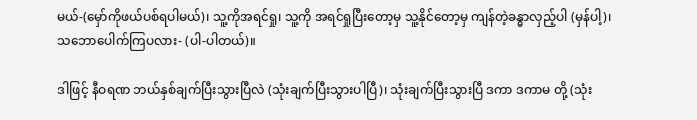မယ်-(မှော်ကိုဖယ်ပစ်ရပါမယ်)၊ သူ့ကိုအရင်ရှု၊ သူ့ကို အရင်ရှုပြီးတော့မှ သူ့နိုင်တော့မှ ကျန်တဲ့ခန္ဓာလှည့်ပါ (မှန်ပါ့)၊ သဘောပေါက်ကြပလား- (ပါ-ပါတယ်)။

ဒါဖြင့် နီဝရဏ ဘယ်နှစ်ချက်ပြီးသွားပြီလဲ (သုံးချက်ပြီးသွားပါပြီ)၊ သုံးချက်ပြီးသွားပြီ ဒကာ ဒကာမ တို့ (သုံး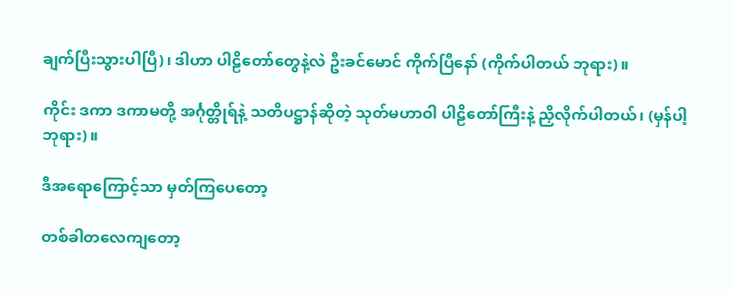ချက်ပြီးသွားပါပြီ)၊ ဒါဟာ ပါဠိတော်တွေနဲ့လဲ ဦးခင်မောင် ကိုက်ပြီနော် (ကိုက်ပါတယ် ဘုရား)။

ကိုင်း ဒကာ ဒကာမတို့ အင်္ဂုတ္တိုရ်နဲ့ သတိပဋ္ဌာန်ဆိုတဲ့ သုတ်မဟာဝါ ပါဠိတော်ကြီးနဲ့ ညှိလိုက်ပါတယ်၊ (မှန်ပါ့ ဘုရား)။

ဒီအရောကြောင့်သာ မှတ်ကြပေတော့

တစ်ခါတလေကျတော့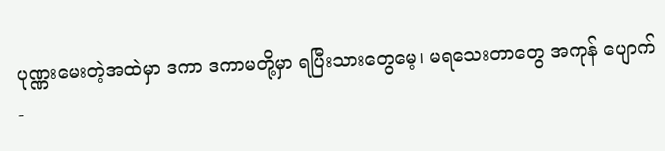ပုဏ္ဏးမေးတဲ့အထဲမှာ ဒကာ ဒကာမတို့မှာ ရပြီးသားတွေမေ့၊ မရသေးတာတွေ အကုန် ပျောက်-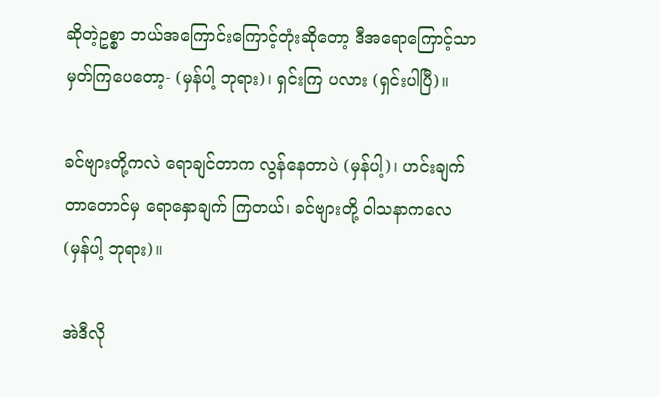ဆိုတဲ့ဥစ္စာ ဘယ်အကြောင်းကြောင့်တုံးဆိုတော့ ဒီအရောကြောင့်သာ မှတ်ကြပေတော့- (မှန်ပါ့ ဘုရား)၊ ရှင်းကြ ပလား (ရှင်းပါပြီ)။

ခင်ဗျားတို့ကလဲ ရောချင်တာက လွန်နေတာပဲ (မှန်ပါ့)၊ ဟင်းချက်တာတောင်မှ ရောနှောချက် ကြတယ်၊ ခင်ဗျားတို့ ဝါသနာကလေ (မှန်ပါ့ ဘုရား)။

အဲဒီလို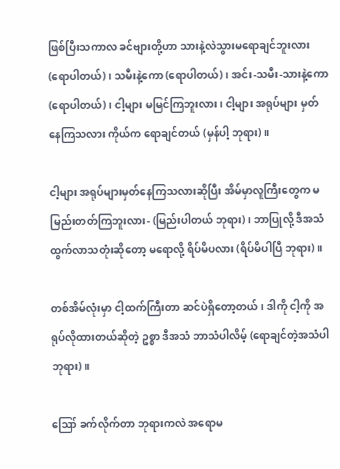ဖြစ်ပြီးသကာလ ခင်ဗျားတို့ဟာ သားနဲ့လဲသွားမရောချင်ဘူးလား (ရောပါတယ်)၊ သမီးနဲ့ကော (ရောပါတယ်)၊ အင်း-သမီး-သားနဲ့ကော (ရောပါတယ်)၊ ငါ့များ မမြင်ကြဘူးလား၊ ငါ့များ အရုပ်များ မှတ်နေကြသလား ကိုယ်က ရောချင်တယ် (မှန်ပါ့ ဘုရား)။

ငါ့များ အရုပ်များမှတ်နေကြသလားဆိုပြီး အိမ်မှာလူကြီးတွေက မမြည်းတတ်ကြဘူးလား- (မြည်းပါတယ် ဘုရား)၊ ဘာပြုလို့ ဒီအသံထွက်လာသတုံးဆိုတော့ မရောလို့ ရိပ်မိပလား (ရိပ်မိပါပြီ ဘုရား)။

တစ်အိမ်လုံးမှာ ငါ့ထက်ကြီးတာ ဆင်ပဲရှိတော့တယ်၊ ဒါကို ငါ့ကို အရုပ်လိုထားတယ်ဆိုတဲ့ ဥစ္စာ ဒီအသံ ဘာသံပါလိမ့် (ရောချင်တဲ့အသံပါ ဘုရား)။

ဪ ခက်လိုက်တာ ဘုရားကလဲ အရောမ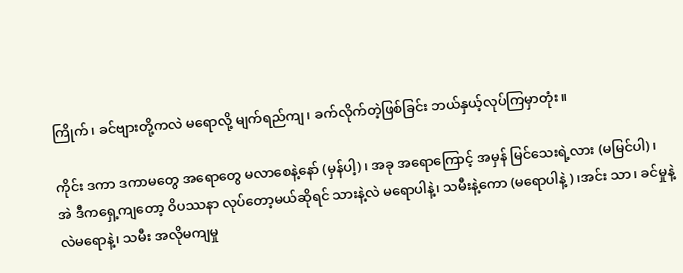ကြိုက်၊ ခင်ဗျားတို့ကလဲ မရောလို့ မျက်ရည်ကျ၊ ခက်လိုက်တဲ့ဖြစ်ခြင်း ဘယ်နှယ့်လုပ်ကြမှာတုံး။

ကိုင်း ဒကာ ဒကာမတွေ အရောတွေ မလာစေနဲ့နော် (မှန်ပါ့)၊ အခု အရောကြောင့် အမှန် မြင်သေးရဲ့လား (မမြင်ပါ)၊ အဲ ဒီကရှေ့ကျတော့ ဝိပဿနာ လုပ်တော့မယ်ဆိုရင် သားနဲ့လဲ မရောပါနဲ့၊ သမီးနဲ့ကော (မရောပါနဲ့)၊အင်း သာ၊ ခင်မှုနဲ့လဲမရောနဲ့၊ သမီး အလိုမကျမှု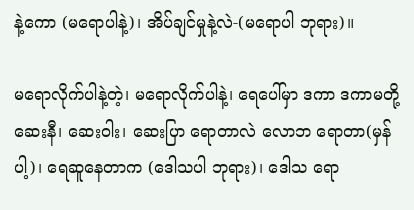နဲ့ကော (မရောပါနဲ့)၊ အိပ်ချင်မှုနဲ့လဲ-(မရောပါ ဘုရား)။

မရောလိုက်ပါနဲ့တဲ့၊ မရောလိုက်ပါနဲ့၊ ရေပေါ်မှာ ဒကာ ဒကာမတို့ ဆေးနီ၊ ဆေးဝါး၊ ဆေးပြာ ရောတာလဲ လောဘ ရောတာ(မှန်ပါ့)၊ ရေဆူနေတာက (ဒေါသပါ ဘုရား)၊ ဒေါသ ရော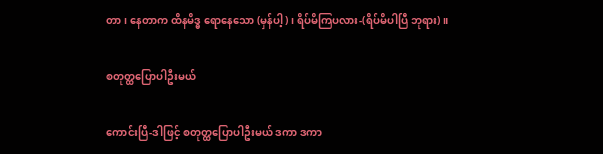တာ၊ နေတာက ထိနမိဒ္ဓ ရောနေသော (မှန်ပါ့)၊ ရိပ်မိကြပလား-(ရိပ်မိပါပြီ ဘုရား)။

စတုတ္ထပြောပါဦးမယ်

ကောင်းပြီ-ဒါဖြင့် စတုတ္ထပြောပါဦးမယ် ဒကာ ဒကာ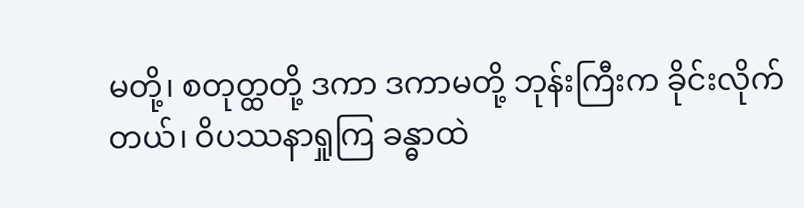မတို့၊ စတုတ္ထတို့ ဒကာ ဒကာမတို့ ဘုန်းကြီးက ခိုင်းလိုက် တယ်၊ ဝိပဿနာရှုကြ ခန္ဓာထဲ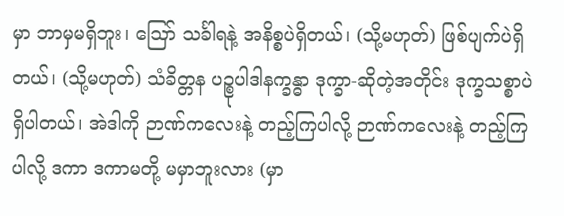မှာ ဘာမှမရှိဘူး၊ ဪ သင်္ခါရနဲ့ အနိစ္စပဲရှိတယ်၊ (သို့မဟုတ်) ဖြစ်ပျက်ပဲရှိတယ်၊ (သို့မဟုတ်) သံခိတ္တန ပဉ္စုပါဒါနက္ခန္ဓာ ဒုက္ခာ-ဆိုတဲ့အတိုင်း ဒုက္ခသစ္စာပဲရှိပါတယ်၊ အဲဒါကို ဉာဏ်ကလေးနဲ့ တည့်ကြပါလို့ ဉာဏ်ကလေးနဲ့ တည့်ကြပါလို့ ဒကာ ဒကာမတို့ မမှာဘူးလား (မှာ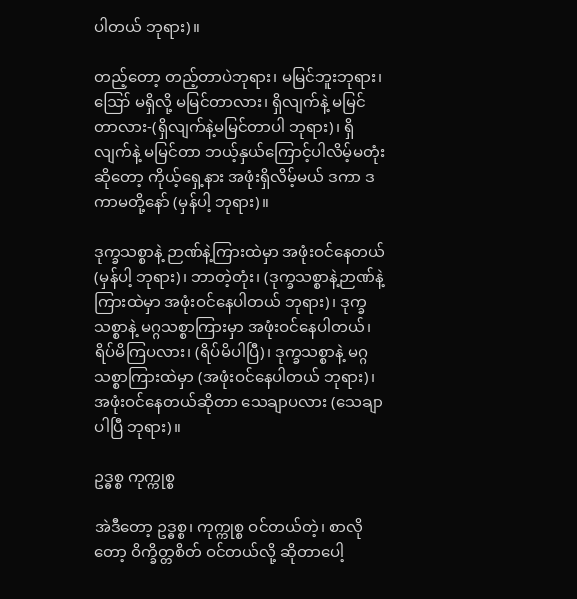ပါတယ် ဘုရား)။

တည့်တော့ တည့်တာပဲဘုရား၊ မမြင်ဘူးဘုရား၊ ဪ မရှိလို့ မမြင်တာလား၊ ရှိလျက်နဲ့ မမြင်တာလား-(ရှိလျက်နဲ့မမြင်တာပါ ဘုရား)၊ ရှိလျက်နဲ့ မမြင်တာ ဘယ့်နှယ်ကြောင့်ပါလိမ့်မတုံးဆိုတော့ ကိုယ့်ရှေ့နား အဖုံးရှိလိမ့်မယ် ဒကာ ဒကာမတို့နော် (မှန်ပါ့ ဘုရား)။

ဒုက္ခသစ္စာနဲ့ ဉာဏ်နဲ့ကြားထဲမှာ အဖုံးဝင်နေတယ် (မှန်ပါ့ ဘုရား)၊ ဘာတဲ့တုံး၊ (ဒုက္ခသစ္စာနဲ့ဉာဏ်နဲ့ ကြားထဲမှာ အဖုံးဝင်နေပါတယ် ဘုရား)၊ ဒုက္ခသစ္စာနဲ့ မဂ္ဂသစ္စာကြားမှာ အဖုံးဝင်နေပါတယ်၊ ရိပ်မိကြပလား၊ (ရိပ်မိပါပြီ)၊ ဒုက္ခသစ္စာနဲ့ မဂ္ဂသစ္စာကြားထဲမှာ (အဖုံးဝင်နေပါတယ် ဘုရား)၊ အဖုံးဝင်နေတယ်ဆိုတာ သေချာပလား (သေချာပါပြီ ဘုရား)။

ဥဒ္ဓစ္စ ကုက္ကုစ္စ

အဲဒီတော့ ဥဒ္ဓစ္စ၊ ကုက္ကုစ္စ ဝင်တယ်တဲ့၊ စာလိုတော့ ဝိက္ခိတ္တစိတ် ဝင်တယ်လို့ ဆိုတာပေါ့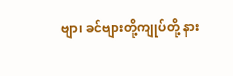ဗျာ၊ ခင်ဗျားတို့ကျုပ်တို့ နား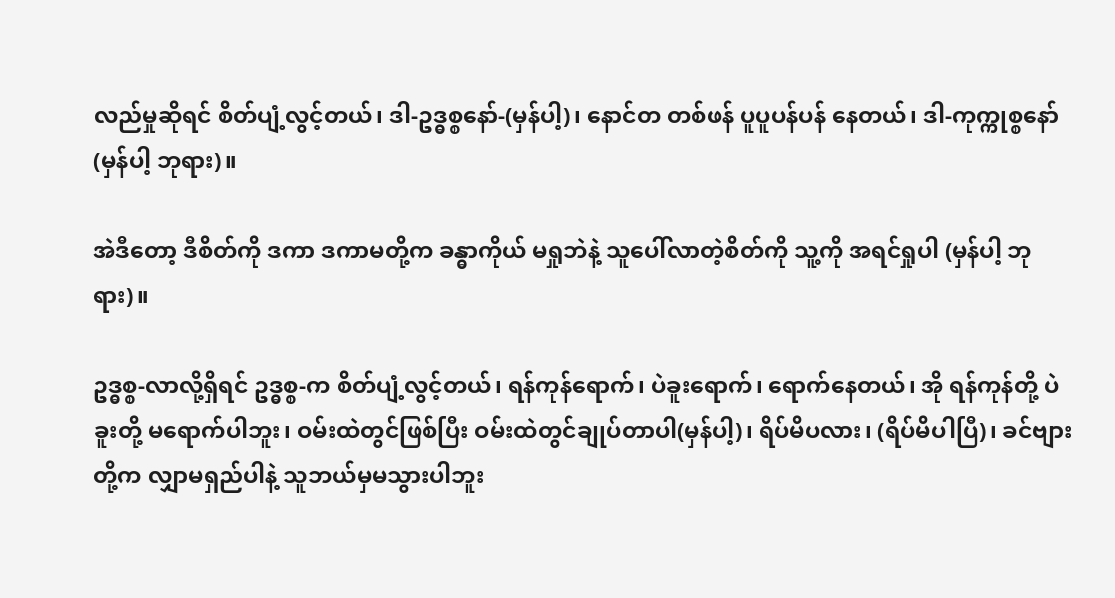လည်မှုဆိုရင် စိတ်ပျံ့လွင့်တယ်၊ ဒါ-ဥဒ္ဓစ္စနော်-(မှန်ပါ့)၊ နောင်တ တစ်ဖန် ပူပူပန်ပန် နေတယ်၊ ဒါ-ကုက္ကုစ္စနော် (မှန်ပါ့ ဘုရား)။

အဲဒီတော့ ဒီစိတ်ကို ဒကာ ဒကာမတို့က ခန္ဓာကိုယ် မရှုဘဲနဲ့ သူပေါ်လာတဲ့စိတ်ကို သူ့ကို အရင်ရှုပါ (မှန်ပါ့ ဘုရား)။

ဥဒ္ဓစ္စ-လာလို့ရှိရင် ဥဒ္ဓစ္စ-က စိတ်ပျံ့လွင့်တယ်၊ ရန်ကုန်ရောက်၊ ပဲခူးရောက်၊ ရောက်နေတယ်၊ အို ရန်ကုန်တို့ ပဲခူးတို့ မရောက်ပါဘူး၊ ဝမ်းထဲတွင်ဖြစ်ပြီး ဝမ်းထဲတွင်ချုပ်တာပါ(မှန်ပါ့)၊ ရိပ်မိပလား၊ (ရိပ်မိပါပြီ)၊ ခင်ဗျားတို့က လျှာမရှည်ပါနဲ့ သူဘယ်မှမသွားပါဘူး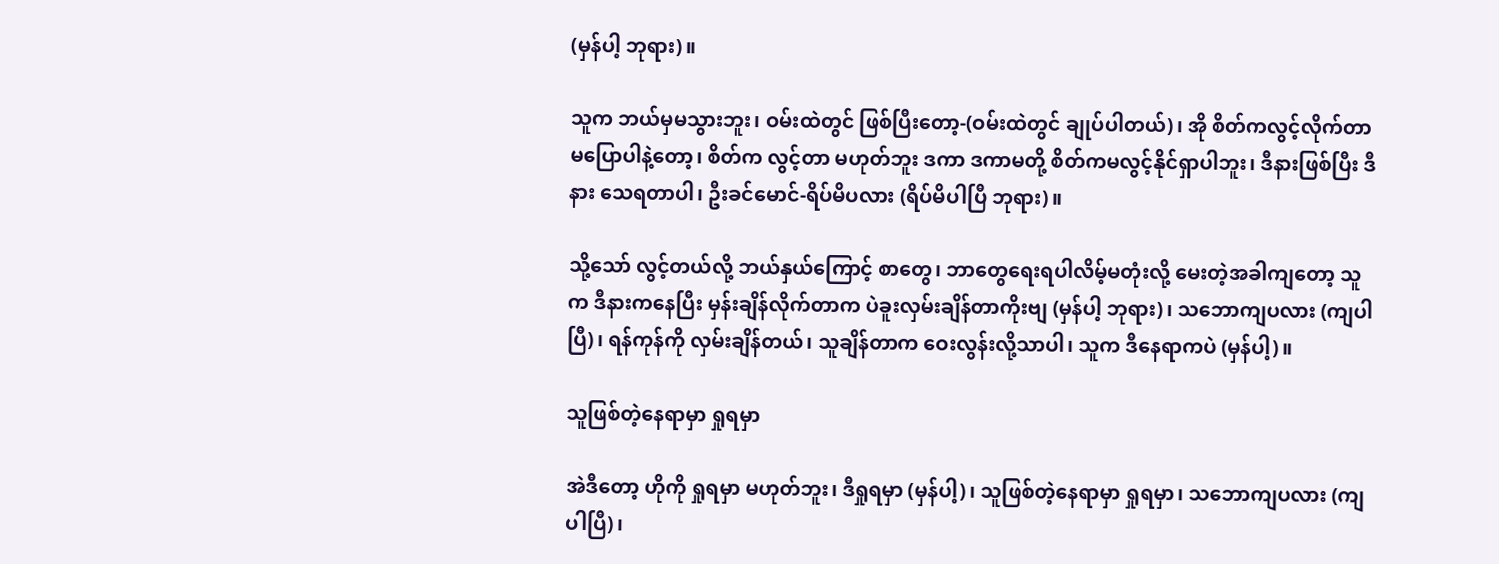(မှန်ပါ့ ဘုရား)။

သူက ဘယ်မှမသွားဘူး၊ ဝမ်းထဲတွင် ဖြစ်ပြီးတော့-(ဝမ်းထဲတွင် ချုပ်ပါတယ်)၊ အို စိတ်ကလွင့်လိုက်တာ မပြောပါနဲ့တော့၊ စိတ်က လွင့်တာ မဟုတ်ဘူး ဒကာ ဒကာမတို့ စိတ်ကမလွင့်နိုင်ရှာပါဘူး၊ ဒီနားဖြစ်ပြီး ဒီနား သေရတာပါ၊ ဦးခင်မောင်-ရိပ်မိပလား (ရိပ်မိပါပြီ ဘုရား)။

သို့သော် လွင့်တယ်လို့ ဘယ်နှယ်ကြောင့် စာတွေ၊ ဘာတွေရေးရပါလိမ့်မတုံးလို့ မေးတဲ့အခါကျတော့ သူက ဒီနားကနေပြီး မှန်းချိန်လိုက်တာက ပဲခူးလှမ်းချိန်တာကိုးဗျ (မှန်ပါ့ ဘုရား)၊ သဘောကျပလား (ကျပါပြီ)၊ ရန်ကုန်ကို လှမ်းချိန်တယ်၊ သူချိန်တာက ဝေးလွန်းလို့သာပါ၊ သူက ဒီနေရာကပဲ (မှန်ပါ့)။

သူဖြစ်တဲ့နေရာမှာ ရှုရမှာ

အဲဒီတော့ ဟိုကို ရှုရမှာ မဟုတ်ဘူး၊ ဒီရှုရမှာ (မှန်ပါ့)၊ သူဖြစ်တဲ့နေရာမှာ ရှုရမှာ၊ သဘောကျပလား (ကျပါပြီ)၊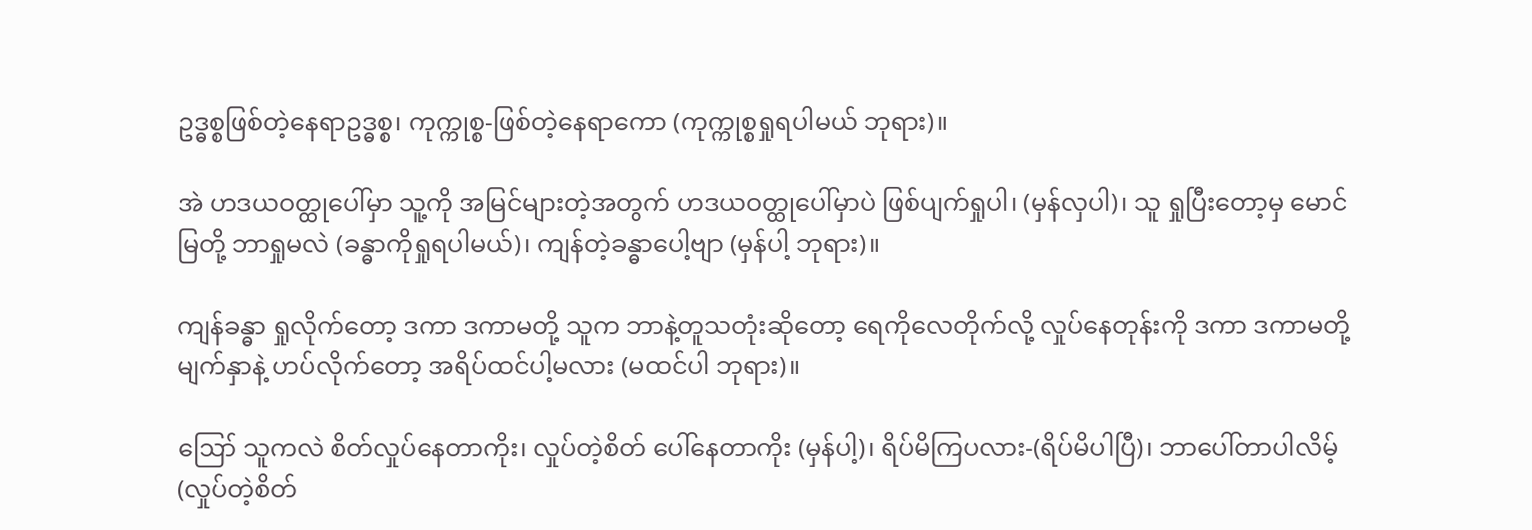ဥဒ္ဓစ္စဖြစ်တဲ့နေရာဥဒ္ဓစ္စ၊ ကုက္ကုစ္စ-ဖြစ်တဲ့နေရာကော (ကုက္ကုစ္စရှုရပါမယ် ဘုရား)။

အဲ ဟဒယဝတ္ထုပေါ်မှာ သူ့ကို အမြင်များတဲ့အတွက် ဟဒယဝတ္ထုပေါ်မှာပဲ ဖြစ်ပျက်ရှုပါ၊ (မှန်လှပါ)၊ သူ ရှုပြီးတော့မှ မောင်မြတို့ ဘာရှုမလဲ (ခန္ဓာကိုရှုရပါမယ်)၊ ကျန်တဲ့ခန္ဓာပေါ့ဗျာ (မှန်ပါ့ ဘုရား)။

ကျန်ခန္ဓာ ရှုလိုက်တော့ ဒကာ ဒကာမတို့ သူက ဘာနဲ့တူသတုံးဆိုတော့ ရေကိုလေတိုက်လို့ လှုပ်နေတုန်းကို ဒကာ ဒကာမတို့ မျက်နှာနဲ့ ဟပ်လိုက်တော့ အရိပ်ထင်ပါ့မလား (မထင်ပါ ဘုရား)။

ဪ သူကလဲ စိတ်လှုပ်နေတာကိုး၊ လှုပ်တဲ့စိတ် ပေါ်နေတာကိုး (မှန်ပါ့)၊ ရိပ်မိကြပလား-(ရိပ်မိပါပြီ)၊ ဘာပေါ်တာပါလိမ့် (လှုပ်တဲ့စိတ်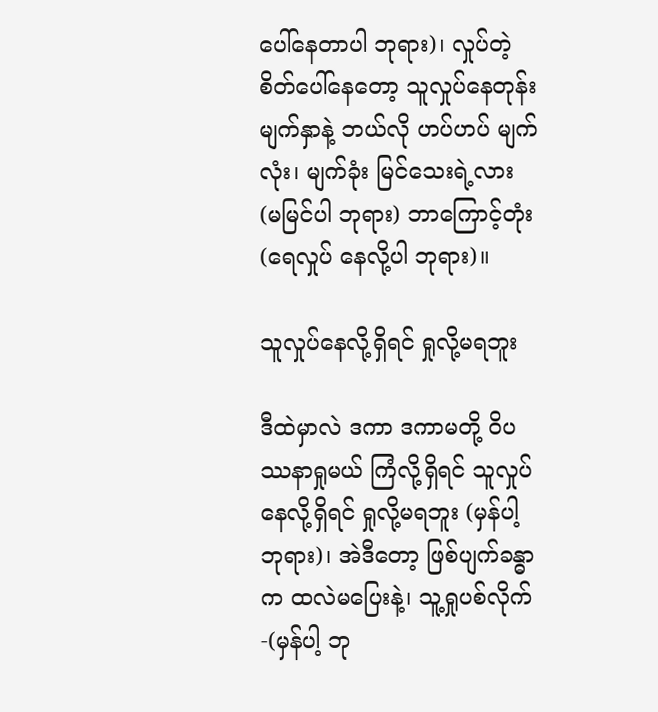ပေါ်နေတာပါ ဘုရား)၊ လှုပ်တဲ့စိတ်ပေါ်နေတော့ သူလှုပ်နေတုန်း မျက်နှာနဲ့ ဘယ်လို ဟပ်ဟပ် မျက်လုံး၊ မျက်ခုံး မြင်သေးရဲ့လား (မမြင်ပါ ဘုရား) ဘာကြောင့်တုံး (ရေလှုပ် နေလို့ပါ ဘုရား)။

သူလှုပ်နေလို့ရှိရင် ရှုလို့မရဘူး

ဒီထဲမှာလဲ ဒကာ ဒကာမတို့ ဝိပဿနာရှုမယ် ကြံလို့ရှိရင် သူလှုပ်နေလို့ရှိရင် ရှုလို့မရဘူး (မှန်ပါ့ ဘုရား)၊ အဲဒီတော့ ဖြစ်ပျက်ခန္ဓာက ထလဲမပြေးနဲ့၊ သူ့ရှုပစ်လိုက်-(မှန်ပါ့ ဘု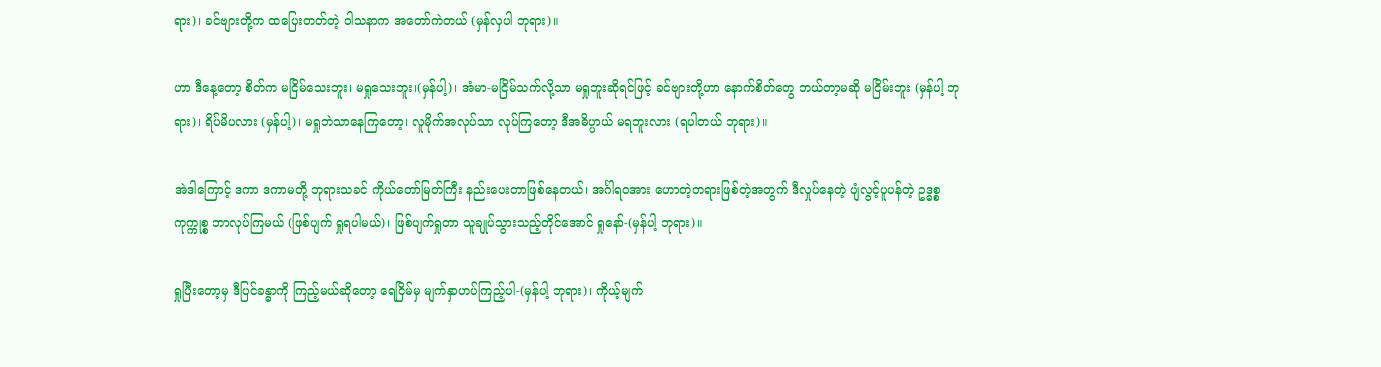ရား)၊ ခင်ဗျားတို့က ထပြေးတတ်တဲ့ ဝါသနာက အတော်ကဲတယ် (မှန်လှပါ ဘုရား)။

ဟာ ဒီနေ့တော့ စိတ်က မငြိမ်သေးဘူး၊ မရှုသေးဘူး၊(မှန်ပါ့)၊ အံမာ-မငြိမ်သက်လို့သာ မရှုဘူးဆိုရင်ဖြင့် ခင်ဗျားတို့ဟာ နောက်စိတ်တွေ ဘယ်တာ့မဆို မငြိမ်းဘူး (မှန်ပါ့ ဘုရား)၊ ရိပ်မိပလား (မှန်ပါ့)၊ မရှုဘဲသာနေကြတော့၊ လူမိုက်အလုပ်သာ လုပ်ကြတော့ ဒီအဓိပ္ပာယ် မရဘူးလား (ရပါတယ် ဘုရား)။

အဲဒါကြောင့် ဒကာ ဒကာမတို့ ဘုရားသခင် ကိုယ်တော်မြတ်ကြီး နည်းပေးတာဖြစ်နေတယ်၊ အင်္ဂါရဝအား ဟောတဲ့တရားဖြစ်တဲ့အတွက် ဒီလှုပ်နေတဲ့ ပျံလွင့်ပူပန်တဲ့ ဥဒ္ဓစ္စကုက္ကုစ္စ ဘာလုပ်ကြမယ် (ဖြစ်ပျက် ရှုရပါမယ်)၊ ဖြစ်ပျက်ရှုတာ သူချုပ်သွားသည့်တိုင်အောင် ရှုနော်-(မှန်ပါ့ ဘုရား)။

ရှုပြီးတော့မှ ဒီပြင်ခန္ဓာကို ကြည့်မယ်ဆိုတော့ ရေငြိမ်မှ မျက်နှာဟပ်ကြည့်ပါ-(မှန်ပါ့ ဘုရား)၊ ကိုယ့်မျက်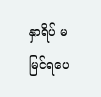နှာရိပ် မမြင်ရပေ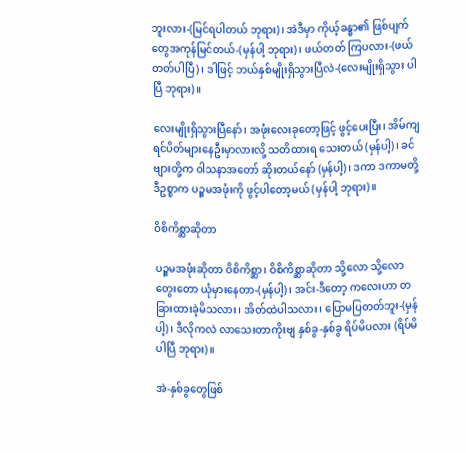ဘူးလား-(မြင်ရပါတယ် ဘုရား)၊ အဲဒီမှာ ကိုယ့်ခန္ဓာ၏ ဖြစ်ပျက်တွေအကုန်မြင်တယ်-(မှန်ပါ့ ဘုရား)၊ ဖယ်တတ် ကြပလား-(ဖယ်တတ်ပါပြီ)၊ ဒါဖြင့် ဘယ်နှစ်မျိုးရှိသွားပြီလဲ-(လေးမျိုးရှိသွား ပါပြီ ဘုရား)။

လေးမျိုးရှိသွားပြီနော်၊ အဖုံးလေးခုတော့ဖြင့် ဖွင့်ပေးပြီး၊ အိမ်ကျရင်ပိတ်များနေဦးမှာလားလို့ သတိထားရ သေးတယ် (မှန်ပါ့)၊ ခင်ဗျားတို့က ဝါသနာအတော် ဆိုးတယ်နော် (မှန်ပါ့)၊ ဒကာ ဒကာမတို့ ဒီဥစ္စာက ပဉ္စမအဖုံးကို ဖွင့်ပါတော့မယ် (မှန်ပါ့ ဘုရား)။

ဝိစိကိစ္ဆာဆိုတာ

ပဉ္စမအဖုံးဆိုတာ ဝိစိကိစ္ဆာ၊ ဝိစိကိစ္ဆာဆိုတာ သို့လော သို့လော တွေးတော ယုံမှားနေတာ-(မှန်ပါ့)၊ အင်း-ဒီတော့ ကလေးဟာ တခြားထားခဲ့မိသလား၊ အိတ်ထဲပါသလား၊ ပြောမပြတတ်ဘူး-(မှန်ပါ့)၊ ဒီလိုကလဲ လာသေးတာကိုးဗျ နှစ်ခွ-နှစ်ခွ ရိပ်မိပလား (ရိပ်မိပါပြီ ဘုရား)။

အဲ-နှစ်ခွတွေဖြစ်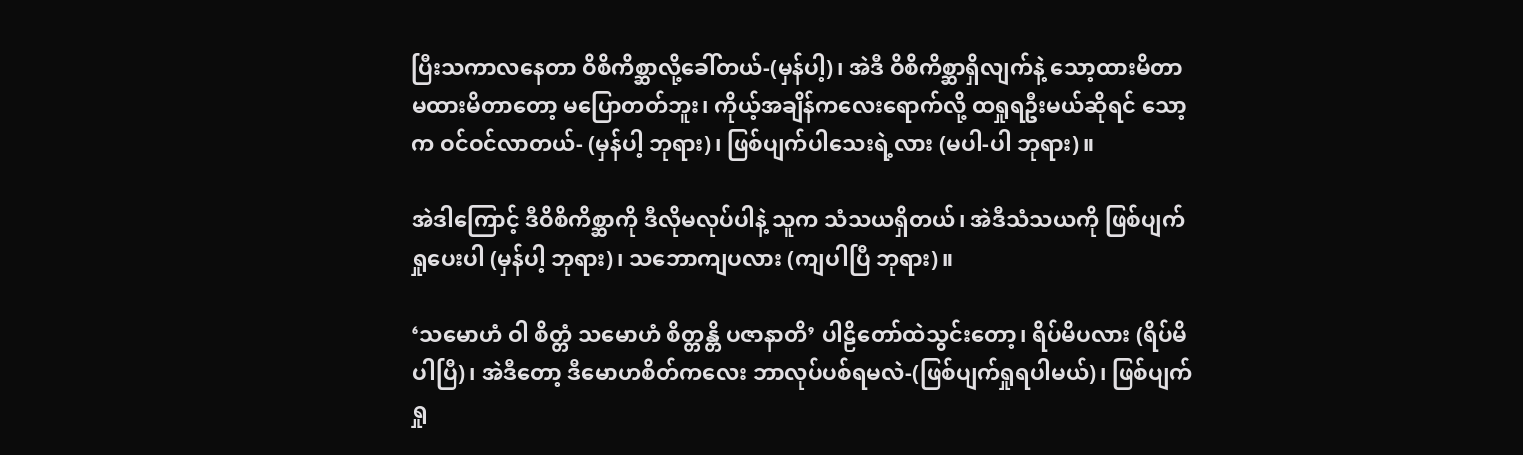ပြီးသကာလနေတာ ဝိစိကိစ္ဆာလို့ခေါ်တယ်-(မှန်ပါ့)၊ အဲဒီ ဝိစိကိစ္ဆာရှိလျက်နဲ့ သော့ထားမိတာ မထားမိတာတော့ မပြောတတ်ဘူး၊ ကိုယ့်အချိန်ကလေးရောက်လို့ ထရှုရဦးမယ်ဆိုရင် သော့က ဝင်ဝင်လာတယ်- (မှန်ပါ့ ဘုရား)၊ ဖြစ်ပျက်ပါသေးရဲ့လား (မပါ-ပါ ဘုရား)။

အဲဒါကြောင့် ဒီဝိစိကိစ္ဆာကို ဒီလိုမလုပ်ပါနဲ့ သူက သံသယရှိတယ်၊ အဲဒီသံသယကို ဖြစ်ပျက်ရှုပေးပါ (မှန်ပါ့ ဘုရား)၊ သဘောကျပလား (ကျပါပြီ ဘုရား)။

‘သမောဟံ ဝါ စိတ္တံ သမောဟံ စိတ္တန္တိ ပဇာနာတိ’ ပါဠိတော်ထဲသွင်းတော့၊ ရိပ်မိပလား (ရိပ်မိပါပြီ)၊ အဲဒီတော့ ဒီမောဟစိတ်ကလေး ဘာလုပ်ပစ်ရမလဲ-(ဖြစ်ပျက်ရှုရပါမယ်)၊ ဖြစ်ပျက်ရှု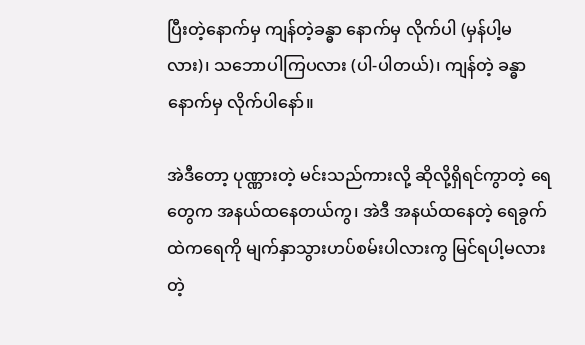ပြီးတဲ့နောက်မှ ကျန်တဲ့ခန္ဓာ နောက်မှ လိုက်ပါ (မှန်ပါ့မလား)၊ သဘောပါကြပလား (ပါ-ပါတယ်)၊ ကျန်တဲ့ ခန္ဓာနောက်မှ လိုက်ပါနော်။

အဲဒီတော့ ပုဏ္ဏားတဲ့ မင်းသည်ကားလို့ ဆိုလို့ရှိရင်ကွာတဲ့ ရေတွေက အနယ်ထနေတယ်ကွ၊ အဲဒီ အနယ်ထနေတဲ့ ရေခွက်ထဲကရေကို မျက်နှာသွားဟပ်စမ်းပါလားကွ မြင်ရပါ့မလားတဲ့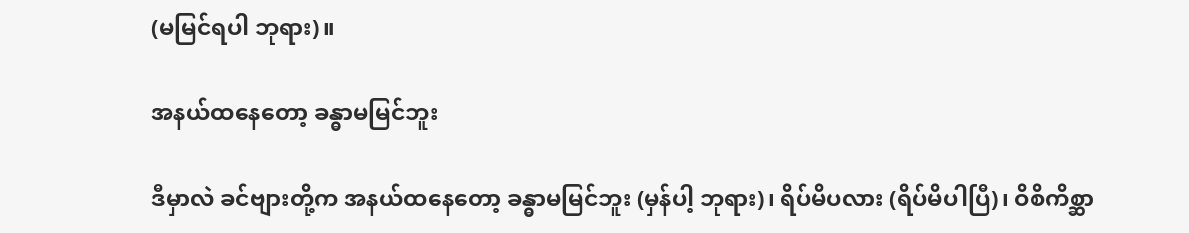(မမြင်ရပါ ဘုရား)။

အနယ်ထနေတော့ ခန္ဓာမမြင်ဘူး

ဒီမှာလဲ ခင်ဗျားတို့က အနယ်ထနေတော့ ခန္ဓာမမြင်ဘူး (မှန်ပါ့ ဘုရား)၊ ရိပ်မိပလား (ရိပ်မိပါပြီ)၊ ဝိစိကိစ္ဆာ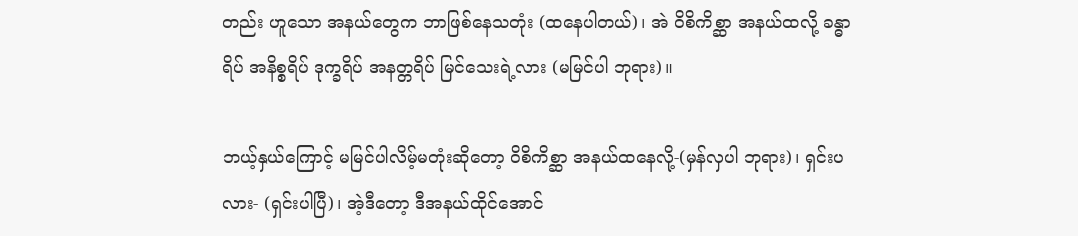တည်း ဟူသော အနယ်တွေက ဘာဖြစ်နေသတုံး (ထနေပါတယ်)၊ အဲ ဝိစိကိစ္ဆာ အနယ်ထလို့ ခန္ဓာရိပ် အနိစ္စရိပ် ဒုက္ခရိပ် အနတ္တရိပ် မြင်သေးရဲ့လား (မမြင်ပါ ဘုရား)။

ဘယ့်နှယ်ကြောင့် မမြင်ပါလိမ့်မတုံးဆိုတော့ ဝိစိကိစ္ဆာ အနယ်ထနေလို့-(မှန်လှပါ ဘုရား)၊ ရှင်းပလား- (ရှင်းပါပြီ)၊ အဲ့ဒီတော့ ဒီအနယ်ထိုင်အောင်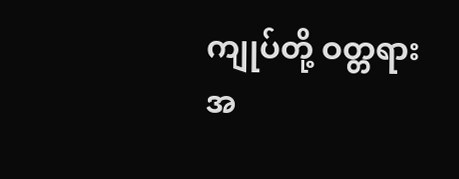ကျုပ်တို့ ဝတ္တရားအ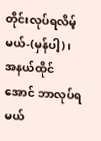တိုင်းလုပ်ရလိမ့်မယ်-(မှန်ပါ့)၊ အနယ်ထိုင်အောင် ဘာလုပ်ရမယ်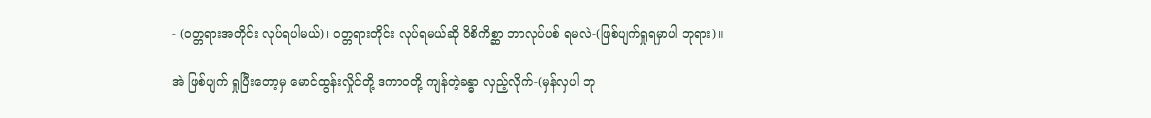- (ဝတ္တရားအတိုင်း လုပ်ရပါမယ်)၊ ဝတ္တရားတိုင်း လုပ်ရမယ်ဆို ဝိစိကိစ္ဆာ ဘာလုပ်ပစ် ရမလဲ-(ဖြစ်ပျက်ရှုရမှာပါ ဘုရား)။

အဲ ဖြစ်ပျက် ရှုပြီးတော့မှ မောင်ထွန်းလှိုင်တို့ ဒကာဝတို့ ကျန်တဲ့ခန္ဓာ လှည့်လိုက်-(မှန်လှပါ ဘု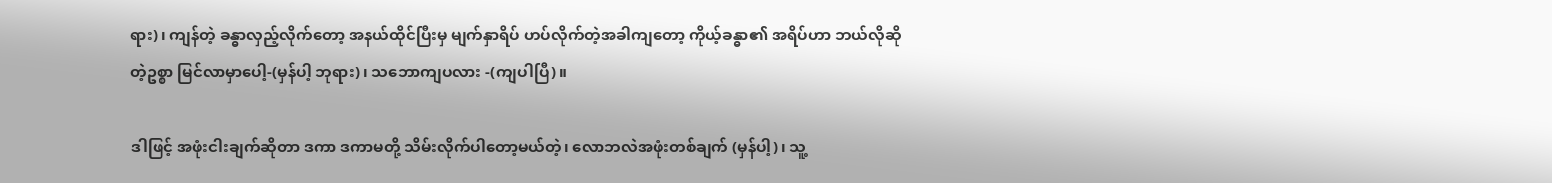ရား)၊ ကျန်တဲ့ ခန္ဓာလှည့်လိုက်တော့ အနယ်ထိုင်ပြီးမှ မျက်နှာရိပ် ဟပ်လိုက်တဲ့အခါကျတော့ ကိုယ့်ခန္ဓာ၏ အရိပ်ဟာ ဘယ်လိုဆိုတဲ့ဥစ္စာ မြင်လာမှာပေါ့-(မှန်ပါ့ ဘုရား)၊ သဘောကျပလား -(ကျပါပြီ)။

ဒါဖြင့် အဖုံးငါးချက်ဆိုတာ ဒကာ ဒကာမတို့ သိမ်းလိုက်ပါတော့မယ်တဲ့၊ လောဘလဲအဖုံးတစ်ချက် (မှန်ပါ့)၊ သူ့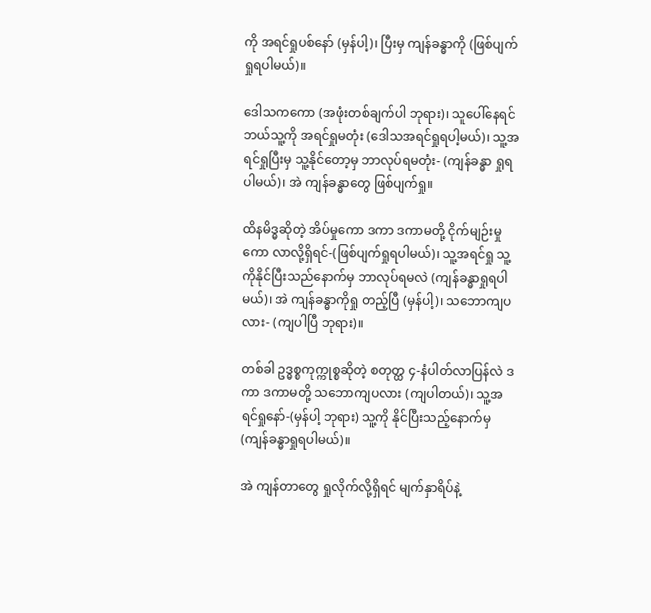ကို အရင်ရှုပစ်နော် (မှန်ပါ့)၊ ပြီးမှ ကျန်ခန္ဓာကို (ဖြစ်ပျက်ရှုရပါမယ်)။

ဒေါသကကော (အဖုံးတစ်ချက်ပါ ဘုရား)၊ သူပေါ်နေရင် ဘယ်သူ့ကို အရင်ရှုမတုံး (ဒေါသအရင်ရှုရပါ့မယ်)၊ သူ့အရင်ရှုပြီးမှ သူ့နိုင်တော့မှ ဘာလုပ်ရမတုံး- (ကျန်ခန္ဓာ ရှုရပါမယ်)၊ အဲ ကျန်ခန္ဓာတွေ ဖြစ်ပျက်ရှု။

ထိနမိဒ္ဓဆိုတဲ့ အိပ်မှုကော ဒကာ ဒကာမတို့ ငိုက်မျဉ်းမှုကော လာလို့ရှိရင်-(ဖြစ်ပျက်ရှုရပါမယ်)၊ သူ့အရင်ရှု သူ့ကိုနိုင်ပြီးသည်နောက်မှ ဘာလုပ်ရမလဲ (ကျန်ခန္ဓာရှုရပါမယ်)၊ အဲ ကျန်ခန္ဓာကိုရှု တည့်ပြီ (မှန်ပါ့)၊ သဘောကျပလား- (ကျပါပြီ ဘုရား)။

တစ်ခါ ဥဒ္ဓစ္စကုက္ကုစ္စဆိုတဲ့ စတုတ္ထ ၄-နံပါတ်လာပြန်လဲ ဒကာ ဒကာမတို့ သဘောကျပလား (ကျပါတယ်)၊ သူ့အရင်ရှုနော်-(မှန်ပါ့ ဘုရား) သူ့ကို နိုင်ပြီးသည့်နောက်မှ (ကျန်ခန္ဓာရှုရပါမယ်)။

အဲ ကျန်တာတွေ ရှုလိုက်လို့ရှိရင် မျက်နှာရိပ်နဲ့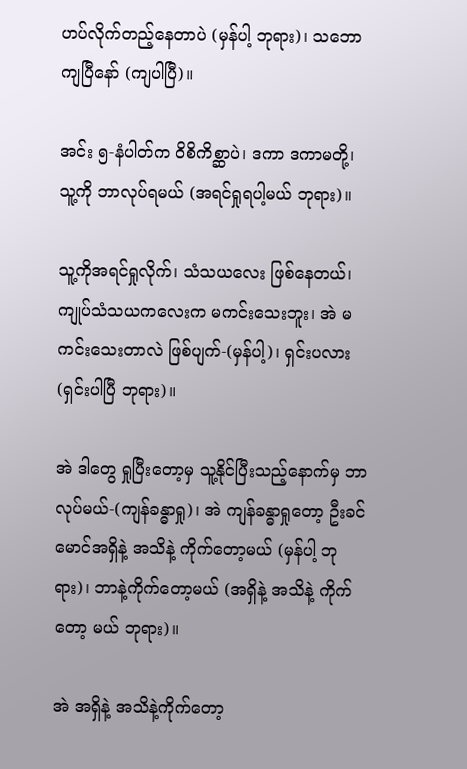ဟပ်လိုက်တည့်နေတာပဲ (မှန်ပါ့ ဘုရား)၊ သဘောကျပြီနော် (ကျပါပြီ)။

အင်း ၅-နံပါတ်က ဝိစိကိစ္ဆာပဲ၊ ဒကာ ဒကာမတို့၊ သူ့ကို ဘာလုပ်ရမယ် (အရင်ရှုရပါ့မယ် ဘုရား)။

သူ့ကိုအရင်ရှုလိုက်၊ သံသယလေး ဖြစ်နေတယ်၊ ကျုပ်သံသယကလေးက မကင်းသေးဘူး၊ အဲ မကင်းသေးတာလဲ ဖြစ်ပျက်-(မှန်ပါ့)၊ ရှင်းပလား (ရှင်းပါပြီ ဘုရား)။

အဲ ဒါတွေ ရှုပြီးတော့မှ သူ့နိုင်ပြီးသည့်နောက်မှ ဘာလုပ်မယ်-(ကျန်ခန္ဓာရှု)၊ အဲ ကျန်ခန္ဓာရှုတော့ ဦးခင်မောင်အရှိနဲ့ အသိနဲ့ ကိုက်တော့မယ် (မှန်ပါ့ ဘုရား)၊ ဘာနဲ့ကိုက်တော့မယ် (အရှိနဲ့ အသိနဲ့ ကိုက်တော့ မယ် ဘုရား)။

အဲ အရှိနဲ့ အသိနဲ့ကိုက်တော့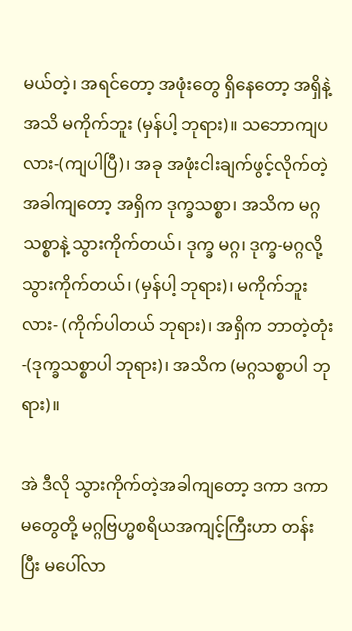မယ်တဲ့၊ အရင်တော့ အဖုံးတွေ ရှိနေတော့ အရှိနဲ့အသိ မကိုက်ဘူး (မှန်ပါ့ ဘုရား)။ သဘောကျပလား-(ကျပါပြီ)၊ အခု အဖုံးငါးချက်ဖွင့်လိုက်တဲ့ အခါကျတော့ အရှိက ဒုက္ခသစ္စာ၊ အသိက မဂ္ဂသစ္စာနဲ့ သွားကိုက်တယ်၊ ဒုက္ခ မဂ္ဂ၊ ဒုက္ခ-မဂ္ဂလို့ သွားကိုက်တယ်၊ (မှန်ပါ့ ဘုရား)၊ မကိုက်ဘူးလား- (ကိုက်ပါတယ် ဘုရား)၊ အရှိက ဘာတဲ့တုံး-(ဒုက္ခသစ္စာပါ ဘုရား)၊ အသိက (မဂ္ဂသစ္စာပါ ဘုရား)။

အဲ ဒီလို သွားကိုက်တဲ့အခါကျတော့ ဒကာ ဒကာမတွေတို့ မဂ္ဂဗြဟ္မစရိယအကျင့်ကြီးဟာ တန်းပြီး မပေါ်လာ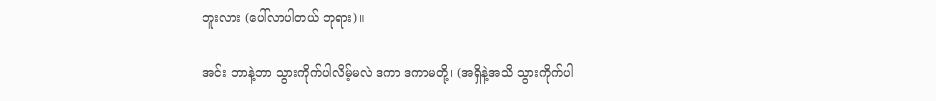ဘူးလား (ပေါ်လာပါတယ် ဘုရား)။

အင်း ဘာနဲ့ဘာ သွားကိုက်ပါလိမ့်မလဲ ဒကာ ဒကာမတို့၊ (အရှိနဲ့အသိ သွားကိုက်ပါ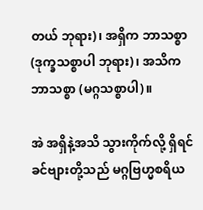တယ် ဘုရား)၊ အရှိက ဘာသစ္စာ (ဒုက္ခသစ္စာပါ ဘုရား)၊ အသိက ဘာသစ္စာ (မဂ္ဂသစ္စာပါ)။

အဲ အရှိနဲ့အသိ သွားကိုက်လို့ ရှိရင် ခင်ဗျားတို့သည် မဂ္ဂဗြဟ္မစရိယ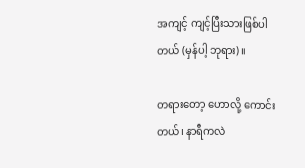အကျင့် ကျင့်ပြီးသားဖြစ်ပါတယ် (မှန်ပါ့ ဘုရား)။

တရားတော့ ဟောလို့ ကောင်းတယ်၊ နာရီကလဲ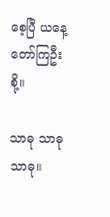စေ့ပြီ ယနေ့ တော်ကြဦးစို့။

သာဓု သာဓု သာဓု။